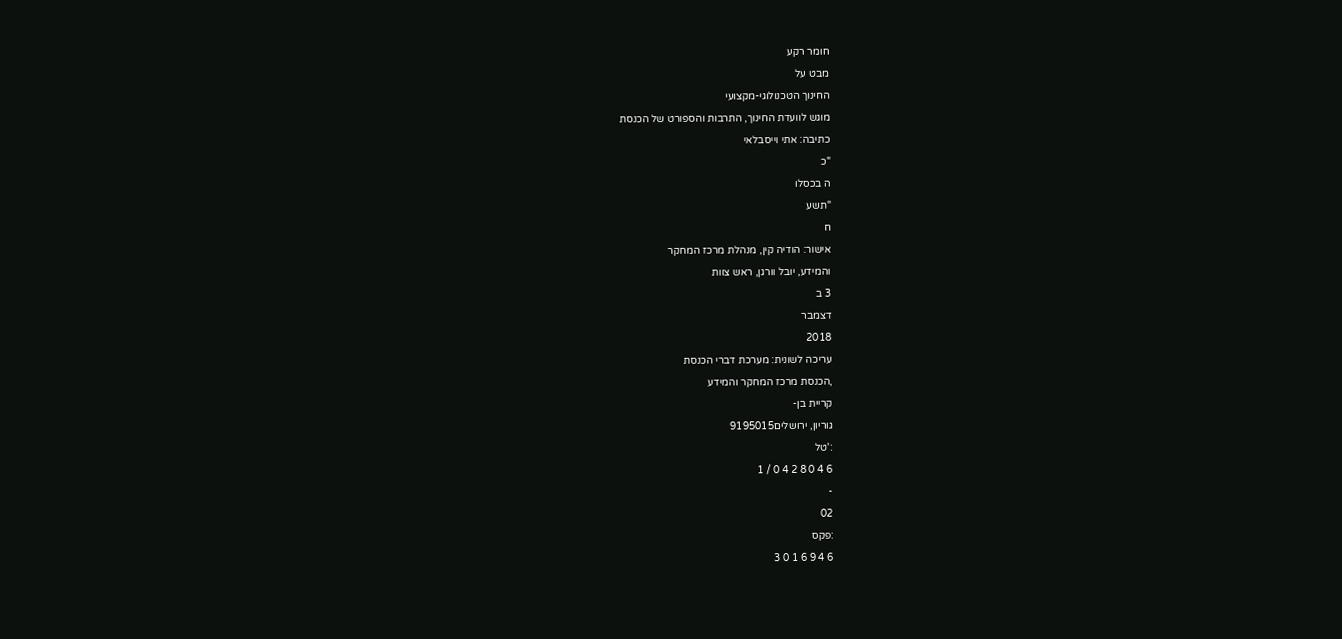חומר רקע
מבט על
החינוך הטכנולוגי-מקצועי
מוגש לוועדת החינוך, התרבות והספורט של הכנסת
כתיבה: אתי וייסבלאי
"כ
ה בכסלו
"תשע
ח
אישור: הודיה קין, מנהלת מרכז המחקר
והמידע, יובל וורגן, ראש צוות
3 ב
דצמבר
2018
עריכה לשונית: מערכת דברי הכנסת
,הכנסת מרכז המחקר והמידע
קריית בן-
גוריון, ירושלים9195015
:'טל
6 4 0 8 2 4 0 / 1
-
02
:פקס
6 4 9 6 1 0 3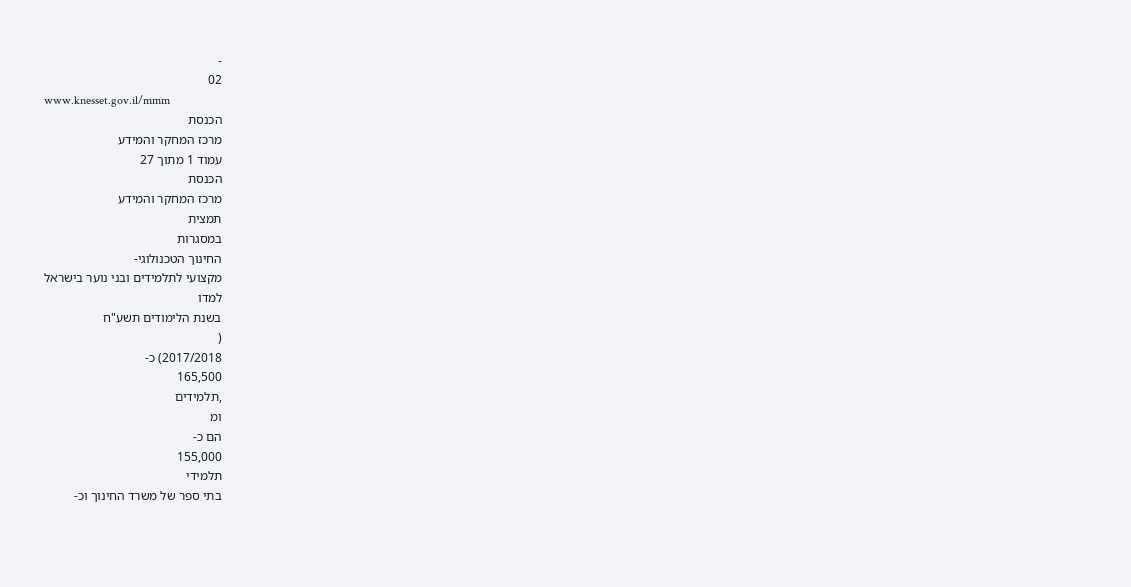-
02
www.knesset.gov.il/mmm
הכנסת
מרכז המחקר והמידע
עמוד 1 מתוך 27
הכנסת
מרכז המחקר והמידע
תמצית
במסגרות
החינוך הטכנולוגי-
מקצועי לתלמידים ובני נוער בישראל
למדו
בשנת הלימודים תשע"ח
(
2017/2018) כ-
165,500
,תלמידים
ומ
הם כ-
155,000
תלמידי
בתי ספר של משרד החינוך וכ-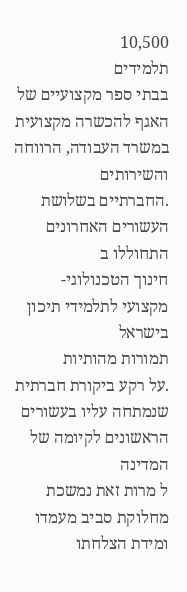10,500
תלמידים
בבתי ספר מקצועיים של האגף להכשרה מקצועית במשרד העבודה, הרווחה והשירותים
.החברתיים בשלושת העשורים האחרונים
התחוללו ב
חינוך הטכנולוגי-
מקצועי לתלמידי תיכון בישראל
תמורות מהותיות
.על רקע ביקורת חברתית שנמתחה עליו בעשורים הראשונים לקיומה של המדינה
ל מרות זאת נמשכת
מחלוקת סביב מעמדו ומידת הצלחתו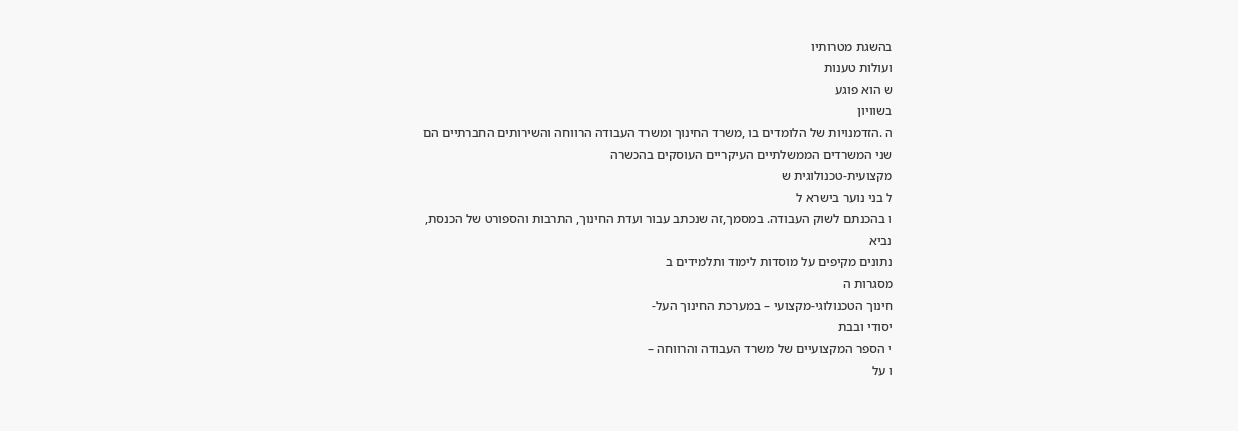בהשגת מטרותיו
ועולות טענות
ש הוא פוגע
בשוויון
ה .הזדמנויות של הלומדים בו ,משרד החינוך ומשרד העבודה הרווחה והשירותים החברתיים הם
שני המשרדים הממשלתיים העיקריים העוסקים בהכשרה
מקצועית-טכנולוגית ש
ל בני נוער בישרא ל
ו בהכנתם לשוק העבודה. במסמך,זה שנכתב עבור ועדת החינוך, התרבות והספורט של הכנסת,
נביא
נתונים מקיפים על מוסדות לימוד ותלמידים ב
מסגרות ה
חינוך הטכנולוגי-מקצועי – במערכת החינוך העל-
יסודי ובבת
י הספר המקצועיים של משרד העבודה והרווחה –
ו על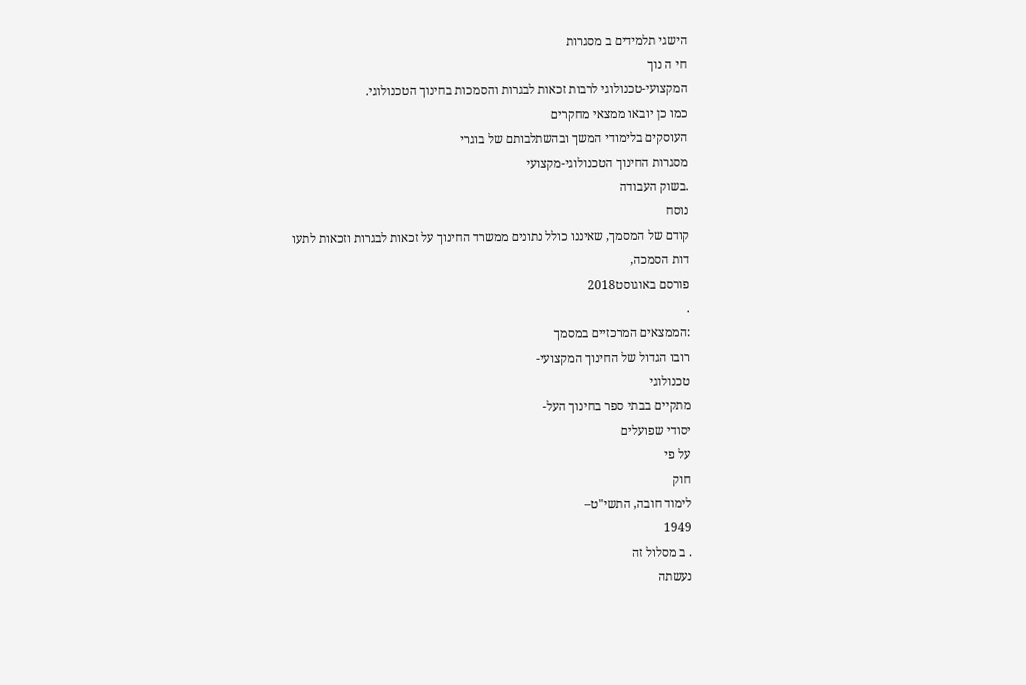הישגי תלמידים ב מסגרות
חי ה נוך
המקצועי-טכנולוגי לרבות זכאות לבגרות והסמכות בחינוך הטכנולוגי.
כמו כן יובאו ממצאי מחקרים
העוסקים בלימודי המשך ובהשתלבותם של בוגרי
מסגרות החינוך הטכנולוגי-מקצועי
.בשוק העבודה
נוסח
קודם של המסמך, שאיננו כולל נתונים ממשרד החינוך על זכאות לבגרות וזכאות לתעו
דות הסמכה,
פורסם באוגוסט2018
.
:הממצאים המרכזיים במסמך
רובו הגדול של החינוך המקצועי-
טכנולוגי
מתקיים בבתי ספר בחינוך העל-
יסודי שפועלים
על פי
חוק
לימוד חובה, התשי"ט–
1949
. ב מסלול זה
נעשתה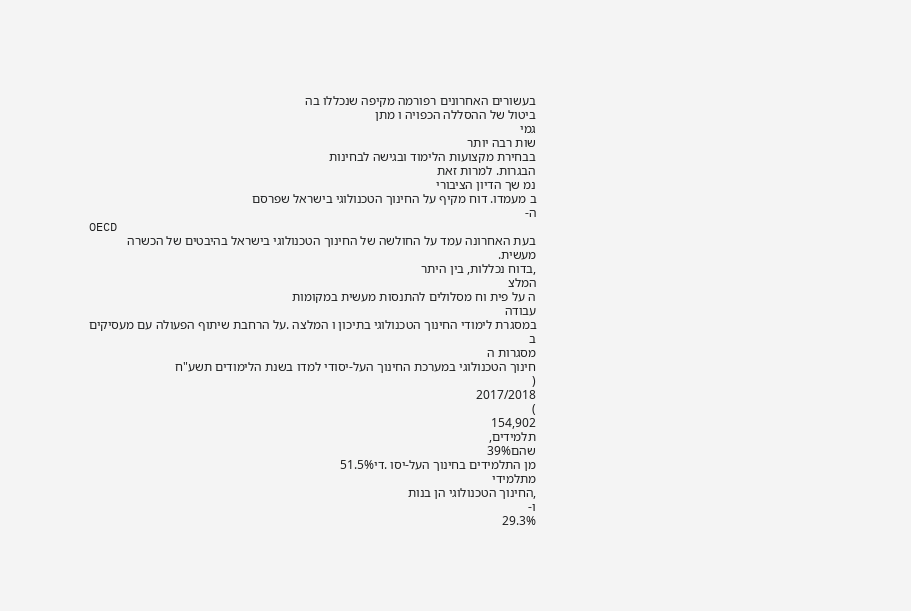בעשורים האחרונים רפורמה מקיפה שנכללו בה
ביטול של ההסללה הכפויה ו מתן
גמי
שות רבה יותר
בבחירת מקצועות הלימוד ובגישה לבחינות
הבגרות. למרות זאת
נמ שך הדיון הציבורי
ב מעמדו. דוח מקיף על החינוך הטכנולוגי בישראל שפרסם
ה-
OECD
בעת האחרונה עמד על החולשה של החינוך הטכנולוגי בישראל בהיבטים של הכשרה
מעשית.
,בדוח נכללות, בין היתר
המלצ
ה על פית וח מסלולים להתנסות מעשית במקומות
עבודה
במסגרת לימודי החינוך הטכנולוגי בתיכון ו המלצה .על הרחבת שיתוף הפעולה עם מעסיקים
ב
מסגרות ה
חינוך הטכנולוגי במערכת החינוך העל-יסודי למדו בשנת הלימודים תשע"ח
(
2017/2018
)
154,902
תלמידים,
שהם39%
מן התלמידים בחינוך העל-יסו .די51.5%
מתלמידי
,החינוך הטכנולוגי הן בנות
ו-
29.3%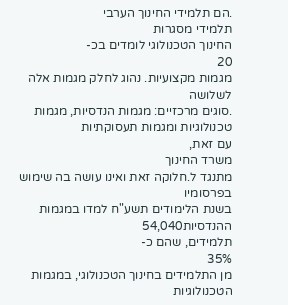.הם תלמידי החינוך הערבי
תלמידי מסגרות
החינוך הטכנולוגי לומדים בכ-
20
מגמות מקצועיות. נהוג לחלק מגמות אלה לשלושה
.סוגים מרכזיים: מגמות הנדסיות, מגמות טכנולוגיות ומגמות תעסוקתיות
עם זאת,
משרד החינוך
מתנגד ל.חלוקה זאת ואינו עושה בה שימוש בפרסומיו
בשנת הלימודים תשע"ח למדו במגמות
ההנדסיות54,040
תלמידים, שהם כ-
35%
מן התלמידים בחינוך הטכנולוגי, במגמות הטכנולוגיות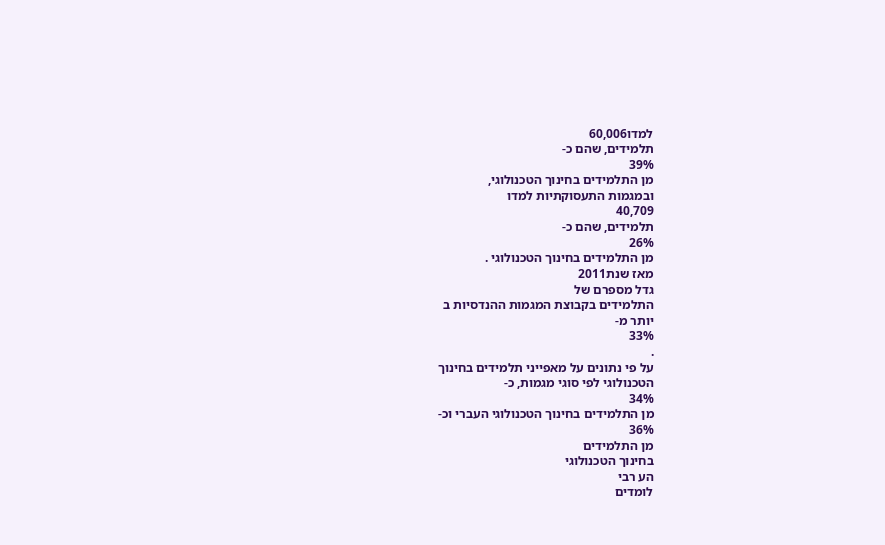למדו60,006
תלמידים, שהם כ-
39%
מן התלמידים בחינוך הטכנולוגי,
ובמגמות התעסוקתיות למדו
40,709
תלמידים, שהם כ-
26%
מן התלמידים בחינוך הטכנולוגי .
מאז שנת2011
גדל מספרם של
התלמידים בקבוצת המגמות ההנדסיות ב
יותר מ-
33%
.
על פי נתונים על מאפייני תלמידים בחינוך
הטכנולוגי לפי סוגי מגמות, כ-
34%
מן התלמידים בחינוך הטכנולוגי העברי וכ-
36%
מן התלמידים
בחינוך הטכנולוגי
הע רבי
לומדים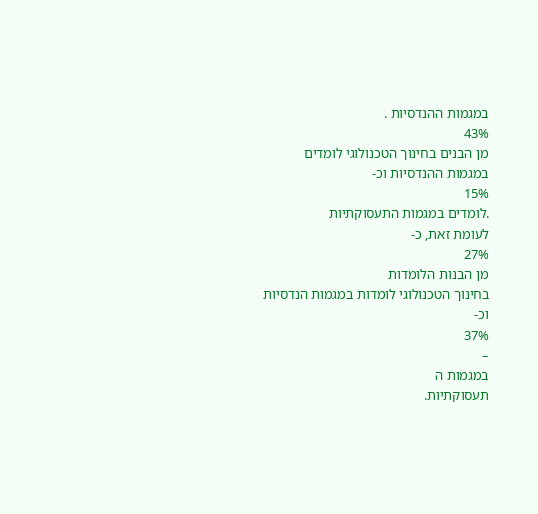במגמות ההנדסיות .
43%
מן הבנים בחינוך הטכנולוגי לומדים
במגמות ההנדסיות וכ-
15%
.לומדים במגמות התעסוקתיות
לעומת זאת, כ-
27%
מן הבנות הלומדות
בחינוך הטכנולוגי לומדות במגמות הנדסיות
וכ-
37%
–
במגמות ה
תעסוקתיות.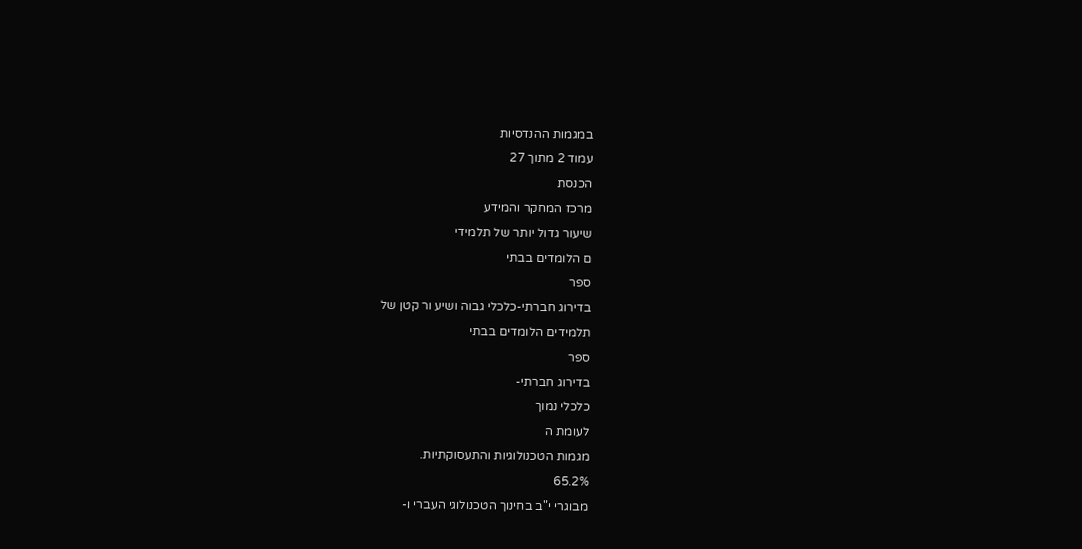במגמות ההנדסיות
עמוד 2 מתוך 27
הכנסת
מרכז המחקר והמידע
שיעור גדול יותר של תלמידי
ם הלומדים בבתי
ספר
בדירוג חברתי-כלכלי גבוה ושיע ור קטן של
תלמידים הלומדים בבתי
ספר
בדירוג חברתי-
כלכלי נמוך
לעומת ה
מגמות הטכנולוגיות והתעסוקתיות.
65.2%
מבוגרי י"ב בחינוך הטכנולוגי העברי ו-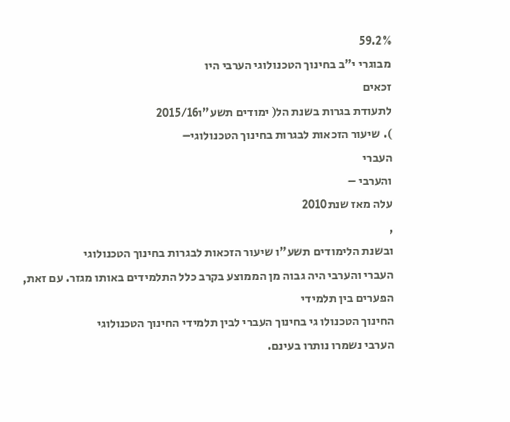59.2%
מבוגרי י"ב בחינוך הטכנולוגי הערבי היו
זכאים
לתעודת בגרות בשנת הל( ימודים תשע"ו2015/16
). שיעור הזכאות לבגרות בחינוך הטכנולוגי–
העברי
והערבי –
עלה מאז שנת2010
,
ובשנת הלימודים תשע"ו שיעור הזכאות לבגרות בחינוך הטכנולוגי
העברי והערבי היה גבוה מן הממוצע בקרב כלל התלמידים באותו מגזר. עם זאת, הפערים בין תלמידי
החינוך הטכנולו גי בחינוך העברי לבין תלמידי החינוך הטכנולוגי
הערבי נשמרו נותרו בעינם.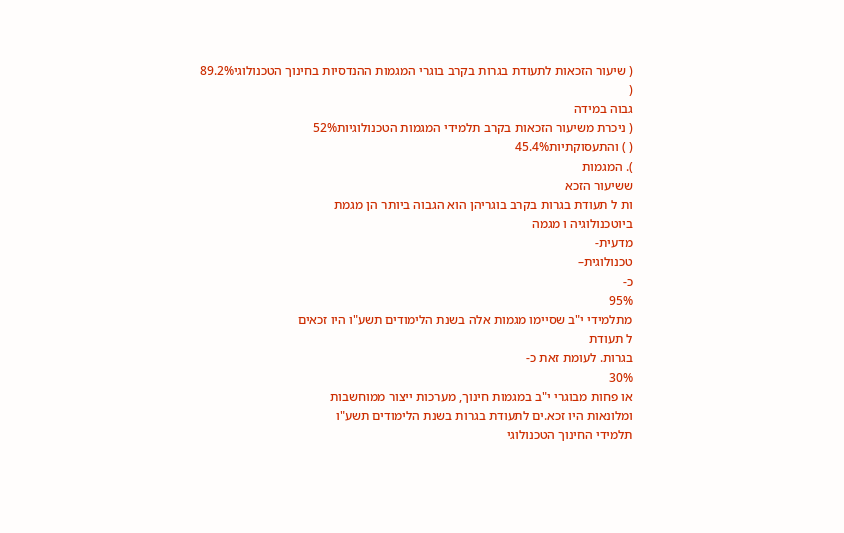( שיעור הזכאות לתעודת בגרות בקרב בוגרי המגמות ההנדסיות בחינוך הטכנולוגי89.2%
(
גבוה במידה
( ניכרת משיעור הזכאות בקרב תלמידי המגמות הטכנולוגיות52%
( ) והתעסוקתיות45.4%
). המגמות
ששיעור הזכא
ות ל תעודת בגרות בקרב בוגריהן הוא הגבוה ביותר הן מגמת
ביוטכנולוגיה ו מגמה
מדעית-
טכנולוגית–
כ-
95%
מתלמידי י"ב שסיימו מגמות אלה בשנת הלימודים תשע"ו היו זכאים
ל תעודת
בגרות. לעומת זאת כ-
30%
או פחות מבוגרי י"ב במגמות חינוך, מערכות ייצור ממוחשבות
ומלונאות היו זכא.ים לתעודת בגרות בשנת הלימודים תשע"ו
תלמידי החינוך הטכנולוגי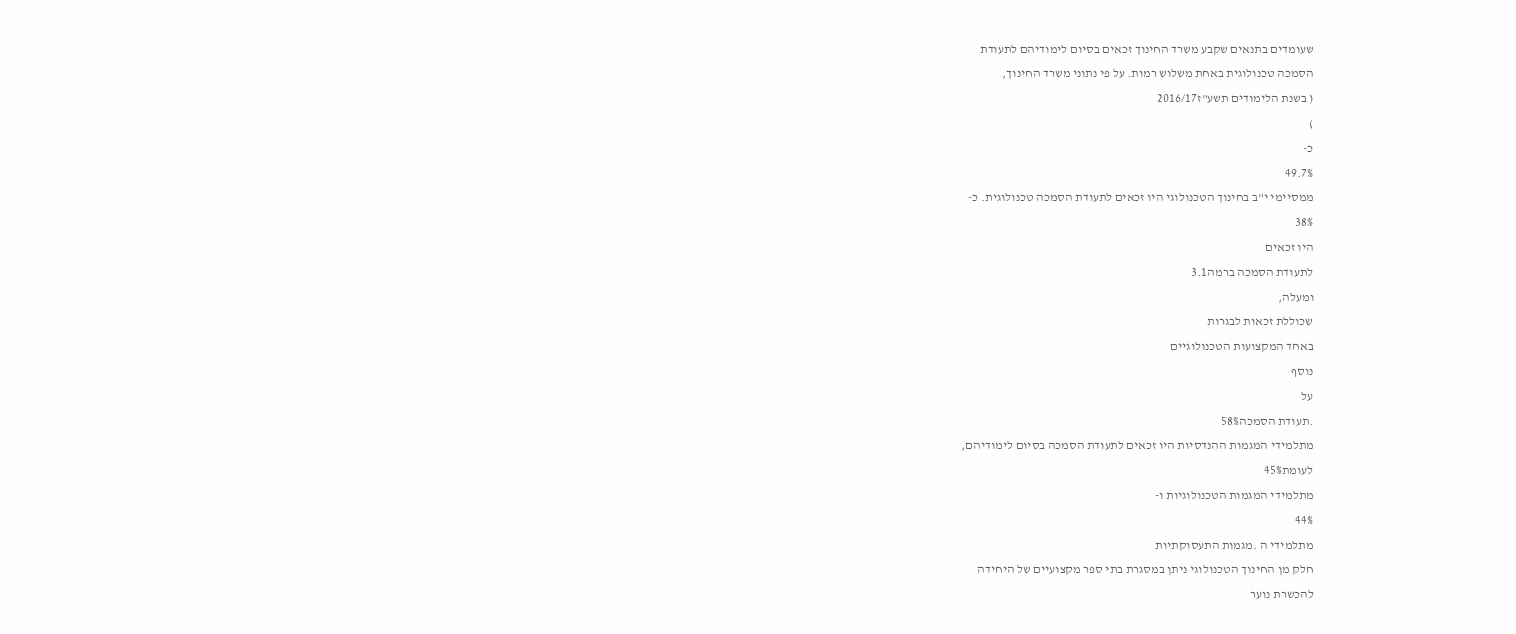שעומדים בתנאים שקבע משרד החינוך זכאים בסיום לימודיהם לתעודת
הסמכה טכנולוגית באחת משלוש רמות. על פי נתוני משרד החינוך,
( בשנת הלימודים תשע"ז2016/17
)
כ-
49.7%
ממסיימי י"ב בחינוך הטכנולוגי היו זכאים לתעודת הסמכה טכנולוגית. כ-
38%
היו זכאים
לתעודת הסמכה ברמה3.1
ומעלה,
שכוללת זכאות לבגרות
באחד המקצועות הטכנולוגיים
נוסף
על
.תעודת הסמכה58%
מתלמידי המגמות ההנדסיות היו זכאים לתעודת הסמכה בסיום לימודיהם,
לעומת45%
מתלמידי המגמות הטכנולוגיות ו-
44%
מתלמידי ה .מגמות התעסוקתיות
חלק מן החינוך הטכנולוגי ניתן במסגרת בתי ספר מקצועיים של היחידה
להכשרת נוער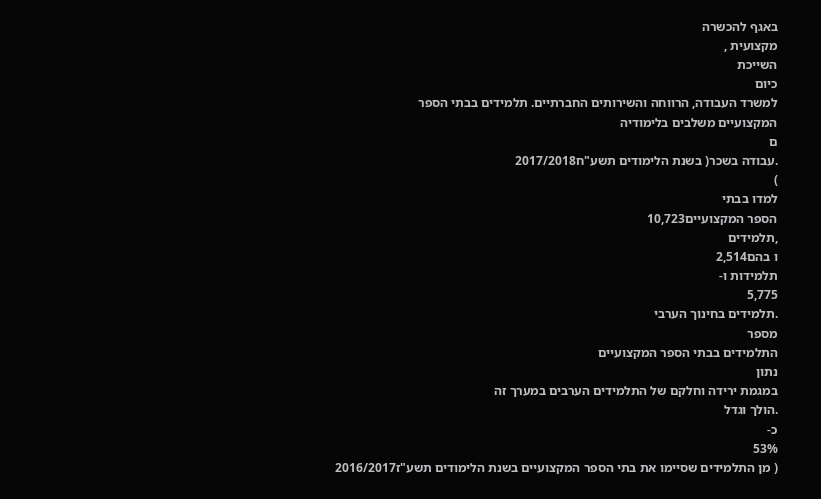באגף להכשרה
מקצועית ,
השייכת
כיום
למשרד העבודה, הרווחה והשירותים החברתיים. תלמידים בבתי הספר
המקצועיים משלבים בלימודיה
ם
.עבודה בשכר( בשנת הלימודים תשע"ח2017/2018
)
למדו בבתי
הספר המקצועיים10,723
,תלמידים
ו בהם2,514
תלמידות ו-
5,775
.תלמידים בחינוך הערבי
מספר
התלמידים בבתי הספר המקצועיים
נתון
במגמת ירידה וחלקם של התלמידים הערבים במערך זה
.הולך וגדל
כ-
53%
( מן התלמידים שסיימו את בתי הספר המקצועיים בשנת הלימודים תשע"ז2016/2017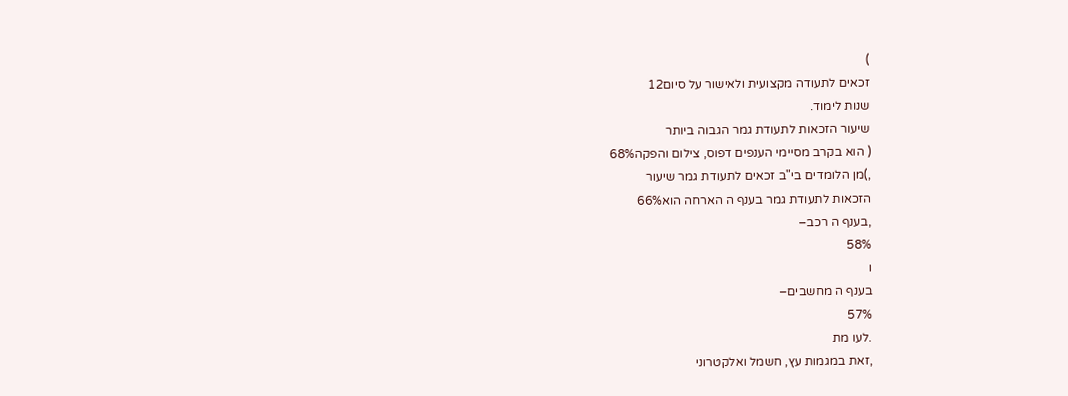)
זכאים לתעודה מקצועית ולאישור על סיום12
שנות לימוד.
שיעור הזכאות לתעודת גמר הגבוה ביותר
( הוא בקרב מסיימי הענפים דפוס, צילום והפקה68%
,)מן הלומדים בי"ב זכאים לתעודת גמר שיעור
הזכאות לתעודת גמר בענף ה הארחה הוא66%
,בענף ה רכב–
58%
ו
בענף ה מחשבים–
57%
.לעו מת
,זאת במגמות עץ, חשמל ואלקטרוני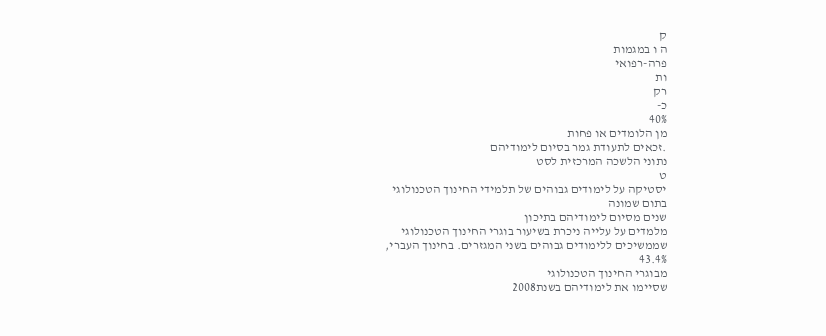ק
ה ו במגמות
פרה-רפואי
ות
רק
כ-
40%
מן הלומדים או פחות
.זכאים לתעודת גמר בסיום לימודיהם
נתוני הלשכה המרכזית לסט
ט
יסטיקה על לימודים גבוהים של תלמידי החינוך הטכנולוגי
בתום שמונה
שנים מסיום לימודיהם בתיכון
מלמדים על עלייה ניכרת בשיעור בוגרי החינוך הטכנולוגי
שממשיכים ללימודים גבוהים בשני המגזרים. בחינוך העברי,
43.4%
מבוגרי החינוך הטכנולוגי
שסיימו את לימודיהם בשנת2008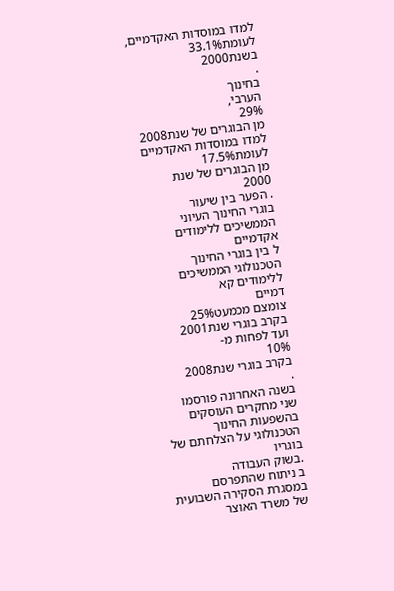למדו במוסדות האקדמיים,
לעומת33.1%
בשנת2000
.
בחינוך
הערבי,
29%
מן הבוגרים של שנת2008
למדו במוסדות האקדמיים
לעומת17.5%
מן הבוגרים של שנת
2000
. הפער בין שיעור
בוגרי החינוך העיוני הממשיכים ללימודים אקדמיים
ל בין בוגרי החינוך
הטכנולוגי הממשיכים ללימודים קא
דמיים
צומצם מכמעט25%
בקרב בוגרי שנת2001
ועד לפחות מ-
10%
בקרב בוגרי שנת2008
.
בשנה האחרונה פורסמו שני מחקרים העוסקים בהשפעות החינוך הטכנולוגי על הצלחתם של בוגריו
.בשוק העבודה
ב ניתוח שהתפרסם במסגרת הסקירה השבועית של משרד האוצר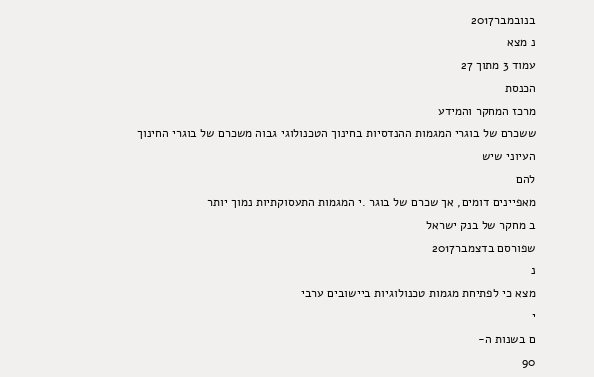בנובמבר2017
נ מצא
עמוד 3 מתוך 27
הכנסת
מרכז המחקר והמידע
ששכרם של בוגרי המגמות ההנדסיות בחינוך הטכנולוגי גבוה משכרם של בוגרי החינוך העיוני שיש
להם
מאפיינים דומים, אך שכרם של בוגר .י המגמות התעסוקתיות נמוך יותר
ב מחקר של בנק ישראל
שפורסם בדצמבר2017
נ
מצא כי לפתיחת מגמות טכנולוגיות ביישובים ערבי
י
ם בשנות ה-
90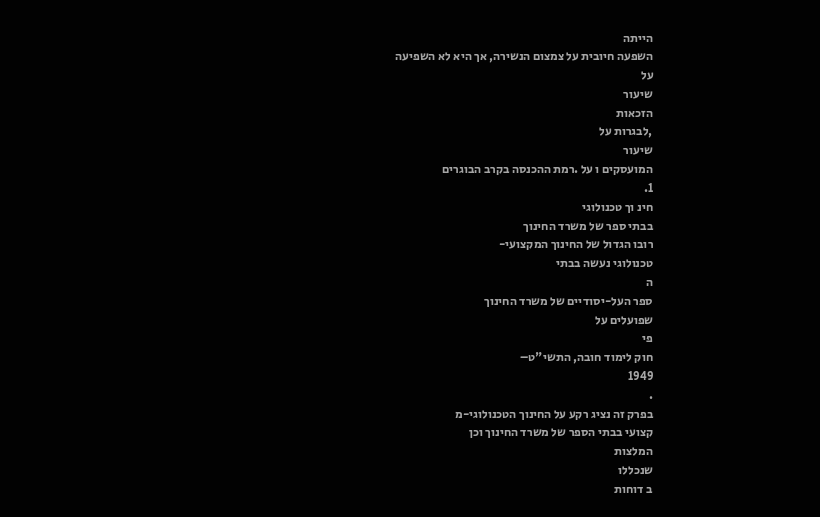הייתה
השפעה חיובית על צמצום הנשירה, אך היא לא השפיעה
על
שיעור
הזכאות
,לבגרות על
שיעור
המועסקים ו על .רמת ההכנסה בקרב הבוגרים
1.
חינ וך טכנולוגי
בבתי ספר של משרד החינוך
רובו הגדול של החינוך המקצועי-
טכנולוגי נעשה בבתי
ה
ספר העל-יסודיים של משרד החינוך
שפועלים על
פי
חוק לימוד חובה, התשי"ט–
1949
.
בפרק זה נציג רקע על החינוך הטכנולוגי-מ
קצועי בבתי הספר של משרד החינוך וכן
המלצות
שנכללו
ב דוחות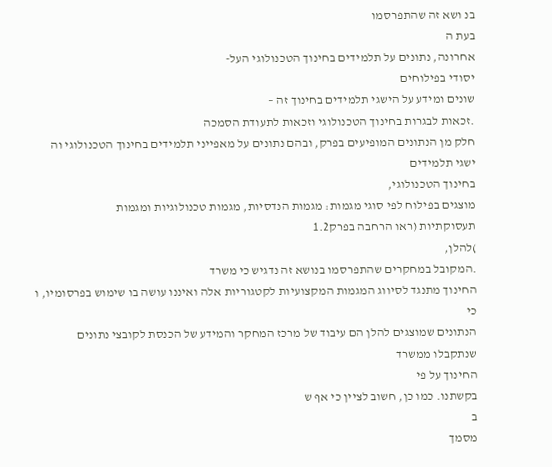בנ ושא זה שהתפרסמו
בעת ה
אחרונה, נתונים על תלמידים בחינוך הטכנולוגי העל-
יסודי בפילוחים
שונים ומידע על הישגי תלמידים בחינוך זה –
.זכאות לבגרות בחינוך הטכנולוגי וזכאות לתעודת הסמכה
חלק מן הנתונים המופיעים בפרק, ובהם נתונים על מאפייני תלמידים בחינוך הטכנולוגי וה ישגי תלמידים
בחינוך הטכנולוגי,
מוצגים בפילוח לפי סוגי מגמות: מגמות הנדסיות, מגמות טכנולוגיות ומגמות
תעסוקתיות (ראו הרחבה בפרק1.2
)להלן,
.המקובל במחקרים שהתפרסמו בנושא זה נדגיש כי משרד
החינוך מתנגד לסיווג המגמות המקצועיות לקטגוריות אלה ואיננו עושה בו שימוש בפרסומיו, ו כי
הנתונים שמוצגים להלן הם עיבוד של מרכז המחקר והמידע של הכנסת לקובצי נתונים שנתקבלו ממשרד
החינוך על פי
בקשתנו. כמו כן, חשוב לציין כי אף ש
ב
מסמך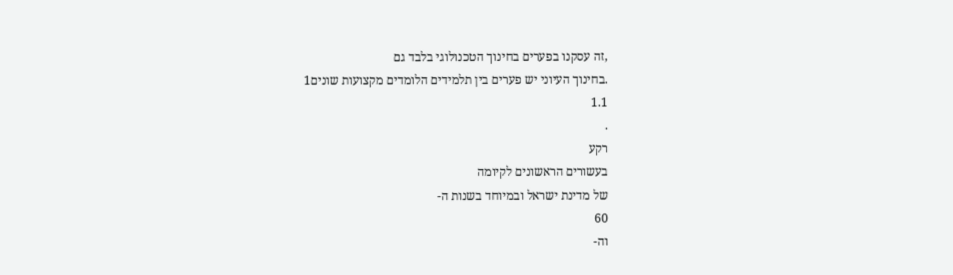,זה עסקנו בפערים בחינוך הטכנולוגי בלבד גם
.בחינוך העיוני יש פערים בין תלמידים הלומדים מקצועות שונים1
1.1
.
רקע
בעשורים הראשונים לקיומה
של מדינת ישראל ובמיוחד בשנות ה-
60
וה-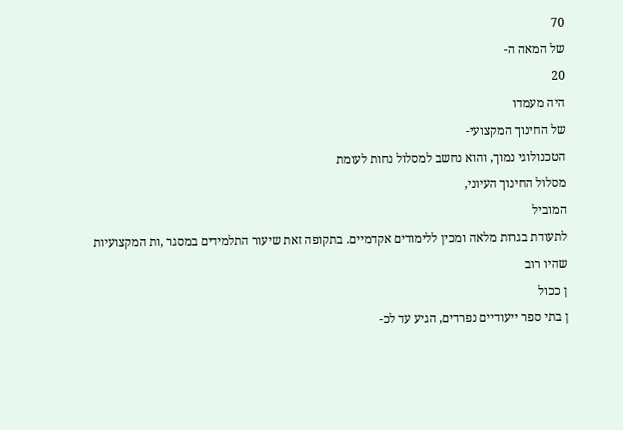70
של המאה ה-
20
היה מעמדו
של החינוך המקצועי-
הטכנולוגי נמוך, והוא נחשב למסלול נחות לעומת
מסלול החינוך העיוני,
המוביל
לתעודת בגרות מלאה ומכין ללימודים אקדמיים. בתקופה זאת שיעור התלמידים במסגר ,ות המקצועיות
שהיו רוב
ן ככול
ן בתי ספר ייעודיים נפרדים, הגיע עד לכ-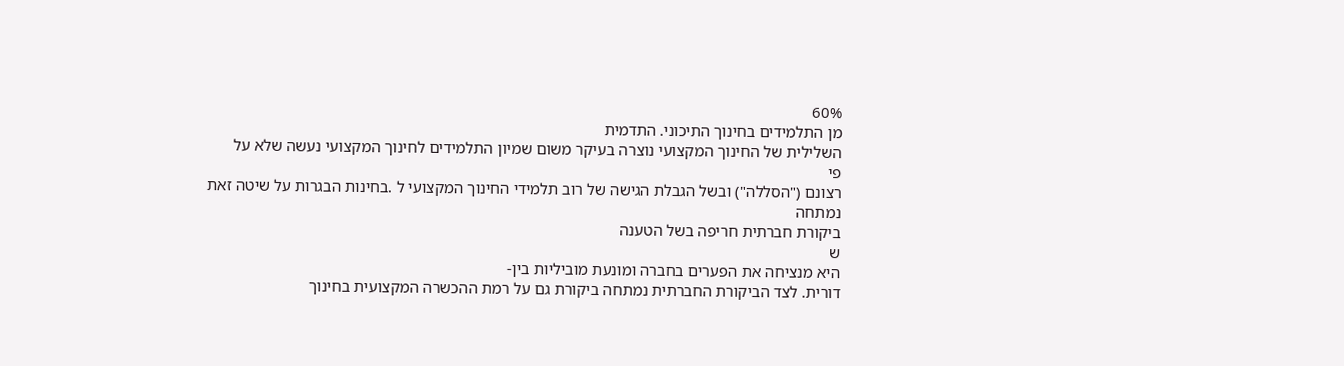60%
מן התלמידים בחינוך התיכוני. התדמית
השלילית של החינוך המקצועי נוצרה בעיקר משום שמיון התלמידים לחינוך המקצועי נעשה שלא על
פי
רצונם ("הסללה") ובשל הגבלת הגישה של רוב תלמידי החינוך המקצועי ל .בחינות הבגרות על שיטה זאת
נמתחה
ביקורת חברתית חריפה בשל הטענה
ש
היא מנציחה את הפערים בחברה ומונעת מוביליות בין-
דורית. לצד הביקורת החברתית נמתחה ביקורת גם על רמת ההכשרה המקצועית בחינוך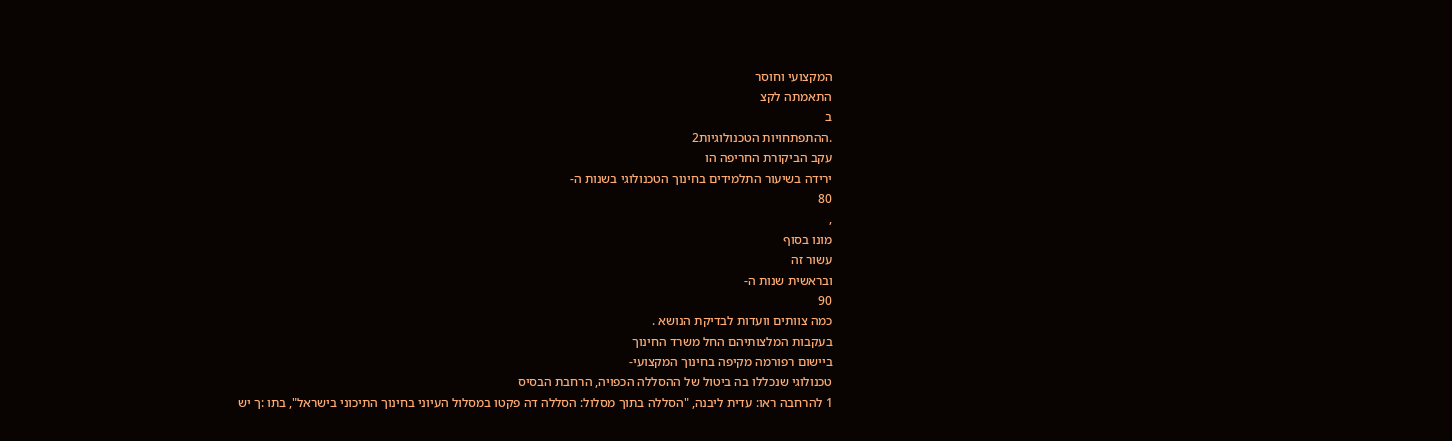המקצועי וחוסר
התאמתה לקצ
ב
.ההתפתחויות הטכנולוגיות2
עקב הביקורת החריפה הו
ירידה בשיעור התלמידים בחינוך הטכנולוגי בשנות ה-
80
,
מונו בסוף
עשור זה
ובראשית שנות ה-
90
כמה צוותים וועדות לבדיקת הנושא .
בעקבות המלצותיהם החל משרד החינוך
ביישום רפורמה מקיפה בחינוך המקצועי-
טכנולוגי שנכללו בה ביטול של ההסללה הכפויה, הרחבת הבסיס
1 להרחבה ראו: עדית ליבנה, "הסללה בתוך מסלול: הסללה דה פקטו במסלול העיוני בחינוך התיכוני בישראל", בתו :ך יש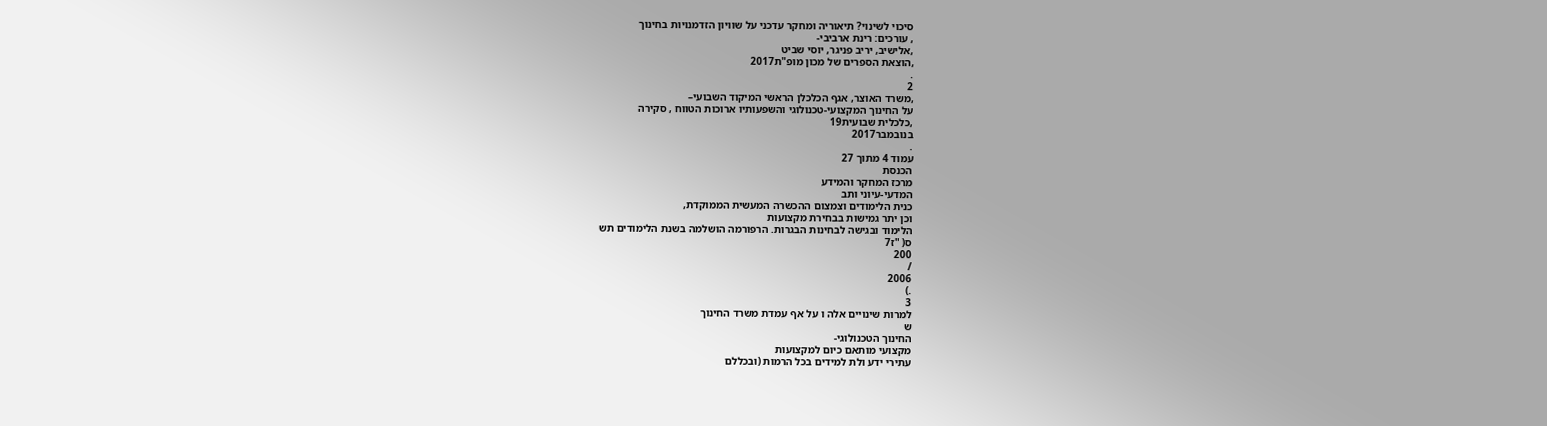סיכוי לשינוי? תיאוריה ומחקר עדכני על שוויון הזדמנויות בחינוך
, עורכים: רינת ארביבי-
,אלישיב, יריב פניגר, יוסי שביט
,הוצאת הספרים של מכון מופ"ת2017
.
2
,משרד האוצר, אגף הכלכלן הראשי המיקוד השבועי–
על החינוך המקצועי-טכנולוגי והשפעותיו ארוכות הטווח , סקירה
,כלכלית שבועית19
בנובמבר2017
.
עמוד 4 מתוך 27
הכנסת
מרכז המחקר והמידע
המדעי-עיוני ותב
כנית הלימודים וצמצום ההכשרה המעשית הממוקדת,
וכן יתר גמישות בבחירת מקצועות
הלימוד ובגישה לבחינות הבגרות. הרפורמה הושלמה בשנת הלימודים תש
ס( "ז7
200
/
2006
.)
3
למרות שינויים אלה ו על אף עמדת משרד החינוך
ש
החינוך הטכנולוגי-
מקצועי מותאם כיום למקצועות
עתירי ידע ולת למידים בכל הרמות (ובכללם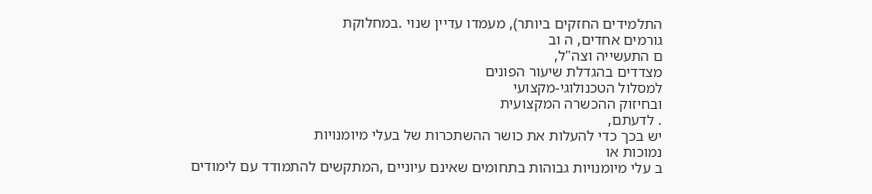התלמידים החזקים ביותר), מעמדו עדיין שנוי .במחלוקת
גורמים אחדים, ה וב
ם התעשייה וצה"ל,
מצדדים בהגדלת שיעור הפונים
למסלול הטכנולוגי-מקצועי
ובחיזוק ההכשרה המקצועית
. לדעתם,
יש בכך כדי להעלות את כושר ההשתכרות של בעלי מיומנויות
נמוכות או
ב עלי מיומנויות גבוהות בתחומים שאינם עיוניים ,המתקשים להתמודד עם לימודים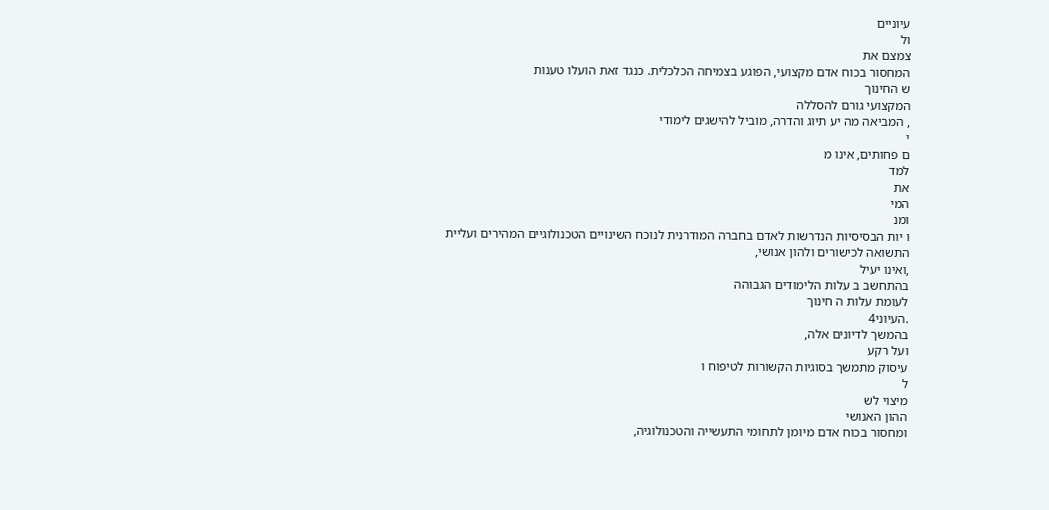עיוניים
ול
צמצם את
המחסור בכוח אדם מקצועי, הפוגע בצמיחה הכלכלית. כנגד זאת הועלו טענות
ש החינוך
המקצועי גורם להסללה
, המביאה מה יע תיוג והדרה, מוביל להישגים לימודי
י
ם פחותים, אינו מ
למד
את
המי
ומנ
ו יות הבסיסיות הנדרשות לאדם בחברה המודרנית לנוכח השינויים הטכנולוגיים המהירים ועליית
התשואה לכישורים ולהון אנושי,
,ואינו יעיל
בהתחשב ב עלות הלימודים הגבוהה
לעומת עלות ה חינוך
.העיוני4
בהמשך לדיונים אלה,
ועל רקע
עיסוק מתמשך בסוגיות הקשורות לטיפוח ו
ל
מיצוי לש
ההון האנושי
ומחסור בכוח אדם מיומן לתחומי התעשייה והטכנולוגיה,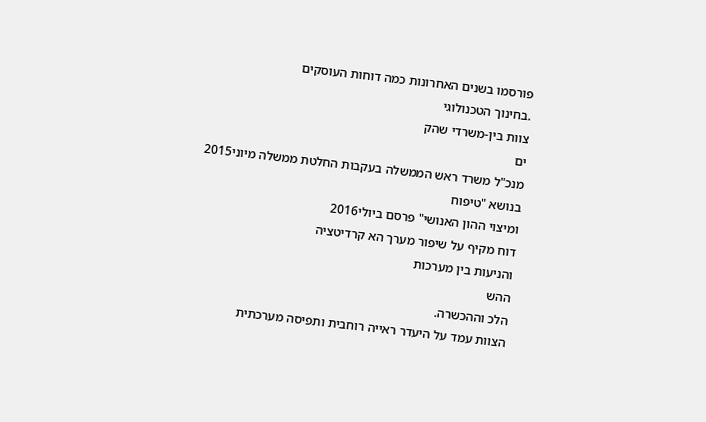פורסמו בשנים האחרונות כמה דוחות העוסקים
.בחינוך הטכנולוגי
צוות בין-משרדי שהק
ים
מנכ"ל משרד ראש הממשלה בעקבות החלטת ממשלה מיוני2015
בנושא "טיפוח
ומיצוי ההון האנושי" פרסם ביולי2016
דוח מקיף על שיפור מערך הא קרדיטציה
והניעות בין מערכות
ההש
הלכ וההכשרה.
הצוות עמד על היעדר ראייה רוחבית ותפיסה מערכתית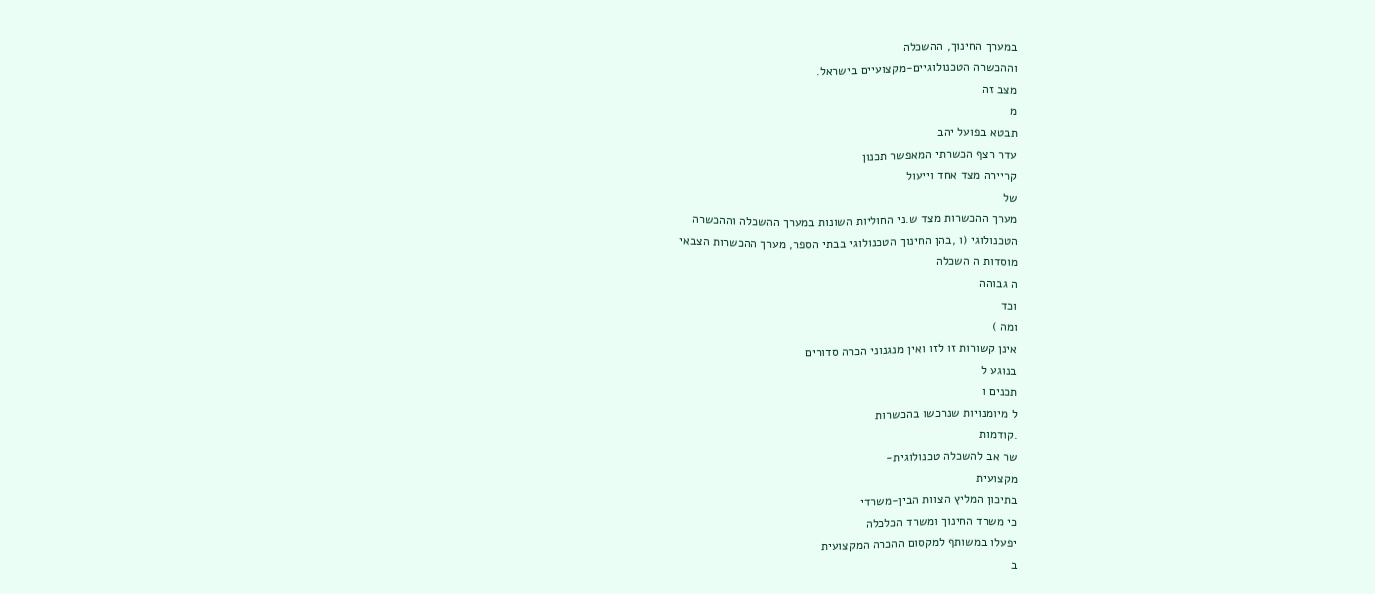במערך החינוך, ההשכלה
וההכשרה הטכנולוגיים-מקצועיים בישראל.
מצב זה
מ
תבטא בפועל יהב
עדר רצף הכשרתי המאפשר תכנון
קריירה מצד אחד וייעול
של
מערך ההכשרות מצד ש.ני החוליות השונות במערך ההשכלה וההכשרה
הטכנולוגי (ו ,בהן החינוך הטכנולוגי בבתי הספר, מערך ההכשרות הצבאי
מוסדות ה השכלה
ה גבוהה
וכד
ומה )
אינן קשורות זו לזו ואין מנגנוני הכרה סדורים
בנוגע ל
תכנים ו
ל מיומנויות שנרכשו בהכשרות
.קודמות
שר אב להשכלה טכנולוגית-
מקצועית
בתיכון המליץ הצוות הבין-משרדי
כי משרד החינוך ומשרד הכלכלה
יפעלו במשותף למקסום ההכרה המקצועית
ב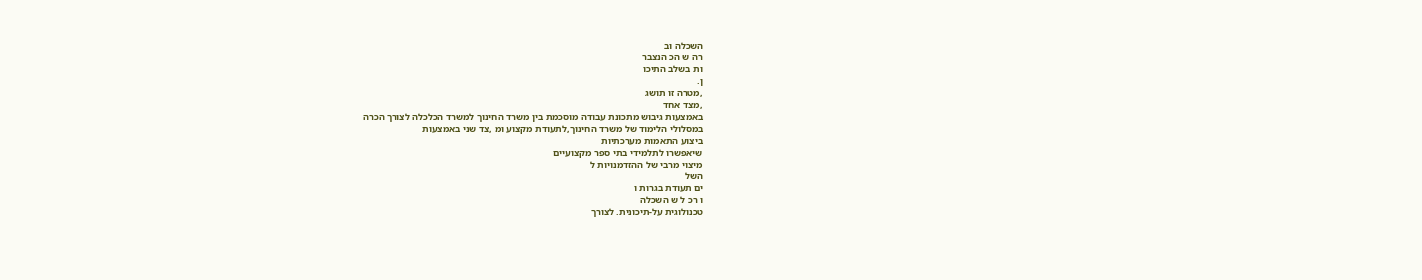השכלה וב
רה ש הכ הנצבר
ות בשלב התיכו
ן.
,מטרה זו תושג
,מצד אחד
באמצעות גיבוש מתכונת עבודה מוסכמת בין משרד החינוך למשרד הכלכלה לצורך הכרה
במסלולי הלימוד של משרד החינוך,לתעודת מקצוע ומ ,צד שני באמצעות
ביצוע התאמות מערכתיות
שיאפשרו לתלמידי בתי ספר מקצועיים
מיצוי מרבי של ההזדמנויות ל
השל
ים תעודת בגרות ו
ו רכ ל ש השכלה
טכנולוגית על-תיכונית. לצורך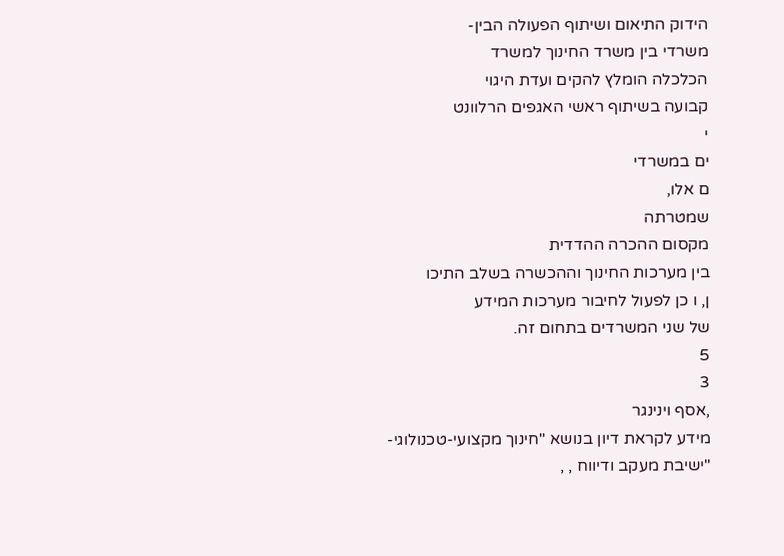הידוק התיאום ושיתוף הפעולה הבין-
משרדי בין משרד החינוך למשרד
הכלכלה הומלץ להקים ועדת היגוי
קבועה בשיתוף ראשי האגפים הרלוונט
י
ים במשרדי
ם אלו,
שמטרתה
מקסום ההכרה ההדדית
בין מערכות החינוך וההכשרה בשלב התיכו
ן, ו כן לפעול לחיבור מערכות המידע
של שני המשרדים בתחום זה.
5
3
,אסף וינינגר
מידע לקראת דיון בנושא "חינוך מקצועי-טכנולוגי-
"ישיבת מעקב ודיווח , ,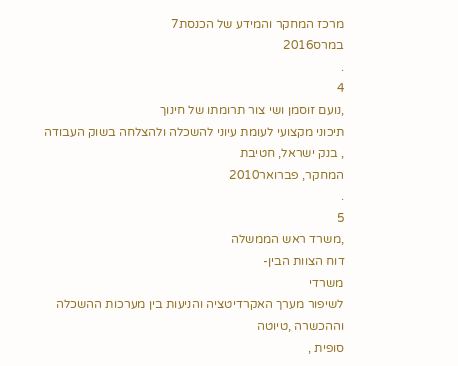מרכז המחקר והמידע של הכנסת7
במרס2016
.
4
,נועם זוסמן ושי צור תרומתו של חינוך
תיכוני מקצועי לעומת עיוני להשכלה ולהצלחה בשוק העבודה , בנק ישראל, חטיבת
המחקר, פברואר2010
.
5
,משרד ראש הממשלה
דוח הצוות הבין-
משרדי
לשיפור מערך האקרדיטציה והניעות בין מערכות ההשכלה וההכשרה ,טיוטה
סופית ,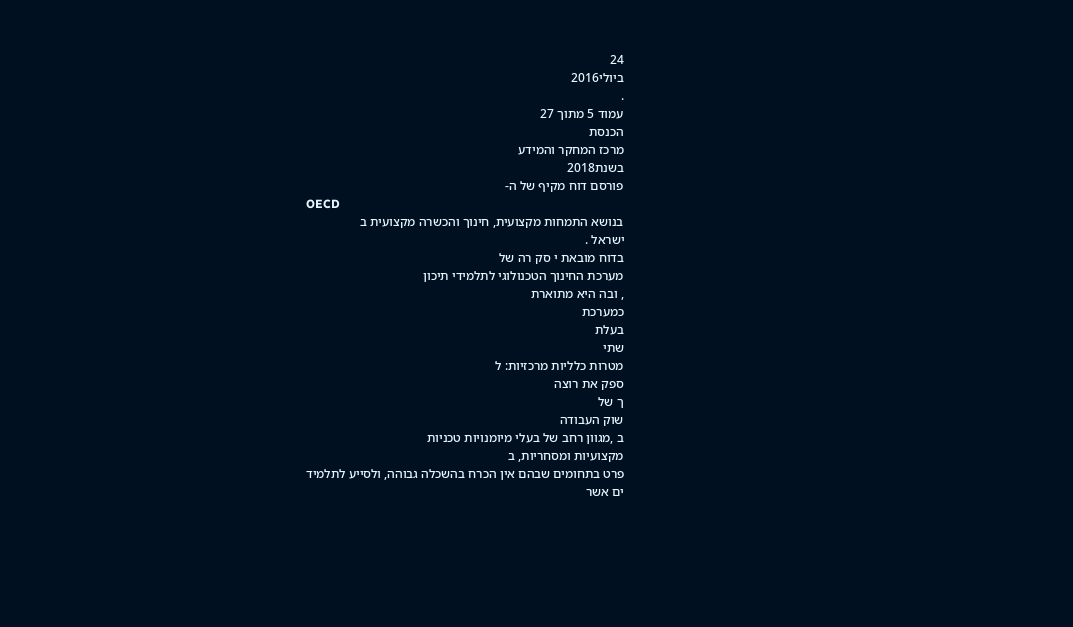24
ביולי2016
.
עמוד 5 מתוך 27
הכנסת
מרכז המחקר והמידע
בשנת2018
פורסם דוח מקיף של ה-
OECD
בנושא התמחות מקצועית, חינוך והכשרה מקצועית ב
ישראל .
בדוח מובאת י סק רה של
מערכת החינוך הטכנולוגי לתלמידי תיכון
, ובה היא מתוארת
כמערכת
בעלת
שתי
מטרות כלליות מרכזיות: ל
ספק את רוצה
ך של
שוק העבודה
ב ,מגוון רחב של בעלי מיומנויות טכניות
מקצועיות ומסחריות, ב
פרט בתחומים שבהם אין הכרח בהשכלה גבוהה, ולסייע לתלמיד
ים אשר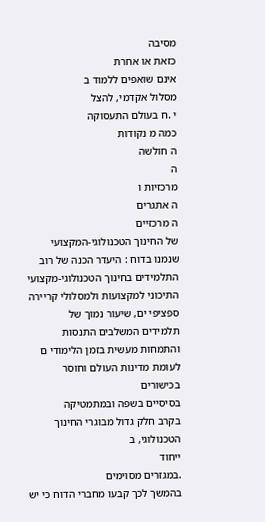מסיבה
כזאת או אחרת
אינם שואפים ללמוד ב
מסלול אקדמי, להצל
י .ח בעולם התעסוקה
כמה מ נקודות
ה חולשה
ה
מרכזיות ו
ה אתגרים
ה מרכזיים
של החינוך הטכנולוגי-המקצועי שנמנו בדוח : היעדר הכנה של רוב
התלמידים בחינוך הטכנולוגי-מקצועי התיכוני למקצועות ולמסלולי קריירה ספציפי ים, שיעור נמוך של
תלמידים המשלבים התנסות והתמחות מעשית בזמן הלימודי ם לעומת מדינות העולם וחוסר בכישורים
בסיסיים בשפה ובמתמטיקה
בקרב חלק גדול מבוגרי החינוך הטכנולוגי, ב
ייחוד
.במגזרים מסוימים
בהמשך לכך קבעו מחברי הדוח כי יש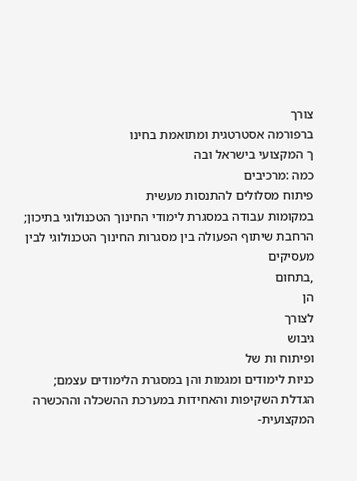צורך
ברפורמה אסטרטגית ומתואמת בחינו
ך המקצועי בישראל ובה
כמה :מרכיבים
פיתוח מסלולים להתנסות מעשית
במקומות עבודה במסגרת לימודי החינוך הטכנולוגי בתיכון;
הרחבת שיתוף הפעולה בין מסגרות החינוך הטכנולוגי לבין מעסיקים
,בתחום
הן
לצורך
גיבוש
ופיתוח ות של
כניות לימודים ומגמות והן במסגרת הלימודים עצמם;
הגדלת השקיפות והאחידות במערכת ההשכלה וההכשרה המקצועית-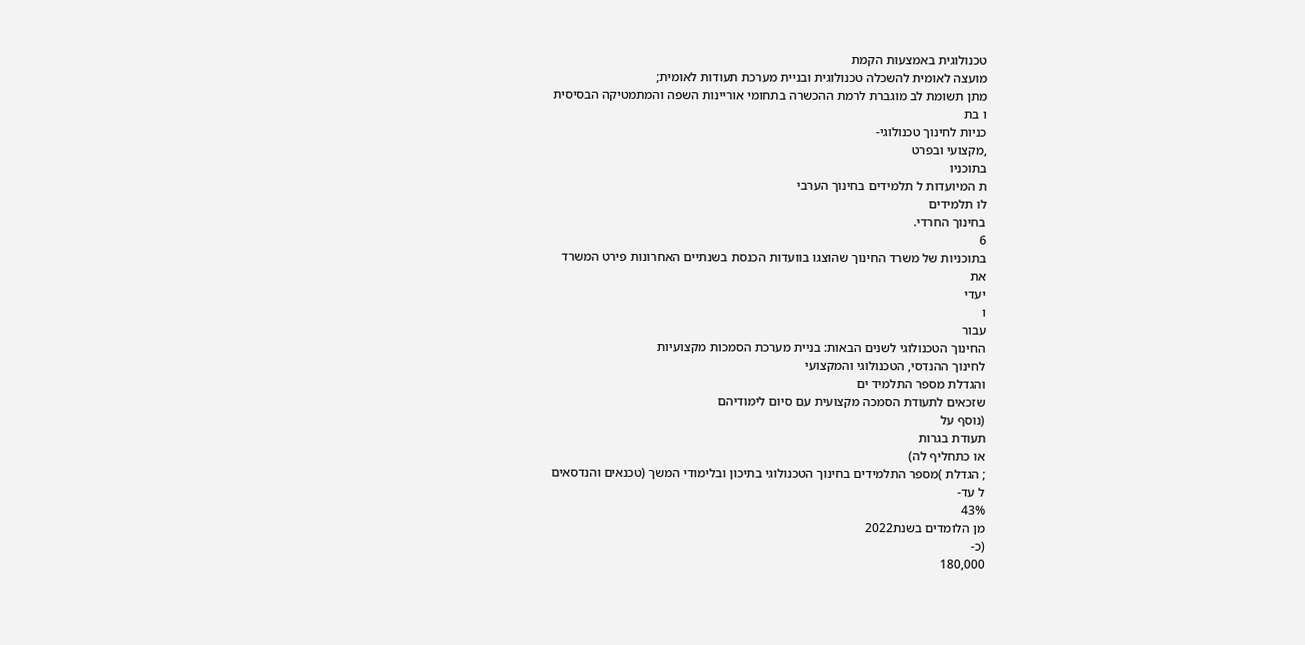טכנולוגית באמצעות הקמת
מועצה לאומית להשכלה טכנולוגית ובניית מערכת תעודות לאומית;
מתן תשומת לב מוגברת לרמת ההכשרה בתחומי אוריינות השפה והמתמטיקה הבסיסית
ו בת
כניות לחינוך טכנולוגי-
,מקצועי ובפרט
בתוכניו
ת המיועדות ל תלמידים בחינוך הערבי
לו תלמידים
בחינוך החרדי.
6
בתוכניות של משרד החינוך שהוצגו בוועדות הכנסת בשנתיים האחרונות פירט המשרד
את
יעדי
ו
עבור
החינוך הטכנולוגי לשנים הבאות: בניית מערכת הסמכות מקצועיות
לחינוך ההנדסי, הטכנולוגי והמקצועי
והגדלת מספר התלמיד ים
שזכאים לתעודת הסמכה מקצועית עם סיום לימודיהם
(נוסף על
תעודת בגרות
או כתחליף לה)
; הגדלת )מספר התלמידים בחינוך הטכנולוגי בתיכון ובלימודי המשך (טכנאים והנדסאים
ל עד-
43%
מן הלומדים בשנת2022
(כ-
180,000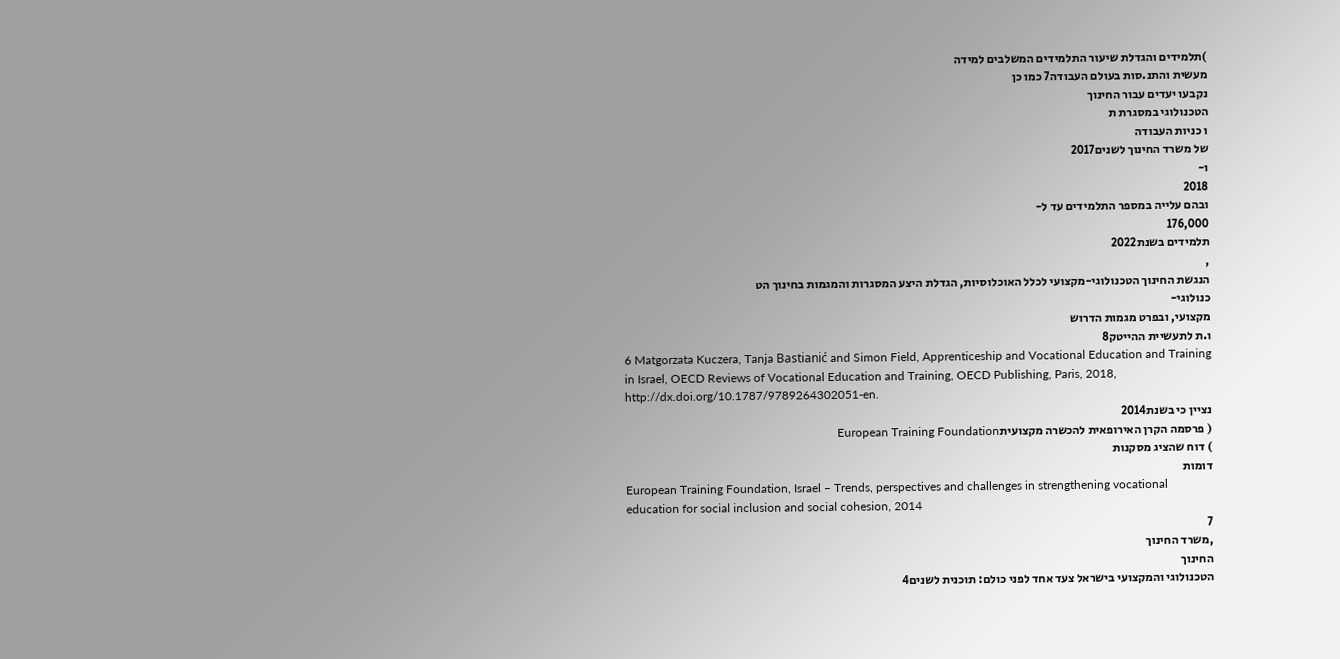)תלמידים והגדלת שיעור התלמידים המשלבים למידה
מעשית והתנ.סות בעולם העבודה7 כמו כן
נקבעו יעדים עבור החינוך
הטכנולוגי במסגרת ת
ו כניות העבודה
של משרד החינוך לשנים2017
ו-
2018
ובהם עלייה במספר התלמידים עד ל-
176,000
תלמידים בשנת2022
,
הנגשת החינוך הטכנולוגי-מקצועי לכלל האוכלוסיות, הגדלת היצע המסגרות והמגמות בחינוך הט
כנולוגי-
מקצועי, ובפרט מגמות הדרוש
ו.ת לתעשיית ההייטק8
6 Matgorzata Kuczera, Tanja Bastianić and Simon Field, Apprenticeship and Vocational Education and Training
in Israel, OECD Reviews of Vocational Education and Training, OECD Publishing, Paris, 2018,
http://dx.doi.org/10.1787/9789264302051-en.
נציין כי בשנת2014
( פרסמה הקרן האירופאית להכשרה מקצועיתEuropean Training Foundation
) דוח שהציג מסקנות
דומות
European Training Foundation, Israel – Trends, perspectives and challenges in strengthening vocational
education for social inclusion and social cohesion, 2014
7
,משרד החינוך
החינוך
הטכנולוגי והמקצועי בישראל צעד אחד לפני כולם: תוכנית לשנים4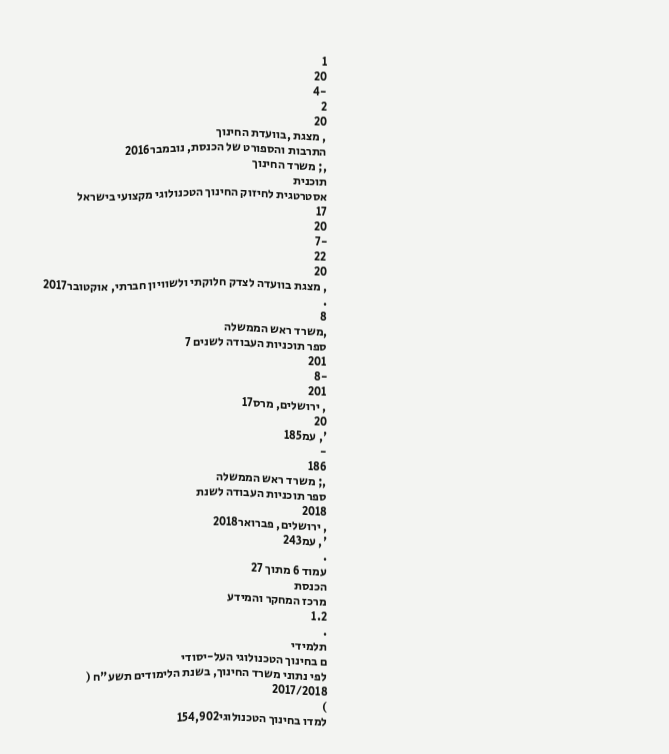1
20
-4
2
20
, מצגת ,בוועדת החינוך
התרבות והספורט של הכנסת, נובמבר2016
,; משרד החינוך
תוכנית
אסטרטגית לחיזוק החינוך הטכנולוגי מקצועי בישראל
17
20
-7
22
20
, מצגת בוועדה לצדק חלוקתי ולשוויון חברתי, אוקטובר2017
.
8
,משרד ראש הממשלה
ספר תוכניות העבודה לשנים 7
201
-8
201
, ירושלים, מרס17
20
', עמ185
-
186
,; משרד ראש הממשלה
ספר תוכניות העבודה לשנת
2018
, ירושלים, פברואר2018
', עמ243
.
עמוד 6 מתוך 27
הכנסת
מרכז המחקר והמידע
1.2
.
תלמידי
ם בחינוך הטכנולוגי העל-יסודי
לפי נתוני משרד החינוך, בשנת הלימודים תשע"ח (
2017/2018
)
למדו בחינוך הטכנולוגי154,902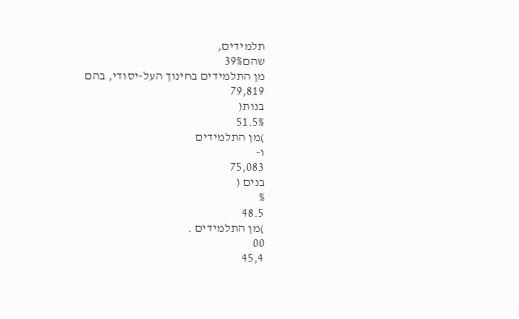תלמידים,
שהם39%
מן התלמידים בחינוך העל-יסודי, בהם
79,819
בנות(
51.5%
)מן התלמידים
ו-
75,083
בנים (
%
48.5
)מן התלמידים .
00
45,4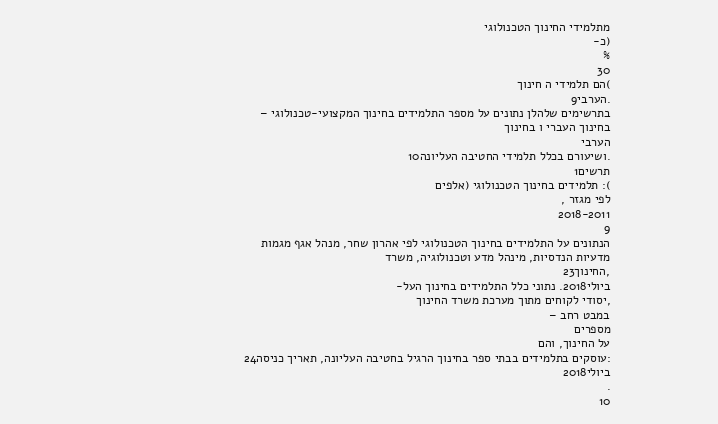מתלמידי החינוך הטכנולוגי
(כ-
%
30
)הם תלמידי ה חינוך
.הערבי9
בתרשימים שלהלן נתונים על מספר התלמידים בחינוך המקצועי-טכנולוגי – בחינוך העברי ו בחינוך
הערבי
.ושיעורם בכלל תלמידי החטיבה העליונה10
תרשים1
): תלמידים בחינוך הטכנולוגי (אלפים
לפי מגזר ,
2018-2011
9
הנתונים על התלמידים בחינוך הטכנולוגי לפי אהרון שחר, מנהל אגף מגמות מדעיות הנדסיות, מינהל מדע וטכנולוגיה, משרד
,החינוך23
ביולי2018. נתוני כלל התלמידים בחינוך העל-
,יסודי לקוחים מתוך מערכת משרד החינוך
במבט רחב –
מספרים
על החינוך, והם
:עוסקים בתלמידים בבתי ספר בחינוך הרגיל בחטיבה העליונה, תאריך כניסה24
ביולי2018
.
10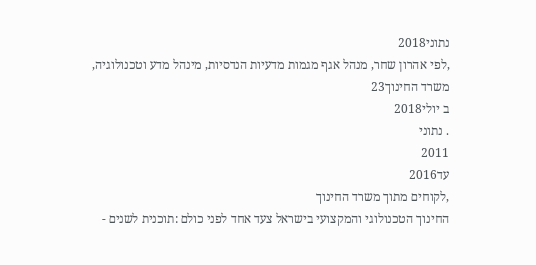נתוני2018
,לפי אהרון שחר, מנהל אגף מגמות מדעיות הנדסיות, מינהל מדע וטכנולוגיה, משרד החינוך23
ב יולי2018
. נתוני
2011
עד2016
,לקוחים מתוך משרד החינוך
החינוך הטכנולוגי והמקצועי בישראל צעד אחד לפני כולם :תוכנית לשנים -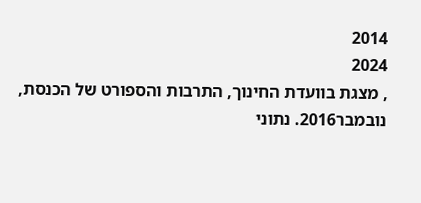2014
2024
, מצגת בוועדת החינוך, התרבות והספורט של הכנסת, נובמבר2016. נתוני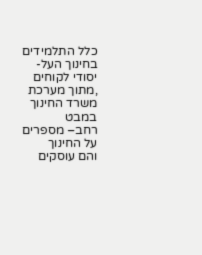כלל התלמידים בחינוך העל-
יסודי לקוחים
,מתוך מערכת משרד החינוך
במבט
רחב– מספרים על החינוך
והם עוסקים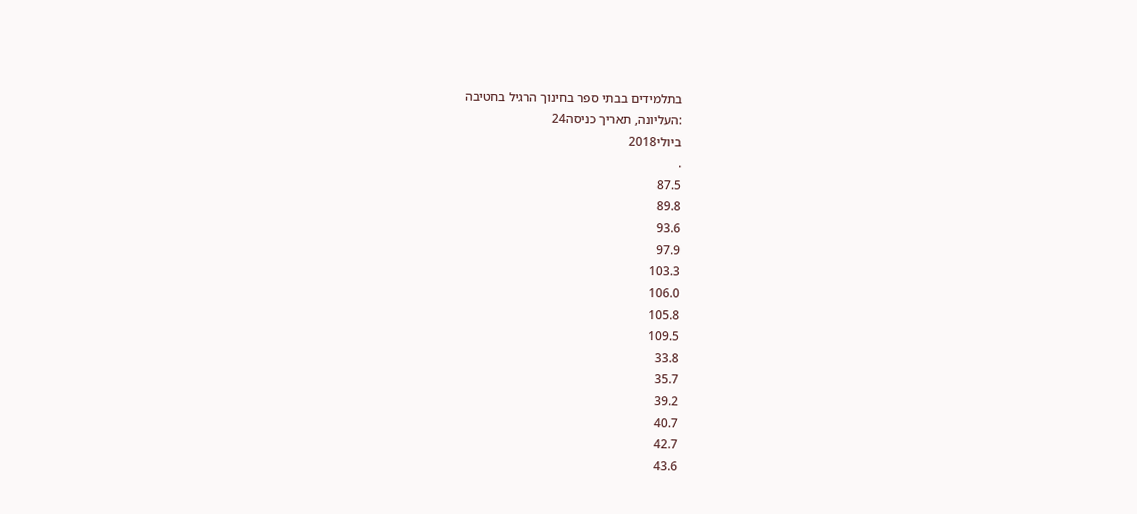בתלמידים בבתי ספר בחינוך הרגיל בחטיבה
:העליונה, תאריך כניסה24
ביולי2018
.
87.5
89.8
93.6
97.9
103.3
106.0
105.8
109.5
33.8
35.7
39.2
40.7
42.7
43.6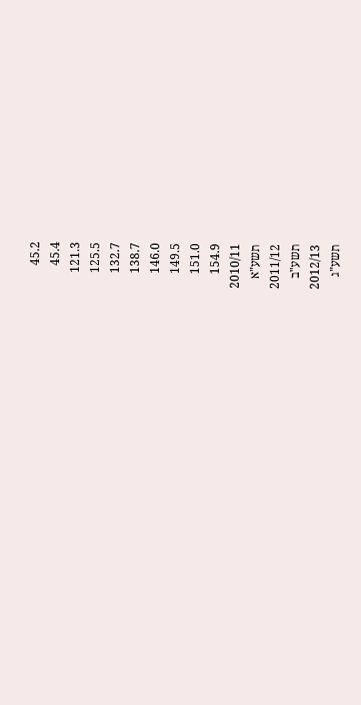45.2
45.4
121.3
125.5
132.7
138.7
146.0
149.5
151.0
154.9
2010/11
תשע"א
2011/12
תשע"ב
2012/13
תשע"ג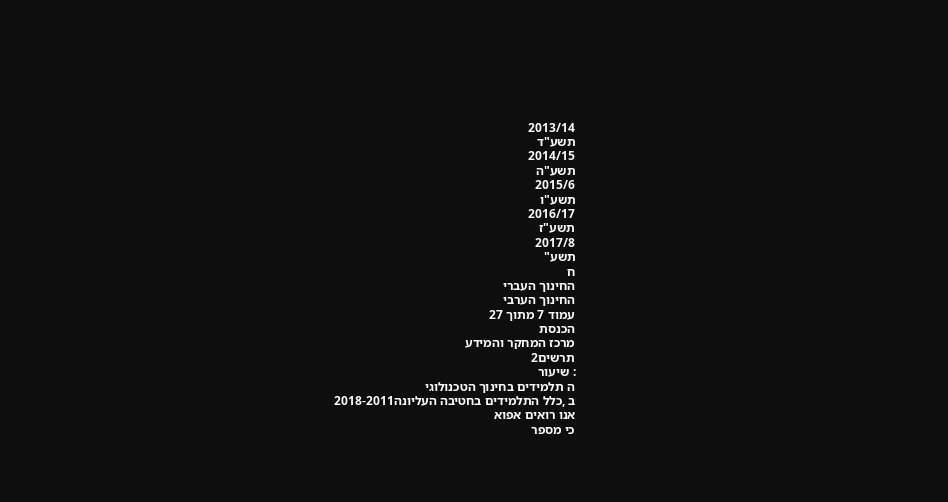2013/14
תשע"ד
2014/15
תשע"ה
2015/6
תשע"ו
2016/17
תשע"ז
2017/8
תשע"
ח
החינוך העברי
החינוך הערבי
עמוד 7 מתוך 27
הכנסת
מרכז המחקר והמידע
תרשים2
: שיעור
ה תלמידים בחינוך הטכנולוגי
ב ,כלל התלמידים בחטיבה העליונה2018-2011
אנו רואים אפוא
כי מספר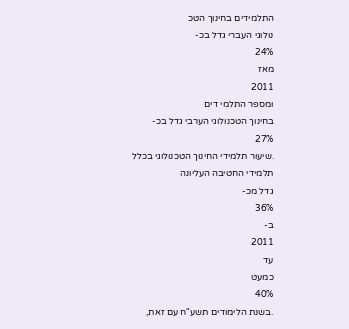התלמידים בחינוך הטכ
נולוגי העברי גדל בכ-
24%
מאז
2011
ומספר התלמי דים
בחינוך הטכנולוגי הערבי גדל בכ-
27%
.שיעור תלמידי החינוך הטכנולוגי בכלל
תלמידי החטיבה העליונה
גדל מכ-
36%
ב-
2011
עד
כמעט
40%
.בשנת הלימודים תשע"ח עם זאת,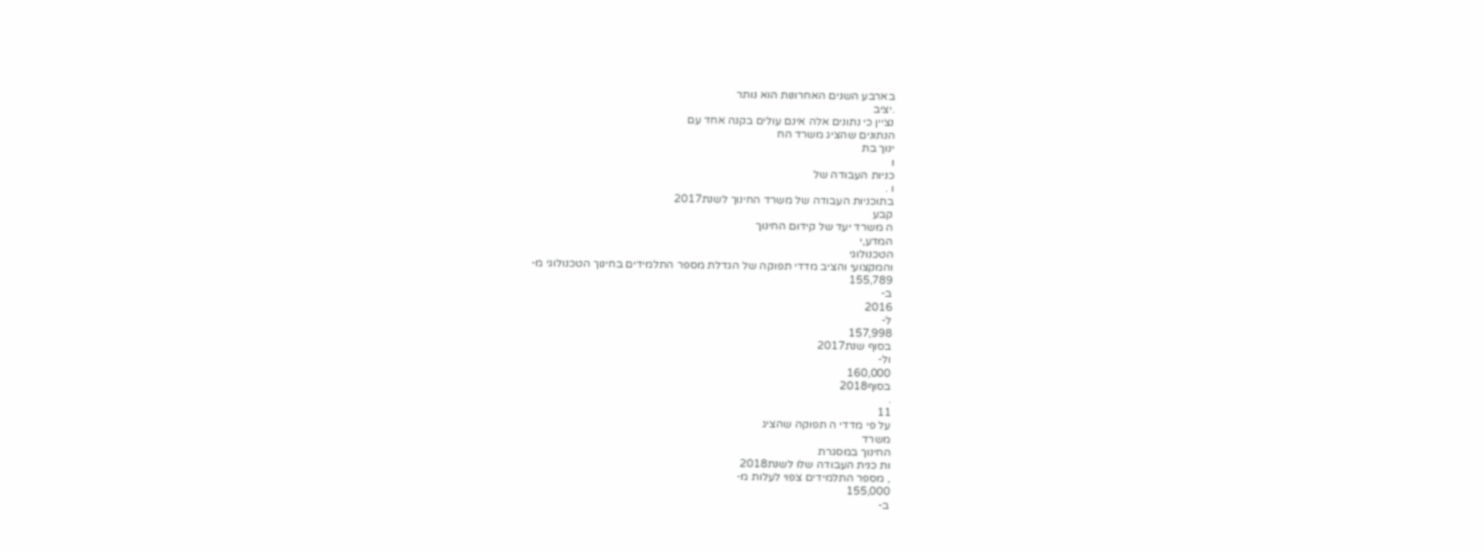בארבע השנים האחרונות הוא נותר
.יציב
נציין כי נתונים אלה אינם עולים בקנה אחד עם
הנתונים שהציג משרד הח
ינוך בת
ו
כניות העבודה של
ו .
בתוכניות העבודה של משרד החינוך לשנת2017
קבע
ה משרד יעד של קידום החינוך
המדע,י
הטכנולוגי
והמקצועי והציב מדדי תפוקה של הגדלת מספר התלמידים בחינוך הטכנולוגי מ-
155,789
ב-
2016
ל-
157,998
בסוף שנת2017
ול-
160,000
בסוף2018
.
11
על פי מדדי ה תפוקה שהציג
משרד
החינוך במסגרת
ות כנית העבודה שלו לשנת2018
, מספר התלמידים צפוי לעלות מ-
155,000
ב-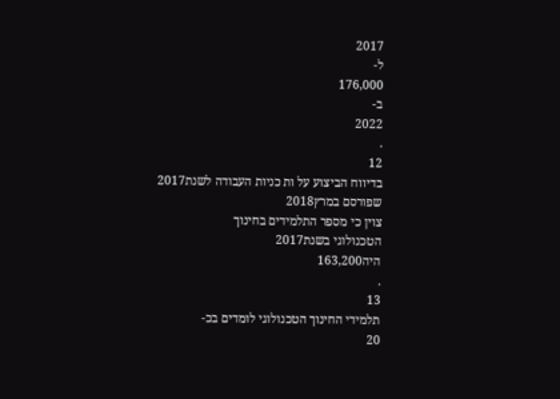2017
ל-
176,000
ב-
2022
.
12
בדיווח הביצוע על ות כניות העבודה לשנת2017
שפורסם במרץ2018
צוין כי מספר התלמידים בחינוך
הטכנולוגי בשנת2017
היה163,200
.
13
תלמידי החינוך הטכנולוגי לומדים בכ-
20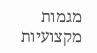מגמות מקצועיות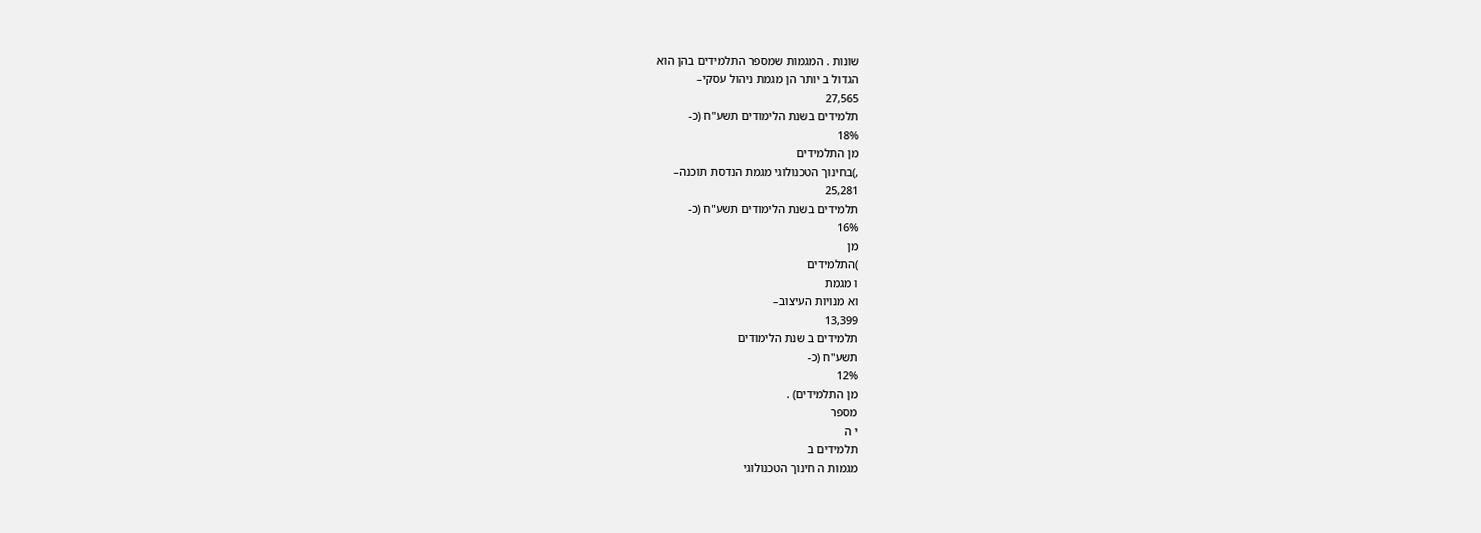שונות . המגמות שמספר התלמידים בהן הוא
הגדול ב יותר הן מגמת ניהול עסקי–
27,565
תלמידים בשנת הלימודים תשע"ח (כ-
18%
מן התלמידים
,)בחינוך הטכנולוגי מגמת הנדסת תוכנה–
25,281
תלמידים בשנת הלימודים תשע"ח (כ-
16%
מן
)התלמידים
ו מגמת
וא מנויות העיצוב–
13,399
תלמידים ב שנת הלימודים
תשע"ח (כ-
12%
מן התלמידים) .
מספר
י ה
תלמידים ב
מגמות ה חינוך הטכנולוגי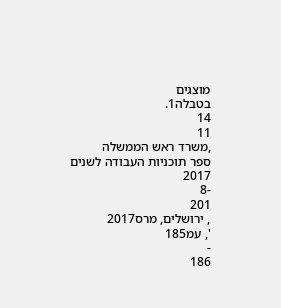מוצגים
בטבלה1.
14
11
,משרד ראש הממשלה
ספר תוכניות העבודה לשנים
2017
-8
201
, ירושלים, מרס2017
', עמ185
-
186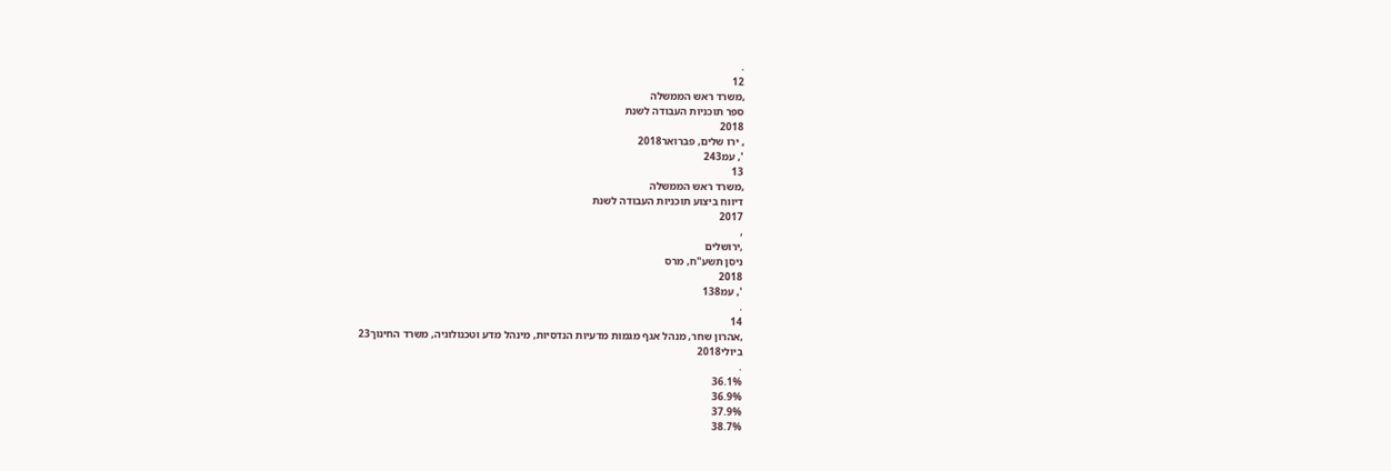.
12
,משרד ראש הממשלה
ספר תוכניות העבודה לשנת
2018
, ירו שלים, פברואר2018
', עמ243
13
,משרד ראש הממשלה
דיווח ביצוע תוכניות העבודה לשנת
2017
,
,ירושלים
ניסן תשע"ח, מרס
2018
', עמ138
.
14
,אהרון שחר, מנהל אגף מגמות מדעיות הנדסיות, מינהל מדע וטכנולוגיה, משרד החינוך23
ביולי2018
.
36.1%
36.9%
37.9%
38.7%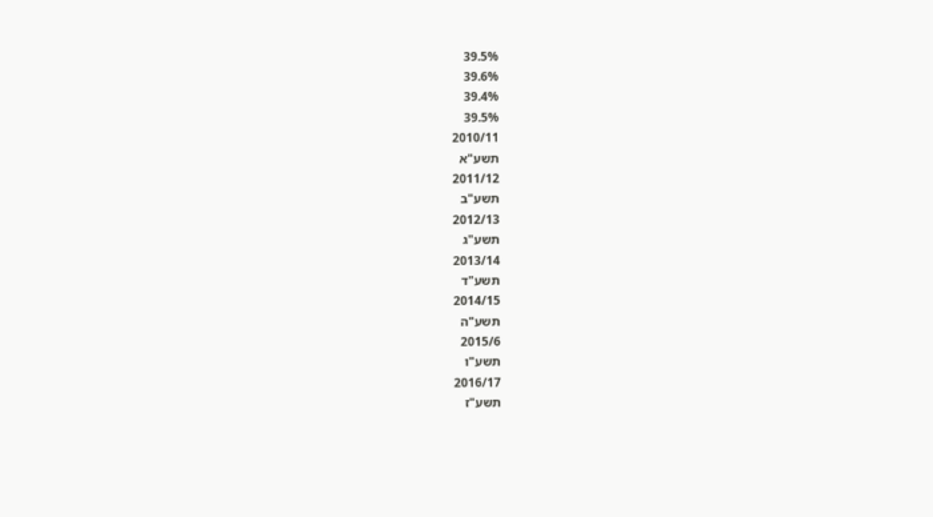39.5%
39.6%
39.4%
39.5%
2010/11
תשע"א
2011/12
תשע"ב
2012/13
תשע"ג
2013/14
תשע"ד
2014/15
תשע"ה
2015/6
תשע"ו
2016/17
תשע"ז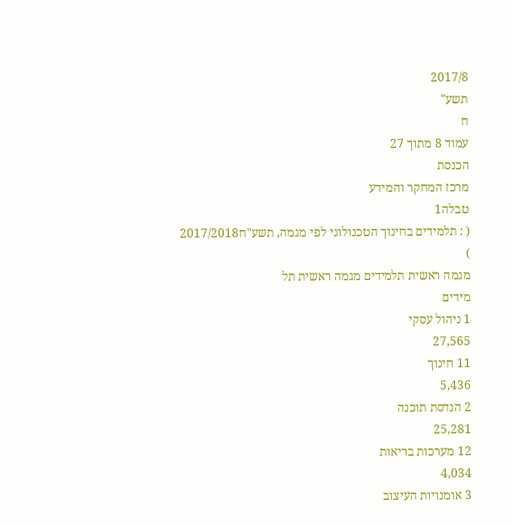2017/8
תשע"
ח
עמוד 8 מתוך 27
הכנסת
מרכז המחקר והמידע
טבלה1
( : תלמידים בחינוך הטכנולוגי לפי מגמה, תשע"ח2017/2018
)
מגמה ראשית תלמידים מגמה ראשית תל
מידים
1 ניהול עסקי
27,565
11 חינוך
5,436
2 הנדסת תוכנה
25,281
12 מערכות בריאות
4,034
3 אומנויות העיצוב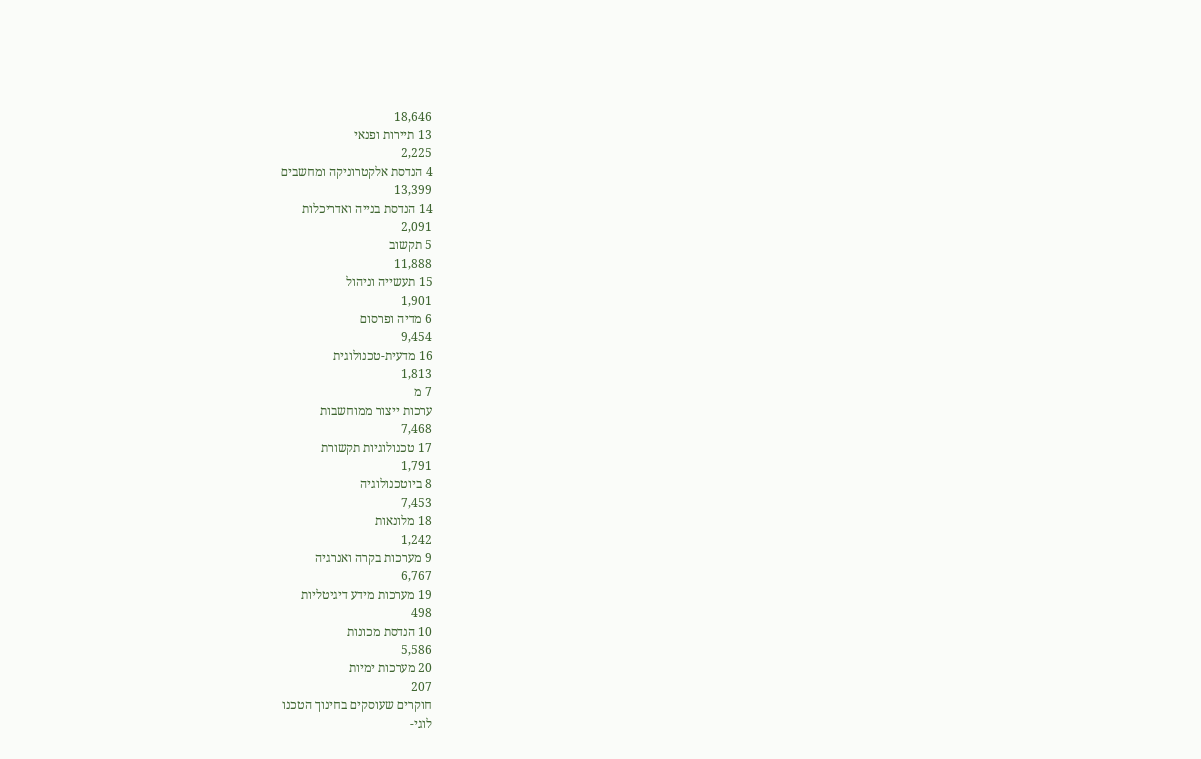18,646
13 תיירות ופנאי
2,225
4 הנדסת אלקטרוניקה ומחשבים
13,399
14 הנדסת בנייה ואדריכלות
2,091
5 תקשוב
11,888
15 תעשייה וניהול
1,901
6 מדיה ופרסום
9,454
16 מדעית-טכנולוגית
1,813
7 מ
ערכות ייצור ממוחשבות
7,468
17 טכנולוגיות תקשורת
1,791
8 ביוטכנולוגיה
7,453
18 מלונאות
1,242
9 מערכות בקרה ואנרגיה
6,767
19 מערכות מידע דיגיטליות
498
10 הנדסת מכונות
5,586
20 מערכות ימיות
207
חוקרים שעוסקים בחינוך הטכנו
לוגי-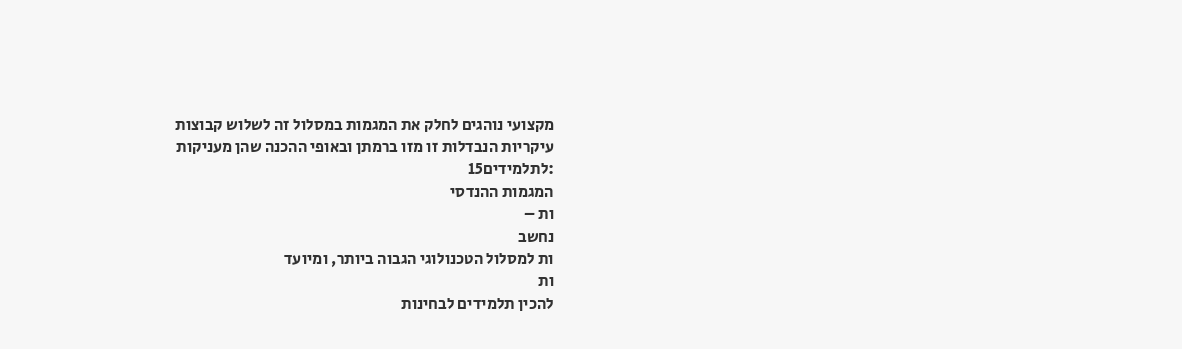מקצועי נוהגים לחלק את המגמות במסלול זה לשלוש קבוצות
עיקריות הנבדלות זו מזו ברמתן ובאופי ההכנה שהן מעניקות
:לתלמידים15
המגמות ההנדסי
ות –
נחשב
ות למסלול הטכנולוגי הגבוה ביותר, ומיועד
ות
להכין תלמידים לבחינות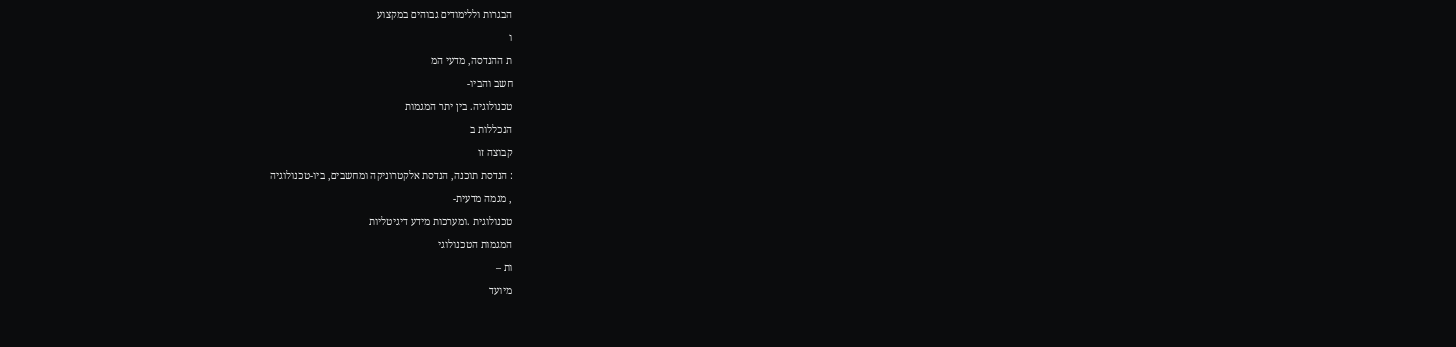הבגרות וללימודים גבוהים במקצוע
ו
ת ההנדסה, מדעי המ
חשב והביו-
טכנולוגיה. בין יתר המגמות
הנכללות ב
קבוצה זו
: הנדסת תוכנה, הנדסת אלקטרוניקה ומחשבים, ביו-טכנולוגיה
, מגמה מדעית-
טכנולוגית .ומערכות מידע דיגיטליות
המגמות הטכנולוגי
ות –
מיועד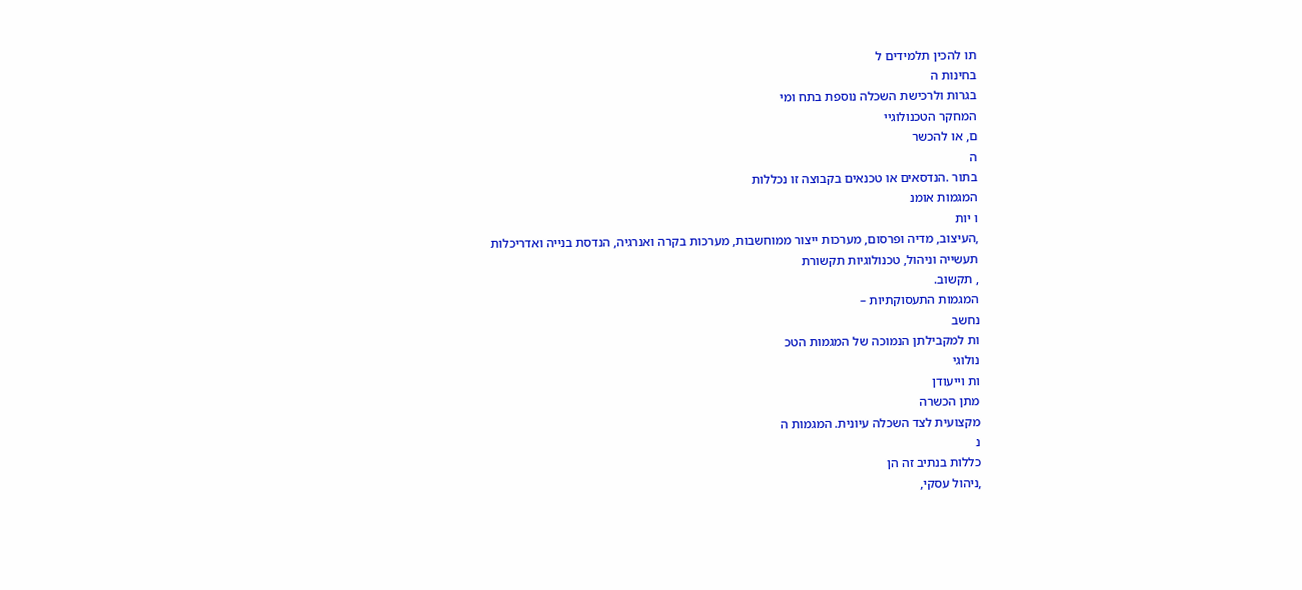תו להכין תלמידים ל
בחינות ה
בגרות ולרכישת השכלה נוספת בתח ומי
המחקר הטכנולוגיי
ם, או להכשר
ה
בתור .הנדסאים או טכנאים בקבוצה זו נכללות
המגמות אומנ
ו יות
,העיצוב, מדיה ופרסום, מערכות ייצור ממוחשבות, מערכות בקרה ואנרגיה, הנדסת בנייה ואדריכלות
תעשייה וניהול, טכנולוגיות תקשורת
, תקשוב.
המגמות התעסוקתיות –
נחשב
ות למקבילתן הנמוכה של המגמות הטכ
נולוגי
ות וייעודן
מתן הכשרה
מקצועית לצד השכלה עיונית. המגמות ה
נ
כללות בנתיב זה הן
,ניהול עסקי,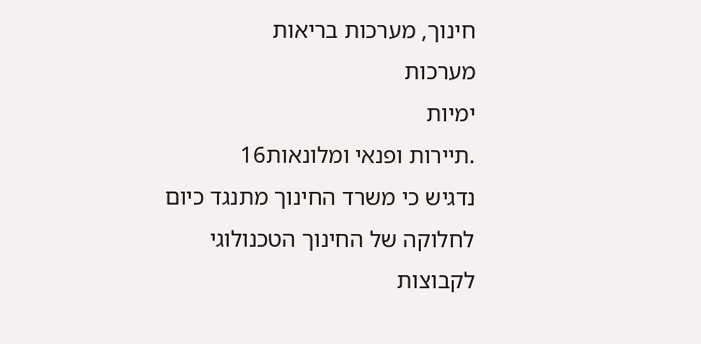חינוך, מערכות בריאות
מערכות
ימיות
.תיירות ופנאי ומלונאות16
נדגיש כי משרד החינוך מתנגד כיום
לחלוקה של החינוך הטכנולוגי
לקבוצות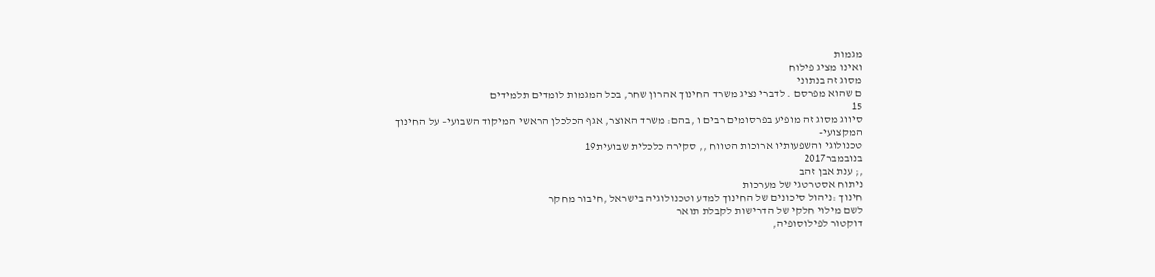מגמות
ואינו מציג פילוח
מסוג זה בנתוני
ם שהוא מפרסם . לדברי נציג משרד החינוך אהרון שחר, בכל המגמות לומדים תלמידים
15
סיווג מסוג זה מופיע בפרסומים רבים ו ,בהם: משרד האוצר, אגף הכלכלן הראשי המיקוד השבועי– על החינוך המקצועי-
טכנולוגי והשפעותיו ארוכות הטווח ,, סקירה כלכלית שבועית19
בנובמבר2017
,; ענת אבן זהב
ניתוח אסטרטגי של מערכות
חינוך :ניהול סיכונים של החינוך למדע וטכנולוגיה בישראל ,חיבור מחקר
לשם מילוי חלקי של הדרישות לקבלת תואר
דוקטור לפילוסופיה,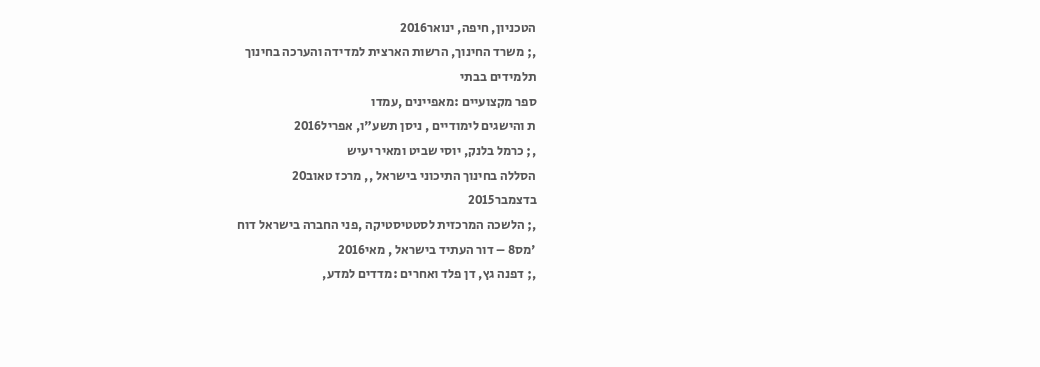הטכניון, חיפה, ינואר2016
,; משרד החינוך, הרשות הארצית למדידה והערכה בחינוך
תלמידים בבתי
ספר מקצועיים :מאפיינים ,עמדו
ת והישגים לימודיים , ניסן תשע"ו, אפריל2016
,; כרמל בלנק, יוסי שביט ומאיר יעיש
הסללה בחינוך התיכוני בישראל ,, מרכז טאוב20
בדצמבר2015
,; הלשכה המרכזית לסטטיסטיקה ,פני החברה בישראל דוח
'מס8 – דור העתיד בישראל , מאי2016
,; דפנה גץ, דן פלד ואחרים :מדדים למדע,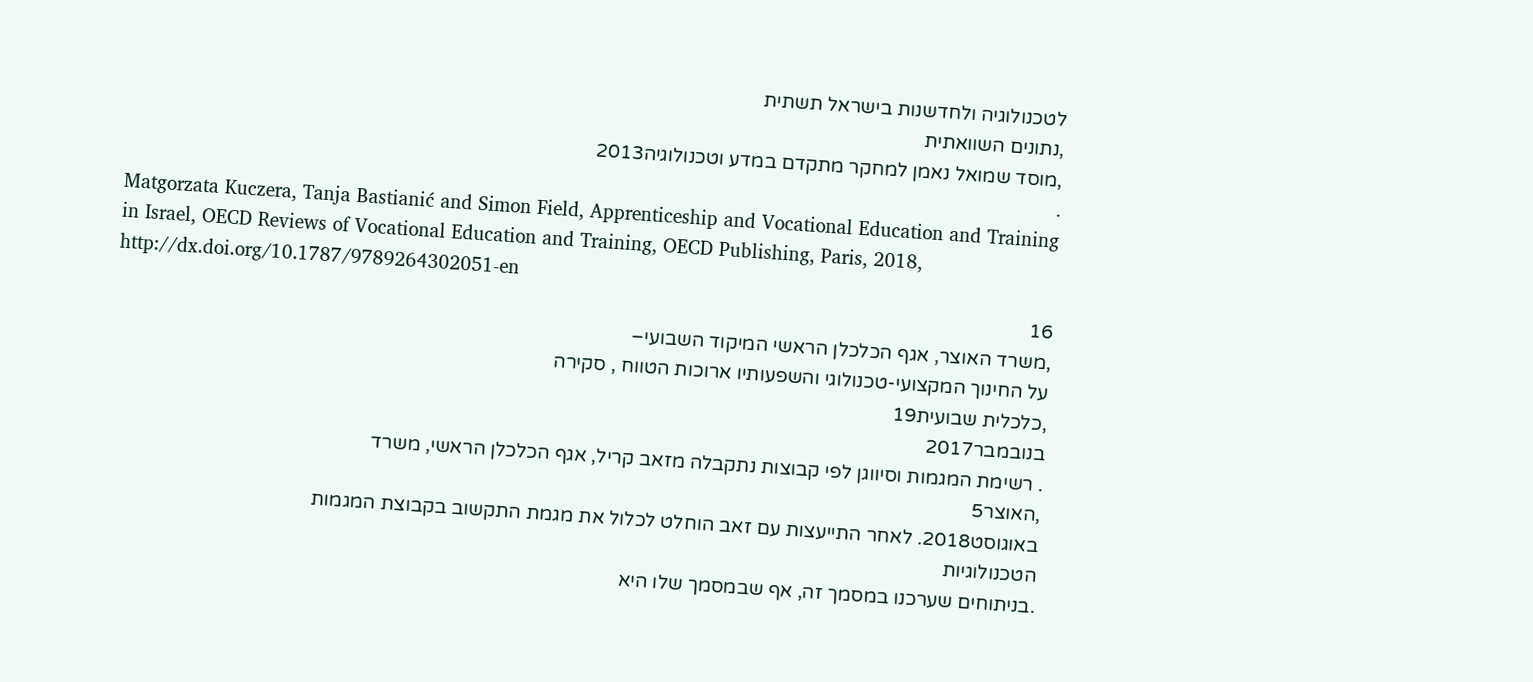לטכנולוגיה ולחדשנות בישראל תשתית
,נתונים השוואתית
,מוסד שמואל נאמן למחקר מתקדם במדע וטכנולוגיה2013
.
Matgorzata Kuczera, Tanja Bastianić and Simon Field, Apprenticeship and Vocational Education and Training
in Israel, OECD Reviews of Vocational Education and Training, OECD Publishing, Paris, 2018,
http://dx.doi.org/10.1787/9789264302051-en
16
,משרד האוצר, אגף הכלכלן הראשי המיקוד השבועי–
על החינוך המקצועי-טכנולוגי והשפעותיו ארוכות הטווח , סקירה
,כלכלית שבועית19
בנובמבר2017
. רשימת המגמות וסיווגן לפי קבוצות נתקבלה מזאב קריל, אגף הכלכלן הראשי, משרד
,האוצר5
באוגוסט2018. לאחר התייעצות עם זאב הוחלט לכלול את מגמת התקשוב בקבוצת המגמות
הטכנולוגיות
.בניתוחים שערכנו במסמך זה, אף שבמסמך שלו היא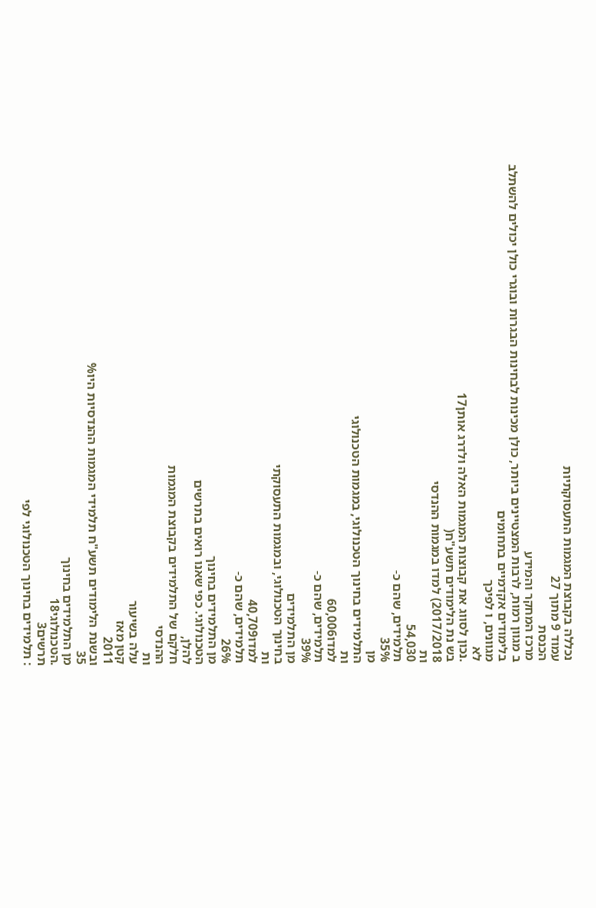נכללה בקבוצת המגמות התעסוקתיות
עמוד 9 מתוך 27
הכנסת
מרכז המחקר והמידע
ב מגוון רמות, לרבות המצטיינים ביותר, כולן מכינות לבחינות הבגרות ובוגרי כולן יכולים להשתלב
בלימודים אקדמיים בתחומים
מגוונים, ו לפיכך
לא
.נכון לסווג את קבוצות המגמות האלה ולדרג אותן17
בש נת הלימודים תשע"ח(
2017/2018) למדו במגמות ההנדסי
ות
54,030
תלמידים, שהם כ-
35%
מן
התלמידים בחינוך הטכנולוגי, במגמות הטכנולוגי
ות
למדו60,006
תלמידים, שהם כ-
39%
מן התלמידים
בחינוך הטכנולוגי, ובמגמות התעסוקתי
ות
למדו40,709
תלמידים, שהם כ-
26%
מן התלמידים בחינוך
הטכנולוגי. כפי שאנו רואים בתרשים
להלן,
חלקם של התלמידים בקבוצת המגמות
ההנדסי
ות
עלה בשיעור
קטן מאז
2011
ובשנת הלימודים תשע"ח תלמידי המגמות ההנדסיות היו%
35
מן התלמידים בחינוך
.הטכנולוגי18
תרשים3
: תלמידים בחינוך הטכנולוגי לפי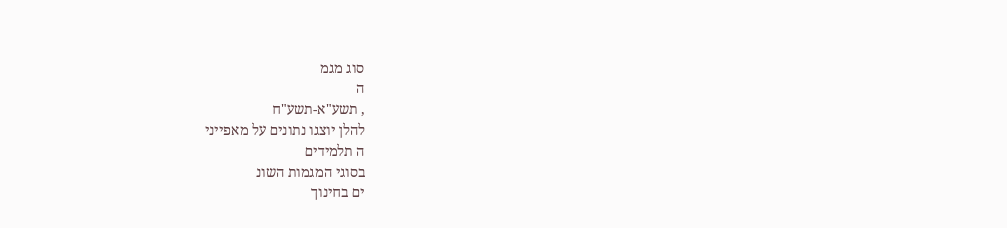סוג מגמ
ה
, תשע"א-תשע"ח
להלן יוצגו נתונים על מאפייני
ה תלמידים
בסוגי המגמות השונ
ים בחינוך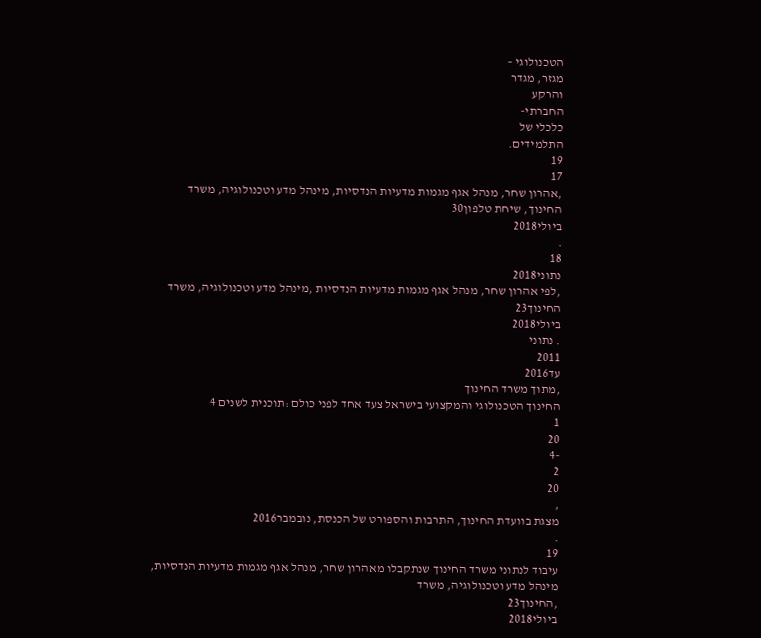הטכנולוגי –
מגזר, מגדר
והרקע
החברתי-
כלכלי של
התלמידים.
19
17
,אהרון שחר, מנהל אגף מגמות מדעיות הנדסיות, מינהל מדע וטכנולוגיה, משרד החינוך, שיחת טלפון30
ביולי2018
.
18
נתוני2018
,לפי אהרון שחר, מנהל אגף מגמות מדעיות הנדסיות ,מינהל מדע וטכנולוגיה, משרד החינוך23
ביולי2018
. נתוני
2011
עד2016
,מתוך משרד החינוך
החינוך הטכנולוגי והמקצועי בישראל צעד אחד לפני כולם :תוכנית לשנים 4
1
20
-4
2
20
,
מצגת בוועדת החינוך, התרבות והספורט של הכנסת, נובמבר2016
.
19
עיבוד לנתוני משרד החינוך שנתקבלו מאהרון שחר, מנהל אגף מגמות מדעיות הנדסיות, מינהל מדע וטכנולוגיה, משרד
,החינוך23
ביולי2018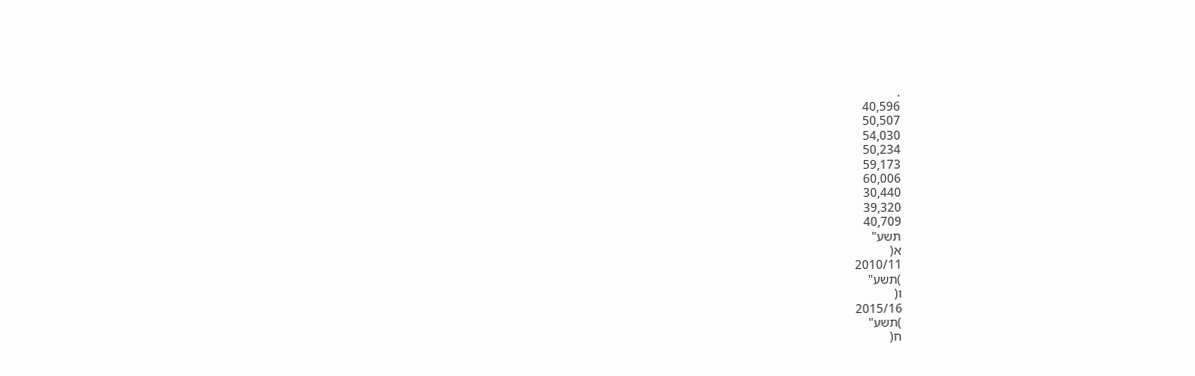.
40,596
50,507
54,030
50,234
59,173
60,006
30,440
39,320
40,709
תשע"
א(
2010/11
)תשע"
ו(
2015/16
)תשע"
ח(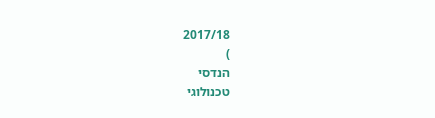2017/18
)
הנדסי
טכנולוגי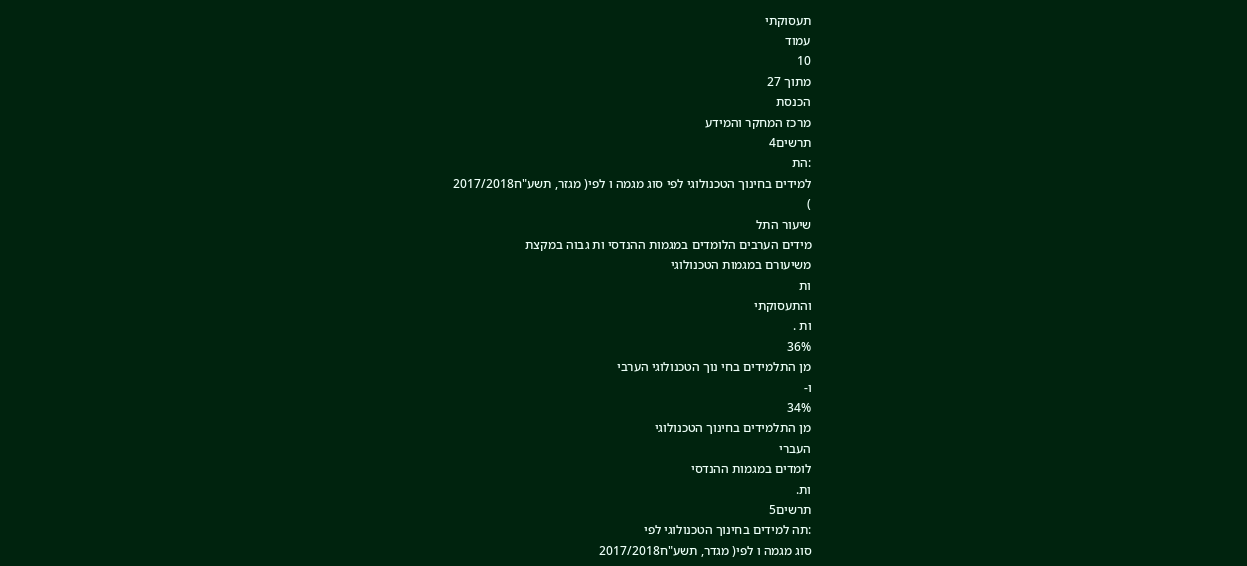תעסוקתי
עמוד
10
מתוך 27
הכנסת
מרכז המחקר והמידע
תרשים4
:הת
למידים בחינוך הטכנולוגי לפי סוג מגמה ו לפי( מגזר, תשע"ח2017/2018
)
שיעור התל
מידים הערבים הלומדים במגמות ההנדסי ות גבוה במקצת
משיעורם במגמות הטכנולוגי
ות
והתעסוקתי
ות .
36%
מן התלמידים בחי נוך הטכנולוגי הערבי
ו-
34%
מן התלמידים בחינוך הטכנולוגי
העברי
לומדים במגמות ההנדסי
ות.
תרשים5
:תה למידים בחינוך הטכנולוגי לפי
סוג מגמה ו לפי( מגדר, תשע"ח2017/2018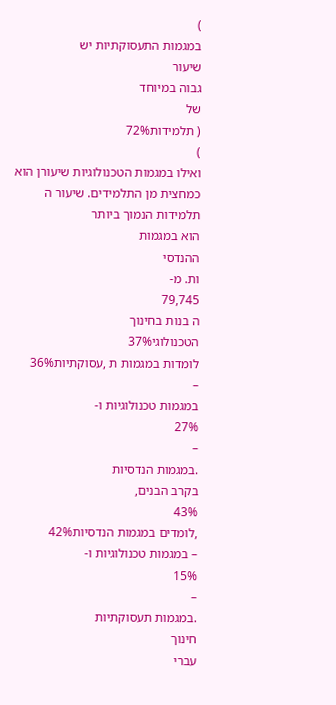)
במגמות התעסוקתיות יש
שיעור
גבוה במיוחד
של
( תלמידות72%
)
ואילו במגמות הטכנולוגיות שיעורן הוא
כמחצית מן התלמידים. שיעור ה
תלמידות הנמוך ביותר
הוא במגמות
ההנדסי
ות. מ-
79,745
ה בנות בחינוך
הטכנולוגי37%
לומדות במגמות ת ,עסוקתיות36%
–
במגמות טכנולוגיות ו-
27%
–
.במגמות הנדסיות
בקרב הבנים,
43%
,לומדים במגמות הנדסיות42%
– במגמות טכנולוגיות ו-
15%
–
.במגמות תעסוקתיות
חינוך
עברי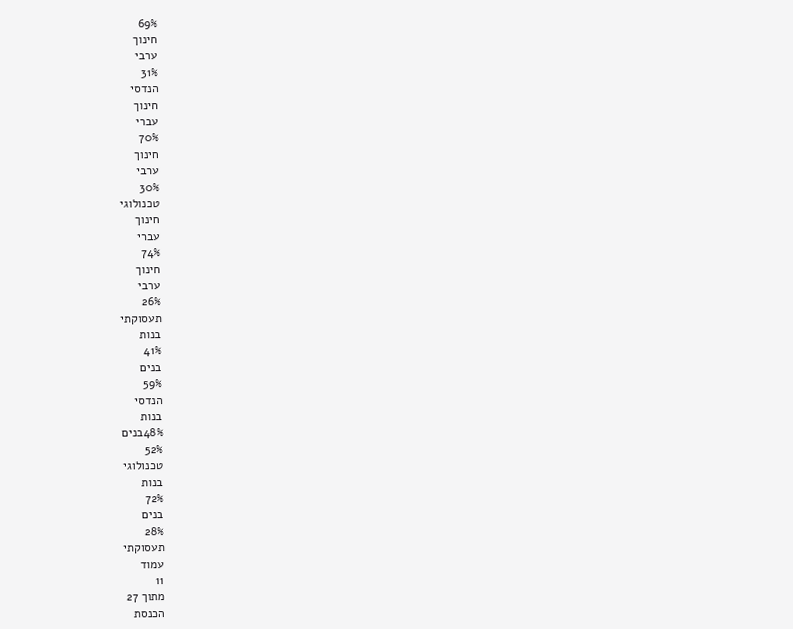69%
חינוך
ערבי
31%
הנדסי
חינוך
עברי
70%
חינוך
ערבי
30%
טכנולוגי
חינוך
עברי
74%
חינוך
ערבי
26%
תעסוקתי
בנות
41%
בנים
59%
הנדסי
בנות
48%בנים
52%
טכנולוגי
בנות
72%
בנים
28%
תעסוקתי
עמוד
11
מתוך 27
הכנסת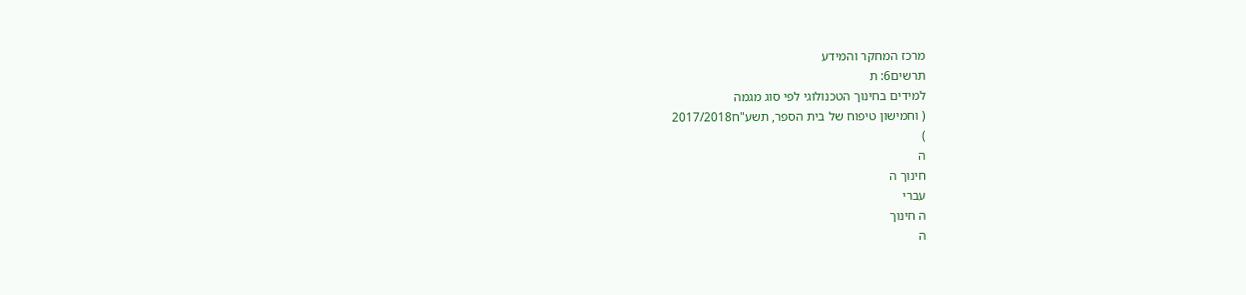מרכז המחקר והמידע
תרשים6: ת
למידים בחינוך הטכנולוגי לפי סוג מגמה
( וחמישון טיפוח של בית הספר, תשע"ח2017/2018
)
ה
חינוך ה
עברי
ה חינוך
ה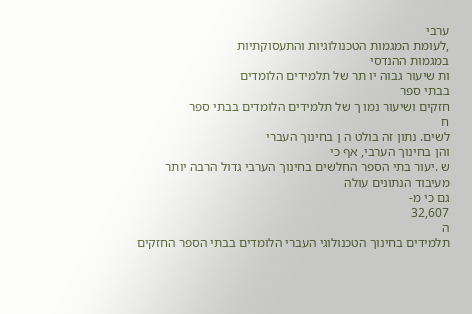ערבי
,לעומת המגמות הטכנולוגיות והתעסוקתיות
במגמות ההנדסי
ות שיעור גבוה יו תר של תלמידים הלומדים
בבתי ספר
חזקים ושיעור נמו ך של תלמידים הלומדים בבתי ספר
ח
לשים. נתון זה בולט ה ן בחינוך העברי
והן בחינוך הערבי, אף כי
ש .יעור בתי הספר החלשים בחינוך הערבי גדול הרבה יותר מעיבוד הנתונים עולה
גם כי מ-
32,607
ה
תלמידים בחינוך הטכנולוגי העברי הלומדים בבתי הספר החזקים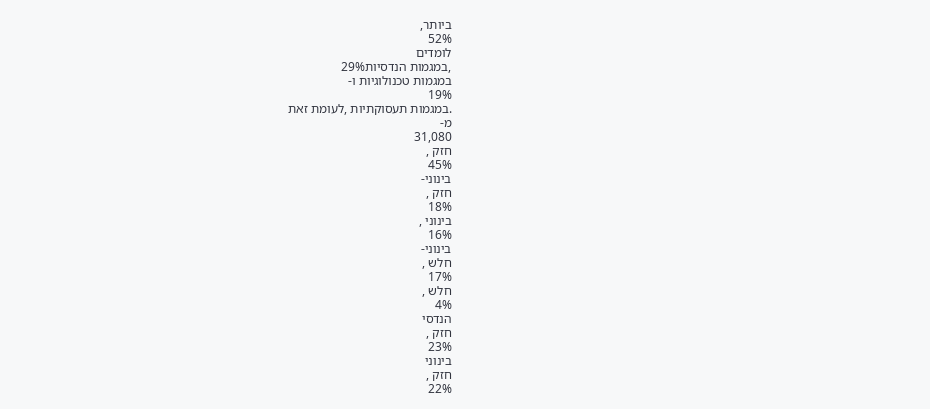ביותר,
52%
לומדים
,במגמות הנדסיות29%
במגמות טכנולוגיות ו-
19%
.במגמות תעסוקתיות ,לעומת זאת
מ-
31,080
חזק ,
45%
בינוני-
חזק ,
18%
בינוני ,
16%
בינוני-
חלש ,
17%
חלש ,
4%
הנדסי
חזק ,
23%
בינוני
חזק ,
22%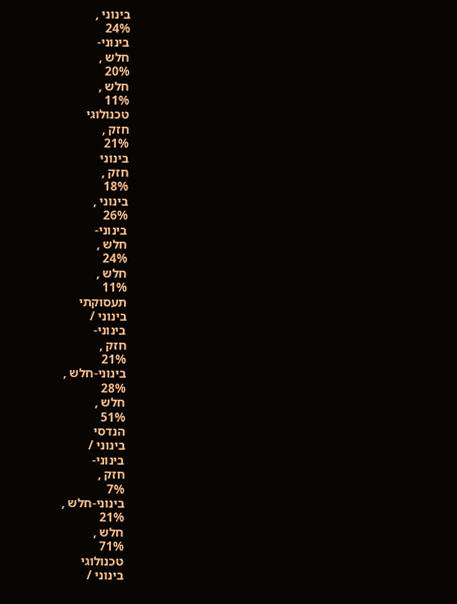בינוני ,
24%
בינוני-
חלש ,
20%
חלש ,
11%
טכנולוגי
חזק ,
21%
בינוני
חזק ,
18%
בינוני ,
26%
בינוני-
חלש ,
24%
חלש ,
11%
תעסוקתי
בינוני /
בינוני-
חזק ,
21%
בינוני-חלש ,
28%
חלש ,
51%
הנדסי
בינוני /
בינוני-
חזק ,
7%
בינוני-חלש ,
21%
חלש ,
71%
טכנולוגי
בינוני /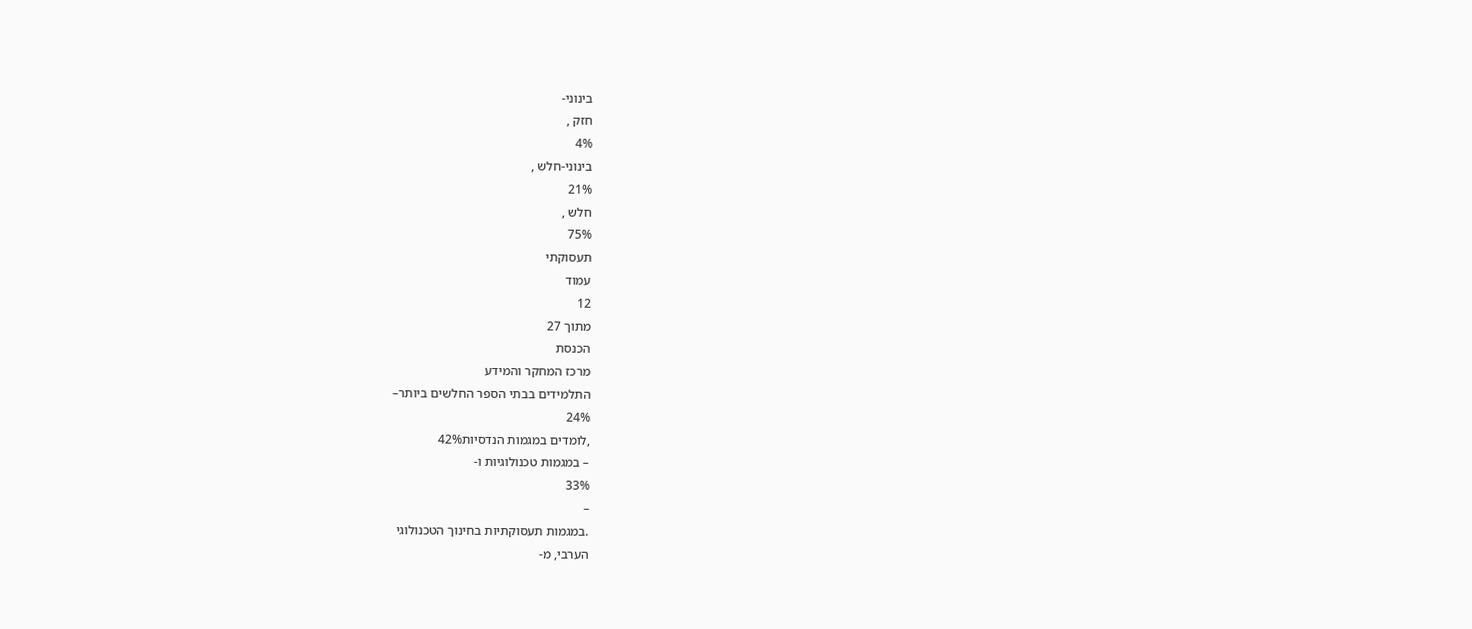בינוני-
חזק ,
4%
בינוני-חלש ,
21%
חלש ,
75%
תעסוקתי
עמוד
12
מתוך 27
הכנסת
מרכז המחקר והמידע
התלמידים בבתי הספר החלשים ביותר–
24%
,לומדים במגמות הנדסיות42%
– במגמות טכנולוגיות ו-
33%
–
.במגמות תעסוקתיות בחינוך הטכנולוגי
הערבי, מ-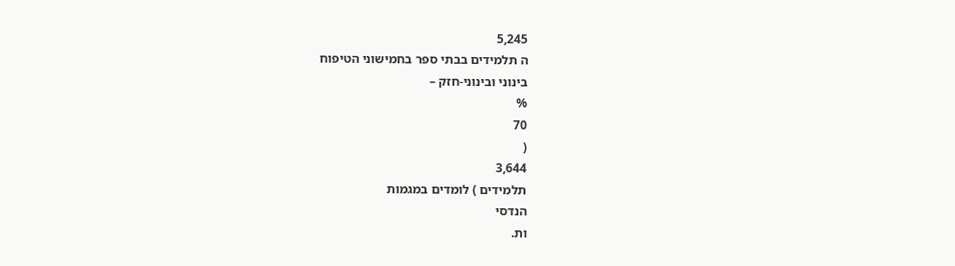5,245
ה תלמידים בבתי ספר בחמישוני הטיפוח
בינוני ובינוני-חזק –
%
70
(
3,644
תלמידים ) לומדים במגמות
הנדסי
ות.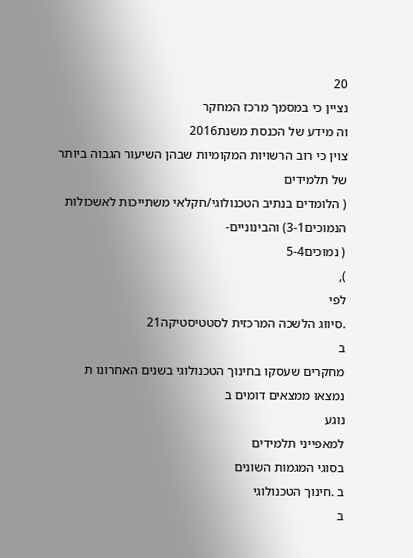20
נציין כי במסמך מרכז המחקר
וה מידע של הכנסת משנת2016
צוין כי רוב הרשויות המקומיות שבהן השיעור הגבוה ביותר של תלמידים
( הלומדים בנתיב הטכנולוגי/חקלאי משתייכות לאשכולות הנמוכים3-1) והבינוניים-
( נמוכים5-4
),
לפי
.סיווג הלשכה המרכזית לסטטיסטיקה21
ב
מחקרים שעסקו בחינוך הטכנולוגי בשנים האחרונו ת
נמצאו ממצאים דומים ב
נוגע
למאפייני תלמידים
בסוגי המגמות השונים
ב .חינוך הטכנולוגי
ב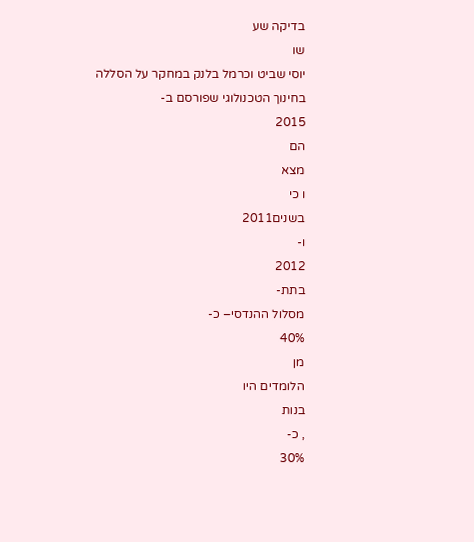בדיקה שע
שו
יוסי שביט וכרמל בלנק במחקר על הסללה
בחינוך הטכנולוגי שפורסם ב-
2015
הם
מצא
ו כי
בשנים2011
ו-
2012
בתת-
מסלול ההנדסי– כ-
40%
מן
הלומדים היו
בנות
, כ-
30%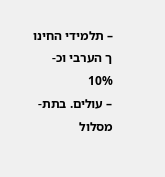– תלמידי החינו
ך הערבי וכ-
10%
– עולים. בתת-מסלול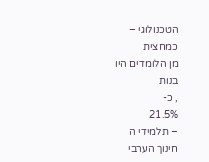הטכנולוגי –
כמחצית
מן הלומדים היו
בנות
, כ-
21.5%
– תלמידי ה
חינוך הערבי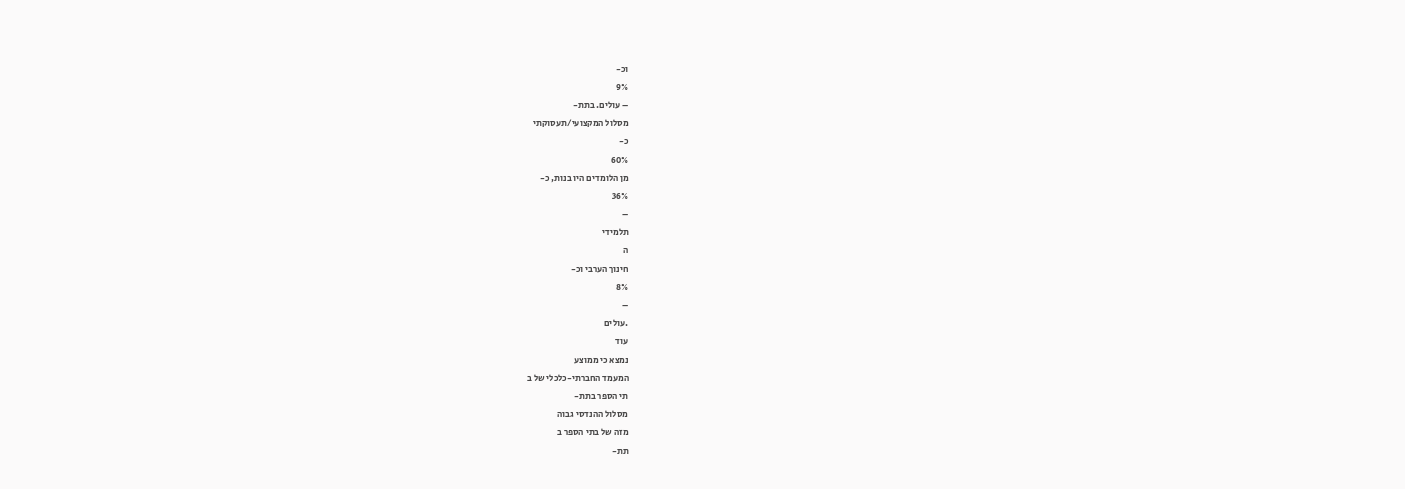וכ-
9%
– עולים. בתת-
מסלול המקצועי/תעסוקתי
כ-
60%
מן הלומדים היו בנות, כ-
36%
–
תלמידי
ה
חינוך הערבי וכ-
8%
–
.עולים
עוד
נמצא כי ממוצע
המעמד החברתי-כלכלי של ב
תי הספר בתת-
מסלול ההנדסי גבוה
מזה של בתי הספר ב
תת-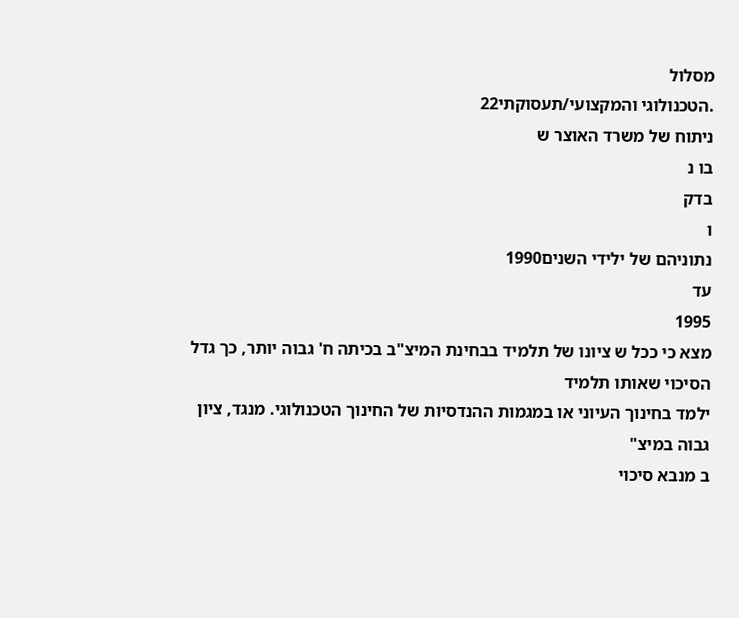מסלול
.הטכנולוגי והמקצועי/תעסוקתי22
ניתוח של משרד האוצר ש
בו נ
בדק
ו
נתוניהם של ילידי השנים1990
עד
1995
מצא כי ככל ש ציונו של תלמיד בבחינת המיצ"ב בכיתה ח' גבוה יותר, כך גדל הסיכוי שאותו תלמיד
ילמד בחינוך העיוני או במגמות ההנדסיות של החינוך הטכנולוגי. מנגד, ציון גבוה במיצ"
ב מנבא סיכוי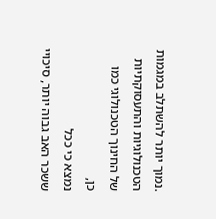.נמוך יותר להשתלב במגמות הטכנולוגיות והתעסוקתיות של החינוך הטכנולוגי כמו
כן,
נמצא כי ככל
ששכר האב גבוה יותר, סיכויי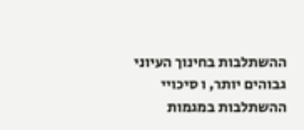ההשתלבות בחינוך העיוני גבוהים יותר, ו סיכויי ההשתלבות במגמות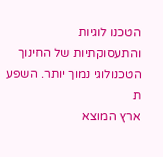הטכנו לוגיות
והתעסוקתיות של החינוך הטכנולוגי נמוך יותר. השפע
ת
ארץ המוצא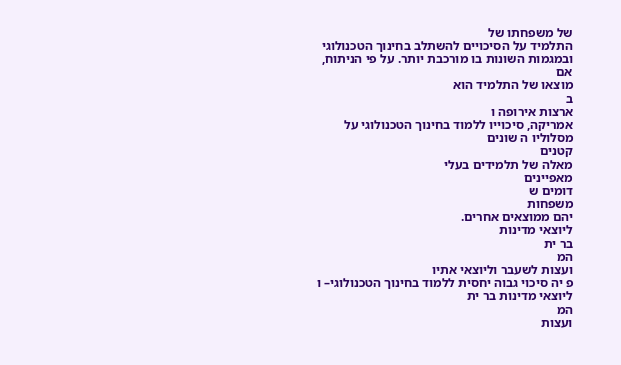של משפחתו של
התלמיד על הסיכויים להשתלב בחינוך הטכנולוגי ובמגמות השונות בו מורכבת יותר. על פי הניתוח,
אם
מוצאו של התלמיד הוא
ב
ארצות אירופה ו
אמריקה, סיכוייו ללמוד בחינוך הטכנולוגי על מסלוליו ה שונים
קטנים
מאלה של תלמידים בעלי
מאפיינים
דומים ש
משפחות
יהם ממוצאים אחרים.
ליוצאי מדינות
בר ית
המ
ועצות לשעבר וליוצאי אתיו
פ יה סיכוי גבוה יחסית ללמוד בחינוך הטכנולוגי– ו
ליוצאי מדינות בר ית
המ
ועצות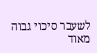לשעבר סיכוי גבוה מאוד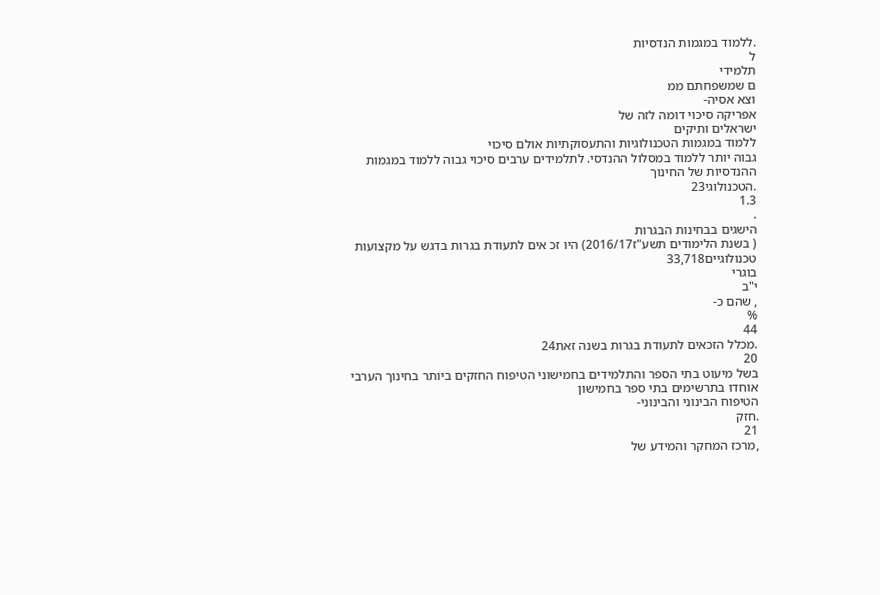.ללמוד במגמות הנדסיות
ל
תלמידי
ם שמשפחתם ממ
וצא אסיה-
אפריקה סיכוי דומה לזה של
ישראלים ותיקים
ללמוד במגמות הטכנולוגיות והתעסוקתיות אולם סיכוי
גבוה יותר ללמוד במסלול ההנדסי. לתלמידים ערבים סיכוי גבוה ללמוד במגמות ההנדסיות של החינוך
.הטכנולוגי23
1.3
.
הישגים בבחינות הבגרות
( בשנת הלימודים תשע"ז2016/17) היו זכ אים לתעודת בגרות בדגש על מקצועות טכנולוגיים33,718
בוגרי
י"ב
, שהם כ-
%
44
.מכלל הזכאים לתעודת בגרות בשנה זאת24
20
בשל מיעוט בתי הספר והתלמידים בחמישוני הטיפוח החזקים ביותר בחינוך הערבי אוחדו בתרשימים בתי ספר בחמישון
הטיפוח הבינוני והבינוני-
.חזק
21
,מרכז המחקר והמידע של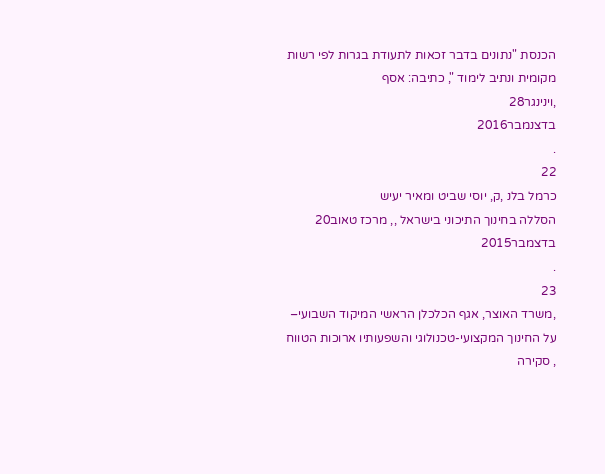הכנסת "נתונים בדבר זכאות לתעודת בגרות לפי רשות מקומית ונתיב לימוד ", כתיבה: אסף
,וינינגר28
בדצנמבר2016
.
22
כרמל בלנ ,ק, יוסי שביט ומאיר יעיש
הסללה בחינוך התיכוני בישראל ,, מרכז טאוב20
בדצמבר2015
.
23
,משרד האוצר, אגף הכלכלן הראשי המיקוד השבועי–
על החינוך המקצועי-טכנולוגי והשפעותיו ארוכות הטווח , סקירה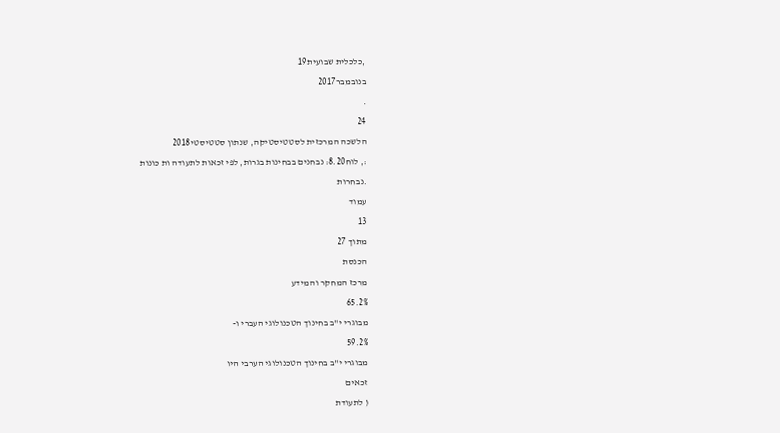,כלכלית שבועית19
בנובמבר2017
.
24
הלשכה המרכזית לסטטיסטיקה, שנתון סטטיסטי2018
:, לוח8.20: נבחנים בבחינות בגרות, לפי זכאות לתעודה ות כונות
.נבחרות
עמוד
13
מתוך 27
הכנסת
מרכז המחקר והמידע
65.2%
מבוגרי י"ב בחינוך הטכנולוגי העברי ו-
59.2%
מבוגרי י"ב בחינוך הטכנולוגי הערבי היו
זכאים
( לתעודת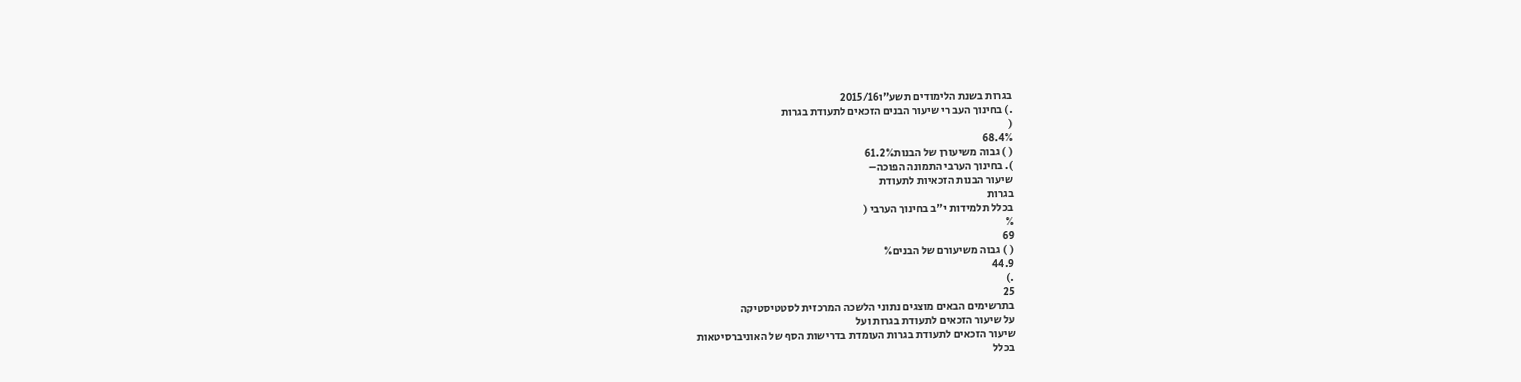בגרות בשנת הלימודים תשע"ו2015/16
.) בחינוך העב רי שיעור הבנים הזכאים לתעודת בגרות
(
68.4%
( ) גבוה משיעורן של הבנות61.2%
). בחינוך הערבי התמונה הפוכה–
שיעור הבנות הזכאיות לתעודת
בגרות
בכלל תלמידות י"ב בחינוך הערבי (
%
69
( ) גבוה משיעורם של הבנים%
44.9
.)
25
בתרשימים הבאים מוצגים נתוני הלשכה המרכזית לסטטיסטיקה
על שיעור הזכאים לתעודת בגרות ועל
שיעור הזכאים לתעודת בגרות העומדת בדרישות הסף של האוניברסיטאות
בכלל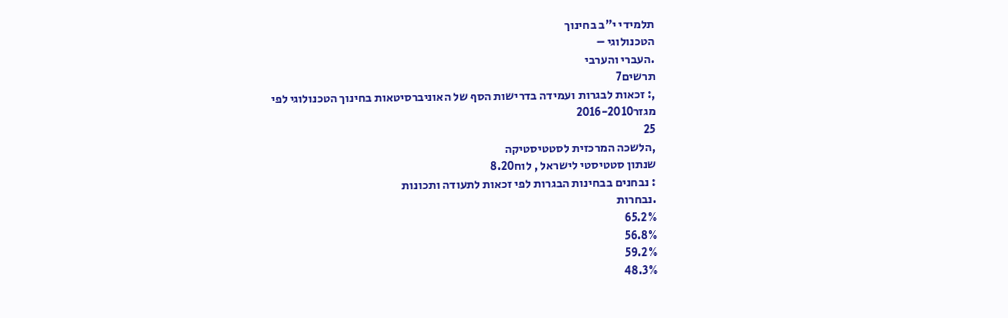תלמידי י"ב בחינוך
הטכנולוגי –
.העברי והערבי
תרשים7
,: זכאות לבגרות ועמידה בדרישות הסף של האוניברסיטאות בחינוך הטכנולוגי לפי מגזר2016-2010
25
,הלשכה המרכזית לסטטיסטיקה
שנתון סטטיסטי לישראל , לוח8.20
: נבחנים בבחינות הבגרות לפי זכאות לתעודה ותכונות
.נבחרות
65.2%
56.8%
59.2%
48.3%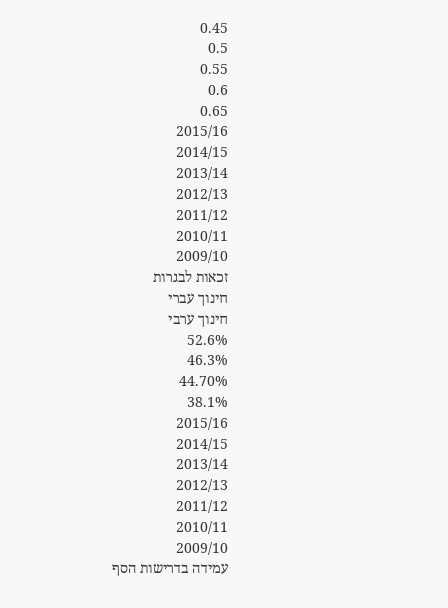0.45
0.5
0.55
0.6
0.65
2015/16
2014/15
2013/14
2012/13
2011/12
2010/11
2009/10
זכאות לבגרות
חינוך עברי
חינוך ערבי
52.6%
46.3%
44.70%
38.1%
2015/16
2014/15
2013/14
2012/13
2011/12
2010/11
2009/10
עמידה בדרישות הסף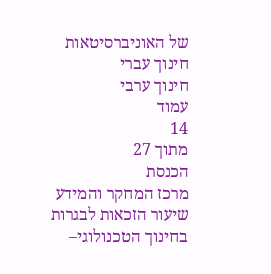של האוניברסיטאות
חינוך עברי
חינוך ערבי
עמוד
14
מתוך 27
הכנסת
מרכז המחקר והמידע
שיעור הזכאות לבגרות בחינוך הטכנולוגי–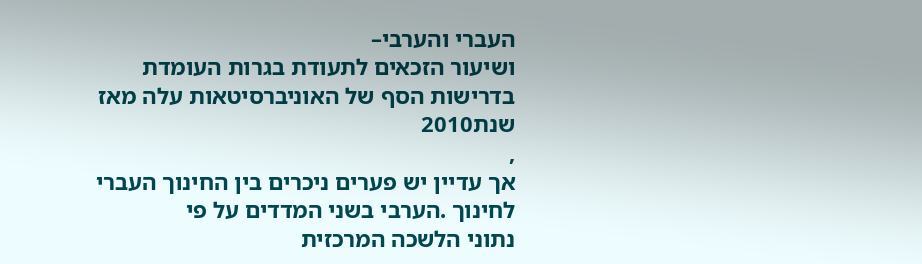העברי והערבי–
ושיעור הזכאים לתעודת בגרות העומדת
בדרישות הסף של האוניברסיטאות עלה מאז שנת2010
,
אך עדיין יש פערים ניכרים בין החינוך העברי
לחינוך .הערבי בשני המדדים על פי
נתוני הלשכה המרכזית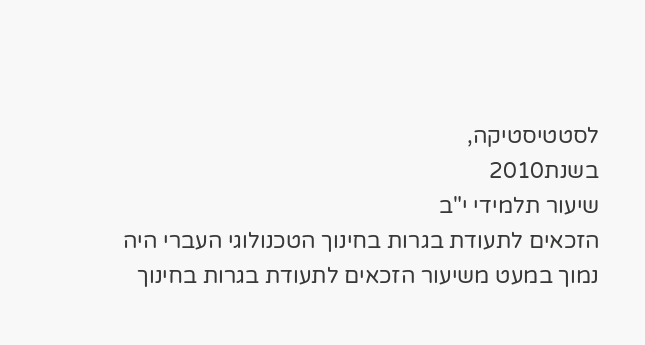לסטטיסטיקה,
בשנת2010
שיעור תלמידי י"ב
הזכאים לתעודת בגרות בחינוך הטכנולוגי העברי היה נמוך במעט משיעור הזכאים לתעודת בגרות בחינוך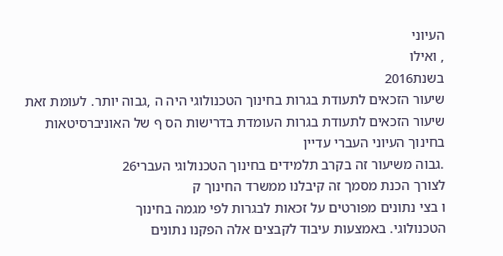העיוני
, ואילו
בשנת2016
שיעור הזכאים לתעודת בגרות בחינוך הטכנולוגי היה ה ,גבוה יותר. לעומת זאת
שיעור הזכאים לתעודת בגרות העומדת בדרישות הס ף של האוניברסיטאות בחינוך העיוני העברי עדיין
.גבוה משיעור זה בקרב תלמידים בחינוך הטכנולוגי העברי26
לצורך הכנת מסמך זה קיבלנו ממשרד החינוך ק
ו בצי נתונים מפורטים על זכאות לבגרות לפי מגמה בחינוך
הטכנולוגי. באמצעות עיבוד לקבצים אלה הפקנו נתונים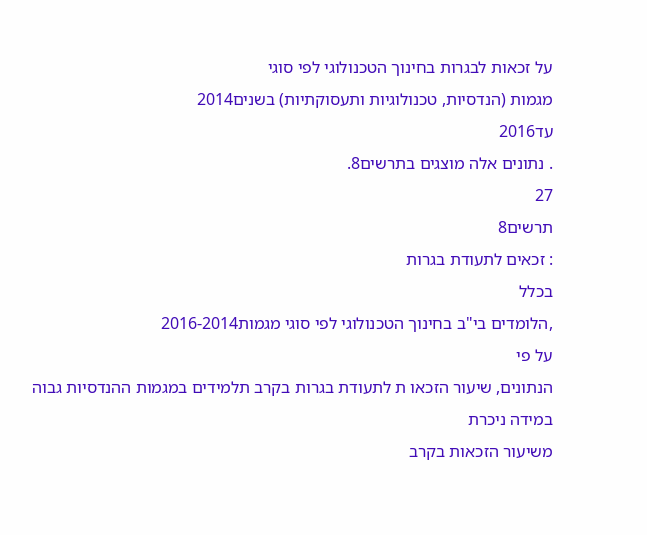על זכאות לבגרות בחינוך הטכנולוגי לפי סוגי
מגמות (הנדסיות, טכנולוגיות ותעסוקתיות) בשנים2014
עד2016
. נתונים אלה מוצגים בתרשים8.
27
תרשים8
: זכאים לתעודת בגרות
בכלל
,הלומדים בי"ב בחינוך הטכנולוגי לפי סוגי מגמות2016-2014
על פי
הנתונים, שיעור הזכאו ת לתעודת בגרות בקרב תלמידים במגמות ההנדסיות גבוה במידה ניכרת
משיעור הזכאות בקרב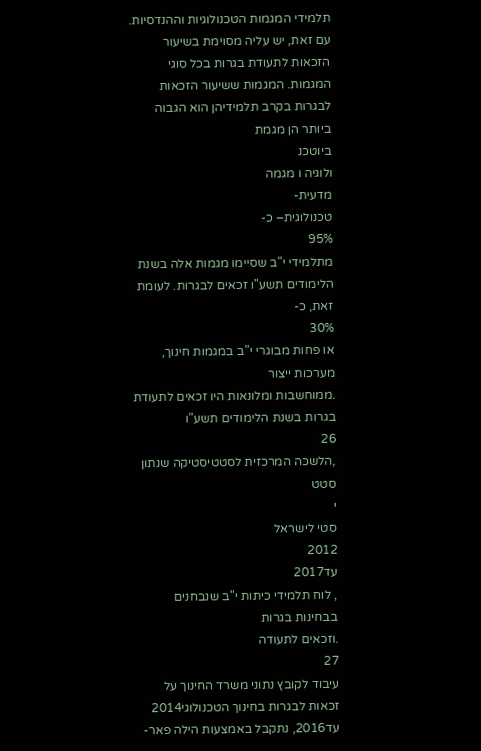תלמידי המגמות הטכנולוגיות וההנדסיות. עם זאת, יש עליה מסוימת בשיעור
הזכאות לתעודת בגרות בכל סוגי המגמות. המגמות ששיעור הזכאות לבגרות בקרב תלמידיהן הוא הגבוה
ביותר הן מגמת
ביוטכנ
ולוגיה ו מגמה
מדעית-
טכנולוגית– כ-
95%
מתלמידי י"ב שסיימו מגמות אלה בשנת
הלימודים תשע"ו זכאים לבגרות. לעומת זאת, כ-
30%
או פחות מבוגרי י"ב במגמות חינוך, מערכות ייצור
.ממוחשבות ומלונאות היו זכאים לתעודת בגרות בשנת הלימודים תשע"ו
26
,הלשכה המרכזית לסטטיסטיקה שנתון סטט
י
סטי לישראל
2012
עד2017
, לוח תלמידי כיתות י"ב שנבחנים בבחינות בגרות
.וזכאים לתעודה
27
עיבוד לקובץ נתוני משרד החינוך על זכאות לבגרות בחינוך הטכנולוגי2014
עד2016, נתקבל באמצעות הילה פאר-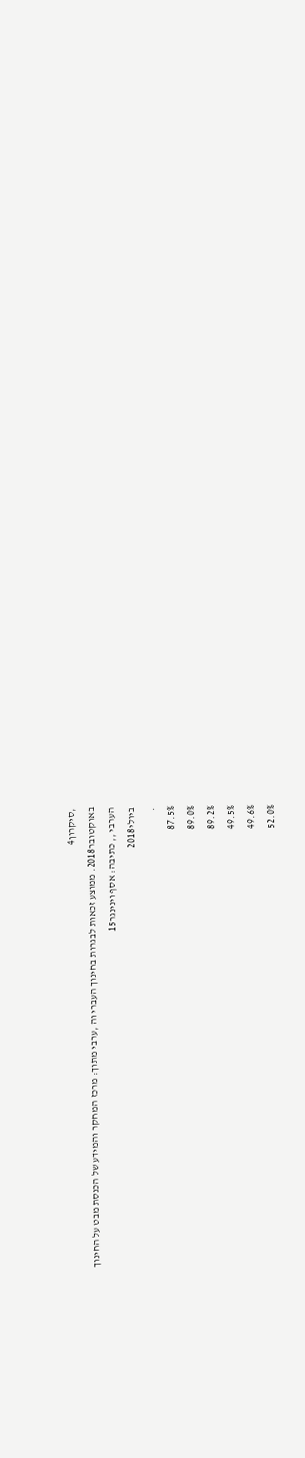,סיקרון4
באוקטובר2018. ממוצע זכאות לבגרות בחינוך העברי וה ,ערבי מתוך: מרכז המחקר והמידע של הכנסת מבט על החינוך
הערבי ,, כתיבה: אסף וינינגר15
ביולי2018
.
87.5%
89.0%
89.2%
49.5%
49.6%
52.0%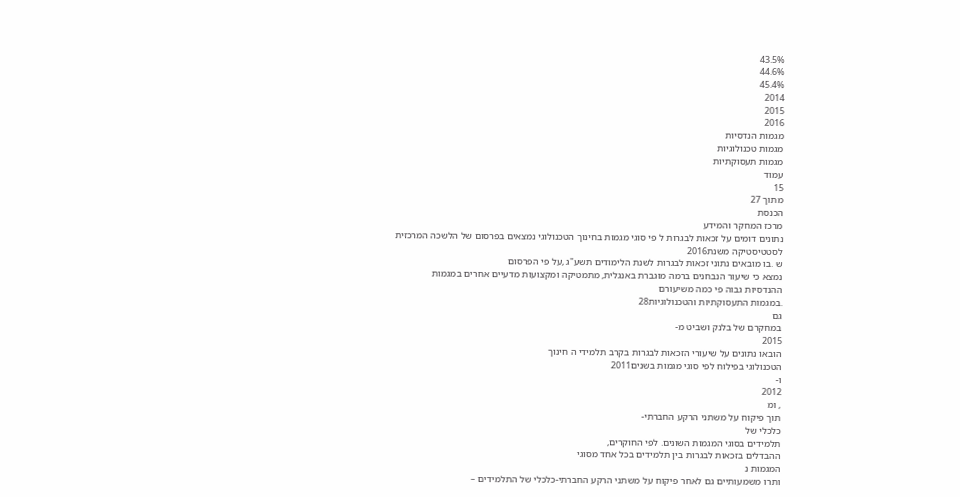43.5%
44.6%
45.4%
2014
2015
2016
מגמות הנדסיות
מגמות טכנולוגיות
מגמות תעסוקתיות
עמוד
15
מתוך 27
הכנסת
מרכז המחקר והמידע
נתונים דומים על זכאות לבגרות ל פי סוגי מגמות בחינוך הטכנולוגי נמצאים בפרסום של הלשכה המרכזית
לסטטיסטיקה משנת2016
ש .בו מובאים נתוני זכאות לבגרות לשנת הלימודים תשע"ג ,על פי הפרסום
נמצא כי שיעור הנבחנים ברמה מוגברת באנגלית, מתמטיקה ומקצועות מדעיים אחרים במגמות
ההנדסיות גבוה פי כמה משיעורם
.במגמות התעסוקתיות והטכנולוגיות28
גם
במחקרם של בלנק ושביט מ-
2015
הובאו נתונים על שיעורי הזכאות לבגרות בקרב תלמידי ה חינוך
הטכנולוגי בפילוח לפי סוגי מגמות בשנים2011
ו-
2012
, ומ
תוך פיקוח על משתני הרקע החברתי-
כלכלי של
תלמידים בסוגי המגמות השונים. לפי החוקרים,
ההבדלים בזכאות לבגרות בין תלמידים בכל אחד מסוגי
המגמות נ
ותרו משמעותיים גם לאחר פיקוח על משתני הרקע החברתי-כלכלי של התלמידים –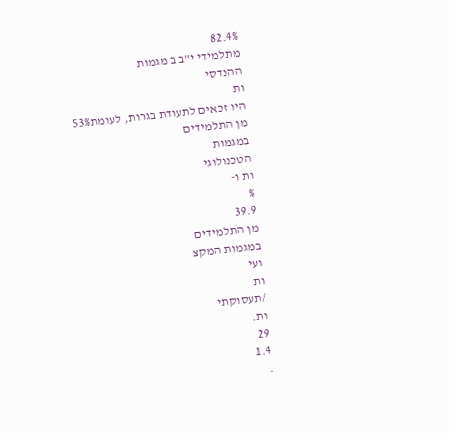82.4%
מתלמידי י"ב ב מגמות
ההנדסי
ות
היו זכאים לתעודת בגרות, לעומת53%
מן התלמידים
במגמות
הטכנולוגי
ות ו-
%
39.9
מן התלמידים
במגמות המקצ
ועי
ות
/תעסוקתי
ות.
29
1.4
.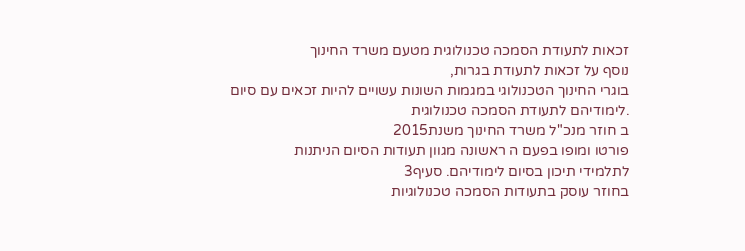זכאות לתעודת הסמכה טכנולוגית מטעם משרד החינוך
נוסף על זכאות לתעודת בגרות,
בוגרי החינוך הטכנולוגי במגמות השונות עשויים להיות זכאים עם סיום
.לימודיהם לתעודת הסמכה טכנולוגית
ב חוזר מנכ"ל משרד החינוך משנת2015
פורטו ומופו בפעם ה ראשונה מגוון תעודות הסיום הניתנות
לתלמידי תיכון בסיום לימודיהם. סעיף3
בחוזר עוסק בתעודות הסמכה טכנולוגיות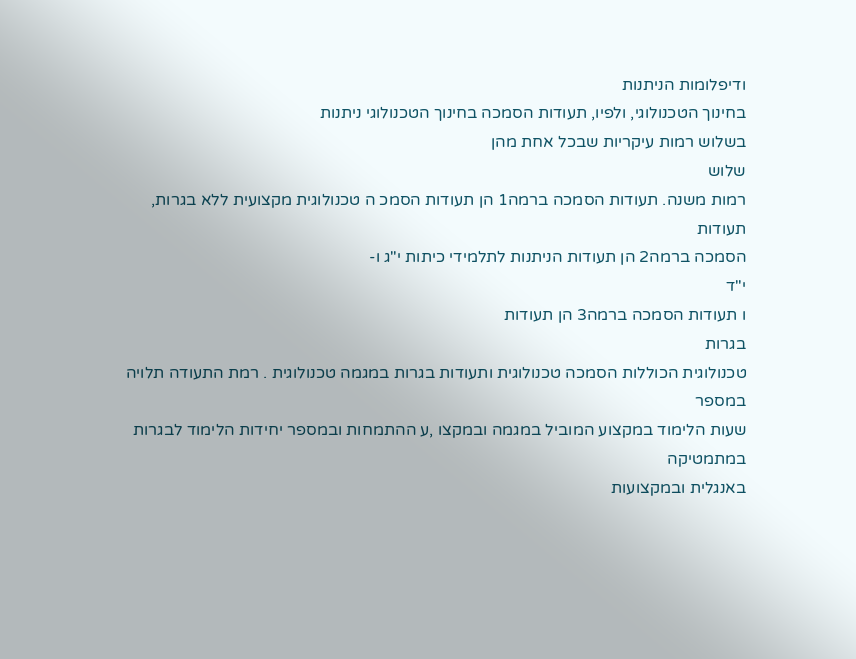ודיפלומות הניתנות
בחינוך הטכנולוגי, ולפיו, תעודות הסמכה בחינוך הטכנולוגי ניתנות
בשלוש רמות עיקריות שבכל אחת מהן
שלוש
רמות משנה. תעודות הסמכה ברמה1 הן תעודות הסמכ ה טכנולוגית מקצועית ללא בגרות, תעודות
הסמכה ברמה2 הן תעודות הניתנות לתלמידי כיתות י"ג ו-
י"ד
ו תעודות הסמכה ברמה3 הן תעודות
בגרות
טכנולוגית הכוללות הסמכה טכנולוגית ותעודות בגרות במגמה טכנולוגית . רמת התעודה תלויה במספר
שעות הלימוד במקצוע המוביל במגמה ובמקצו ,ע ההתמחות ובמספר יחידות הלימוד לבגרות במתמטיקה
באנגלית ובמקצועות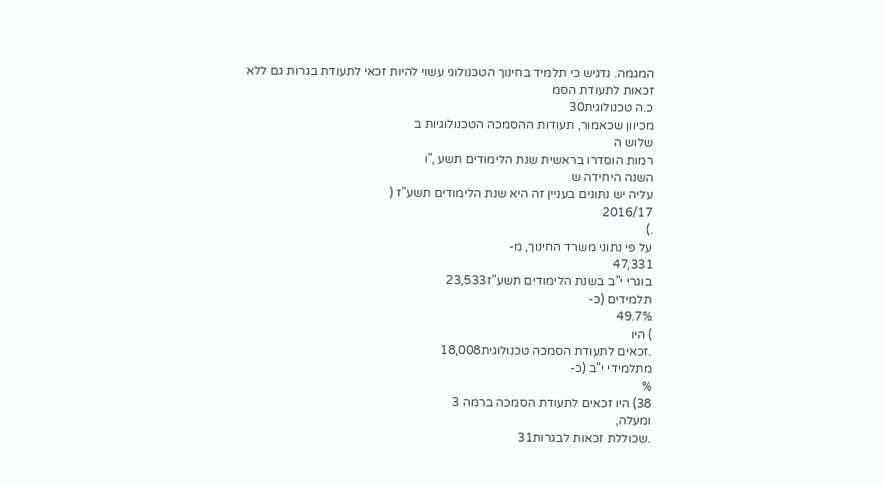המגמה. נדגיש כי תלמיד בחינוך הטכנולוגי עשוי להיות זכאי לתעודת בגרות גם ללא
זכאות לתעודת הסמ
כ.ה טכנולוגית30
מכיוון שכאמור, תעודות ההסמכה הטכנולוגיות ב
שלוש ה
רמות הוסדרו בראשית שנת הלימודים תשע ,"ו
השנה היחידה ש
עליה יש נתונים בעניין זה היא שנת הלימודים תשע"ז (
2016/17
.)
על פי נתוני משרד החינוך, מ-
47,331
בוגרי י"ב בשנת הלימודים תשע"ז23,533
תלמידים (כ-
49.7%
) היו
.זכאים לתעודת הסמכה טכנולוגית18,008
מתלמידי י"ב (כ-
%
38) היו זכאים לתעודת הסמכה ברמה 3
ומעלה,
.שכוללת זכאות לבגרות31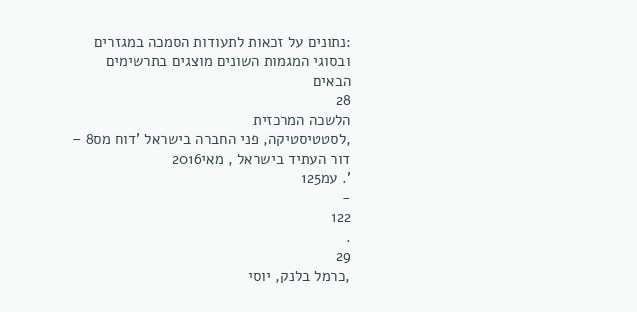:נתונים על זכאות לתעודות הסמכה במגזרים ובסוגי המגמות השונים מוצגים בתרשימים הבאים
28
הלשכה המרכזית
,לסטטיסטיקה, פני החברה בישראל 'דוח מס8 – דור העתיד בישראל , מאי2016
'. עמ125
-
122
.
29
,כרמל בלנק, יוסי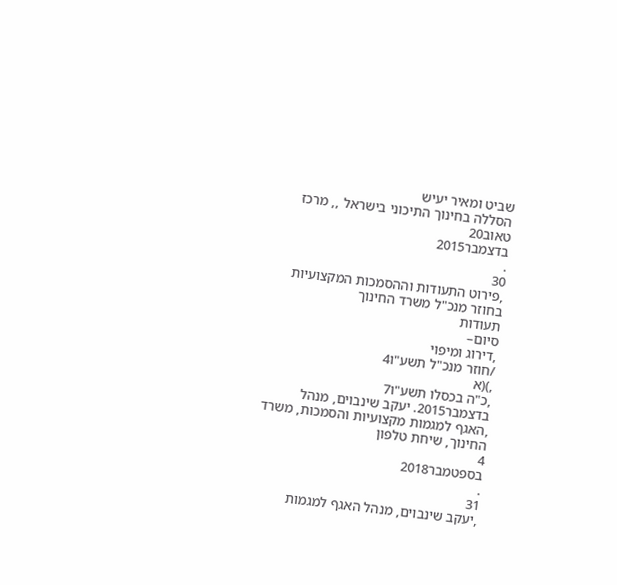שביט ומאיר יעיש
הסללה בחינוך התיכוני בישראל ,, מרכז טאוב20
בדצמבר2015
.
30
,פירוט התעודות וההסמכות המקצועיות בחוזר מנכ"ל משרד החינוך
תעודות
סיום–
,דירוג ומיפוי
/חוזר מנכ"ל תשע"ו4
,)(א
,כ"ה בכסלו תשע"ו7
בדצמבר2015. יעקב שינבוים, מנהל
,האגף למגמות מקצועיות והסמכות, משרד החינוך, שיחת טלפון
4
בספטמבר2018
.
31
,יעקב שינבוים, מנהל האגף למגמות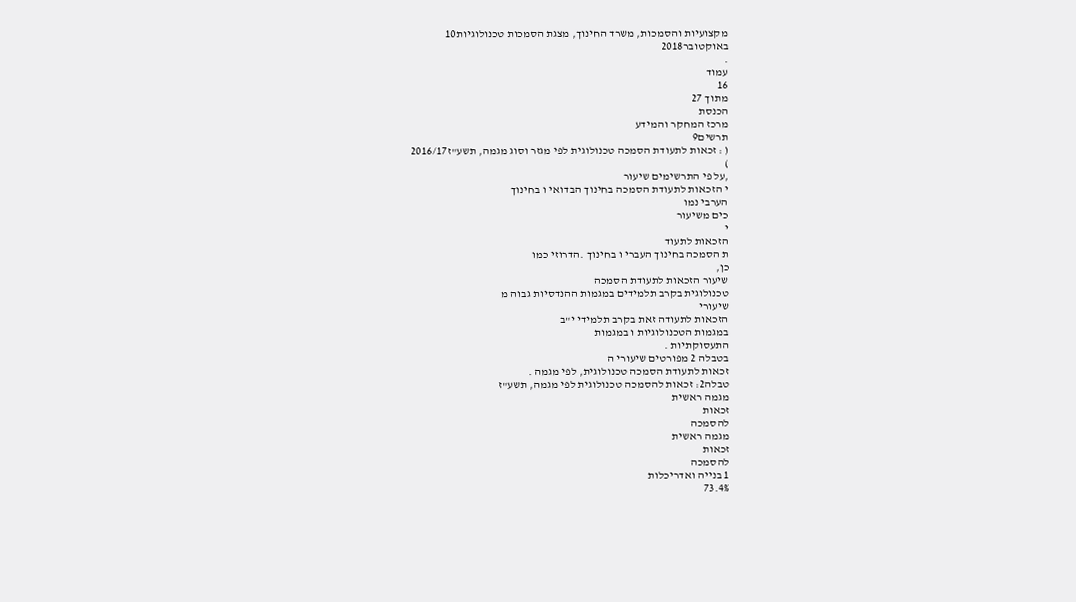מקצועיות והסמכות, משרד החינוך, מצגת הסמכות טכנולוגיות10
באוקטובר2018
.
עמוד
16
מתוך 27
הכנסת
מרכז המחקר והמידע
תרשים9
( : זכאות לתעודת הסמכה טכנולוגית לפי מגזר וסוג מגמה, תשע"ז2016/17
)
,על פי התרשימים שיעור
י הזכאות לתעודת הסמכה בחינוך הבדואי ו בחינוך
הערבי נמו
כים משיעור
י
הזכאות לתעוד
ת הסמכה בחינוך העברי ו בחינוך .הדרוזי כמו
כן,
שיעור הזכאות לתעודת הסמכה
טכנולוגית בקרב תלמידים במגמות ההנדסיות גבוה מ
שיעורי
הזכאות לתעודה זאת בקרב תלמידי י"ב
במגמות הטכנולוגיות ו במגמות
התעסוקתיות .
בטבלה 2 מפורטים שיעורי ה
זכאות לתעודת הסמכה טכנולוגית, לפי מגמה .
טבלה2: זכאות להסמכה טכנולוגית לפי מגמה, תשע"ז
מגמה ראשית
זכאות
להסמכה
מגמה ראשית
זכאות
להסמכה
1 בנייה ואדריכלות
73.4%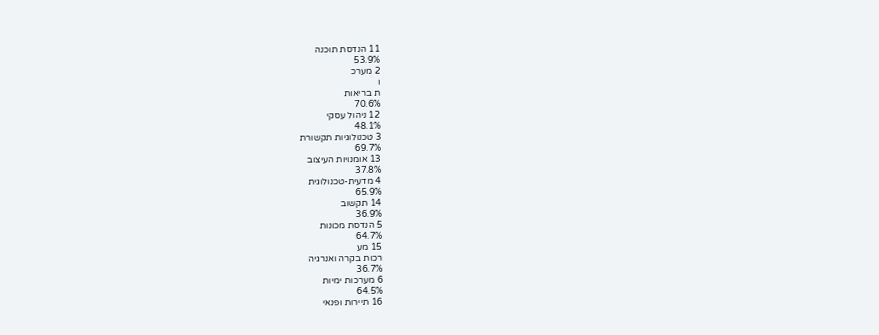11 הנדסת תוכנה
53.9%
2 מערכ
ו
ת בריאות
70.6%
12 ניהול עסקי
48.1%
3 טכנולוגיות תקשורת
69.7%
13 אומנויות העיצוב
37.8%
4 מדעית-טכנולוגית
65.9%
14 תקשוב
36.9%
5 הנדסת מכונות
64.7%
15 מע
רכות בקרה ואנרגיה
36.7%
6 מערכות ימיות
64.5%
16 תיירות ופנאי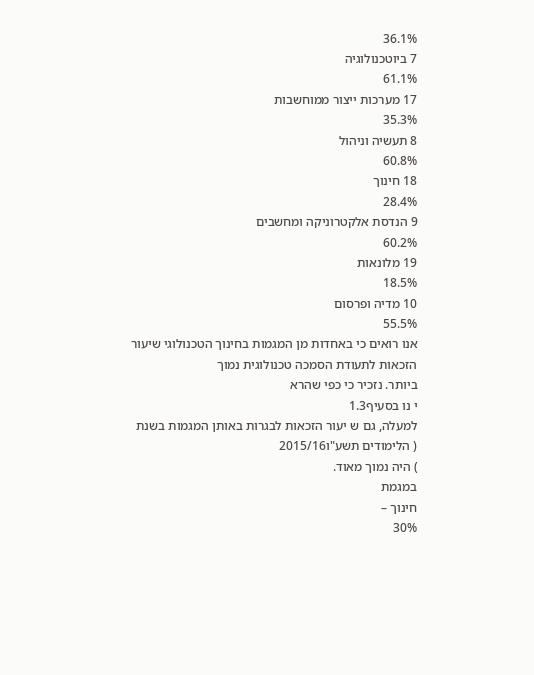36.1%
7 ביוטכנולוגיה
61.1%
17 מערכות ייצור ממוחשבות
35.3%
8 תעשיה וניהול
60.8%
18 חינוך
28.4%
9 הנדסת אלקטרוניקה ומחשבים
60.2%
19 מלונאות
18.5%
10 מדיה ופרסום
55.5%
אנו רואים כי באחדות מן המגמות בחינוך הטכנולוגי שיעור הזכאות לתעודת הסמכה טכנולוגית נמוך
ביותר. נזכיר כי כפי שהרא
י נו בסעיף1.3
למעלה, גם ש יעור הזכאות לבגרות באותן המגמות בשנת
( הלימודים תשע"ו2015/16
) היה נמוך מאוד.
במגמת
חינוך –
30%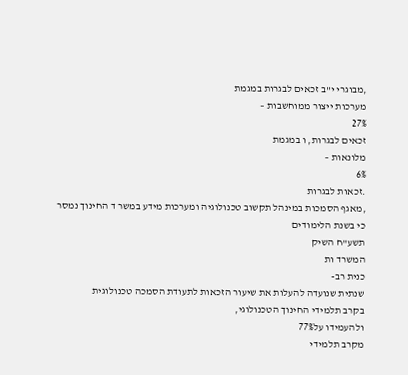,מבוגרי י"ב זכאים לבגרות במגמת
מערכות ייצור ממוחשבות –
27%
זכאים לבגרות, ו במגמת
מלונאות –
6%
.זכאות לבגרות
,מאגף הסמכות במינהל תקשוב טכנולוגיה ומערכות מידע במשר ד החינוך נמסר כי בשנת הלימודים
תשע"ח השיק
המשרד ות
כנית רב-
שנתית שנועדה להעלות את שיעור הזכאות לתעודת הסמכה טכנולוגית
בקרב תלמידי החינוך הטכנולוגי,
ולהעמידו על77%
מקרב תלמידי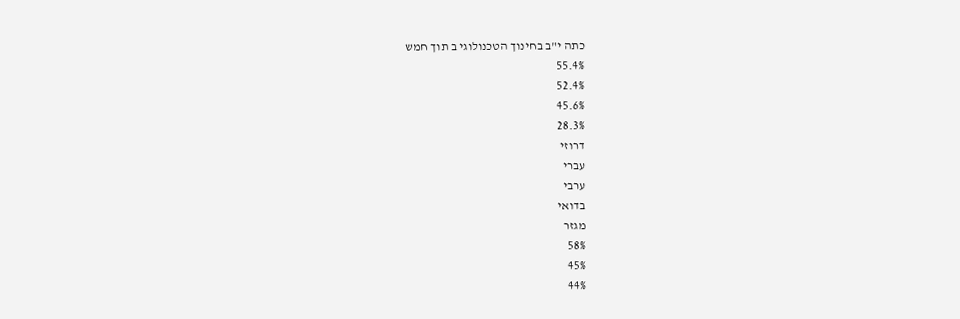כתה י"ב בחינוך הטכנולוגי ב תוך חמש
55.4%
52.4%
45.6%
28.3%
דרוזי
עברי
ערבי
בדואי
מגזר
58%
45%
44%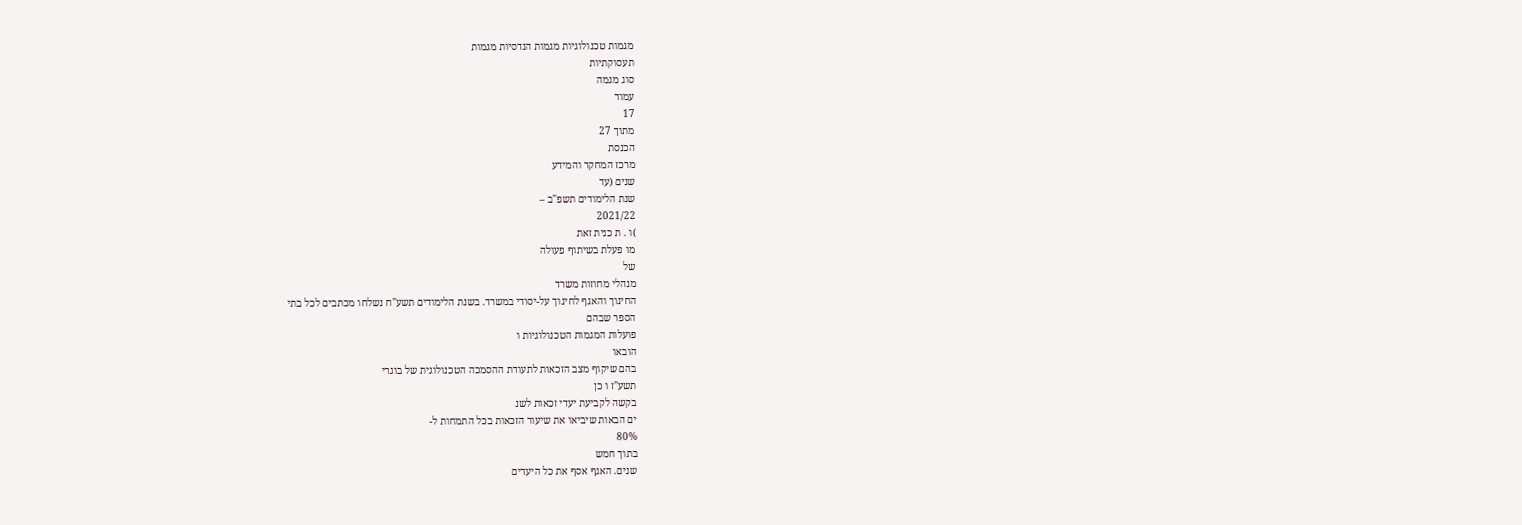מגמות טכנולוגיות מגמות הנדסיות מגמות
תעסוקתיות
סוג מגמה
עמוד
17
מתוך 27
הכנסת
מרכז המחקר והמידע
שנים (עד
שנת הלימודים תשפ"ב –
2021/22
)ו . ת כנית זאת
מו פעלת בשיתוף פעולה
של
מנהלי מחוזות משרד
החינוך והאגף לחינוך על-יסודי במשרד. בשנת הלימודים תשע"ח נשלחו מכתבים לכל בתי
הספר שבהם
פועלות המגמות הטכנולוגיות ו
הובאו
בהם שיקוף מצב הזכאות לתעודת ההסמכה הטכנולוגית של בוגרי
תשע"ז ו כן
בקשה לקביעת יעדי זכאות לשנ
ים הבאות שיביאו את שיעור הזכאות בכל התמחות ל-
80%
בתוך חמש
שנים. האגף אסף את כל היעדים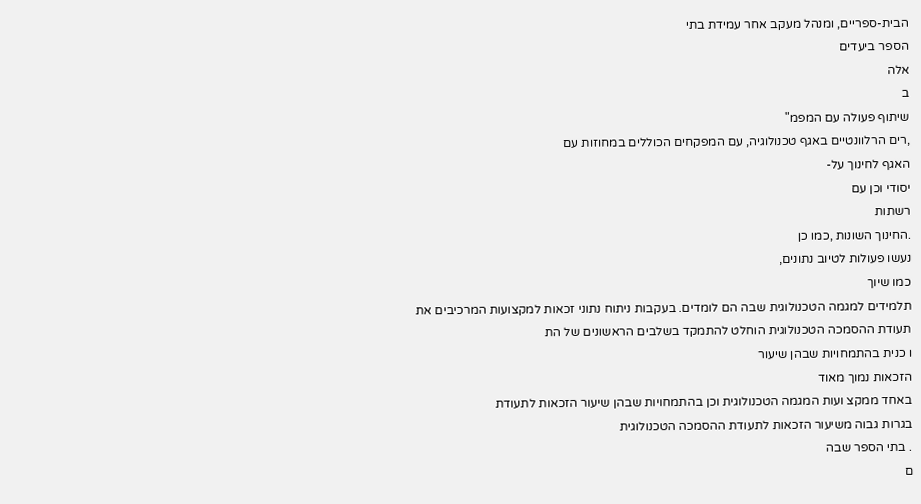הבית-ספריים, ומנהל מעקב אחר עמידת בתי
הספר ביעדים
אלה
ב
שיתוף פעולה עם המפמ"
,רים הרלוונטיים באגף טכנולוגיה, עם המפקחים הכוללים במחוזות עם
האגף לחינוך על-
יסודי וכן עם
רשתות
.החינוך השונות ,כמו כן
נעשו פעולות לטיוב נתונים,
כמו שיוך
תלמידים למגמה הטכנולוגית שבה הם לומדים. בעקבות ניתוח נתוני זכאות למקצועות המרכיבים את
תעודת ההסמכה הטכנולוגית הוחלט להתמקד בשלבים הראשונים של הת
ו כנית בהתמחויות שבהן שיעור
הזכאות נמוך מאוד
באחד ממקצ ועות המגמה הטכנולוגית וכן בהתמחויות שבהן שיעור הזכאות לתעודת
בגרות גבוה משיעור הזכאות לתעודת ההסמכה הטכנולוגית
. בתי הספר שבה
ם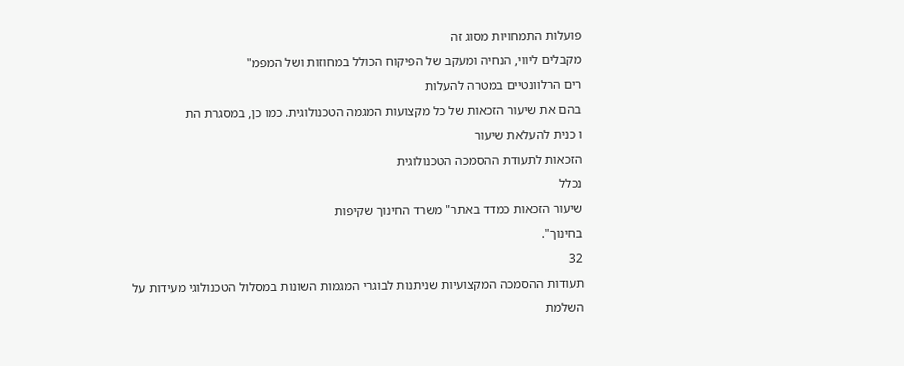פועלות התמחויות מסוג זה
מקבלים ליווי, הנחיה ומעקב של הפיקוח הכולל במחוזות ושל המפמ"
רים הרלוונטיים במטרה להעלות
בהם את שיעור הזכאות של כל מקצועות המגמה הטכנולוגית. כמו כן, במסגרת הת
ו כנית להעלאת שיעור
הזכאות לתעודת ההסמכה הטכנולוגית
נכלל
שיעור הזכאות כמדד באתר" משרד החינוך שקיפות
בחינוך".
32
תעודות ההסמכה המקצועיות שניתנות לבוגרי המגמות השונות במסלול הטכנולוגי מעידות על השלמת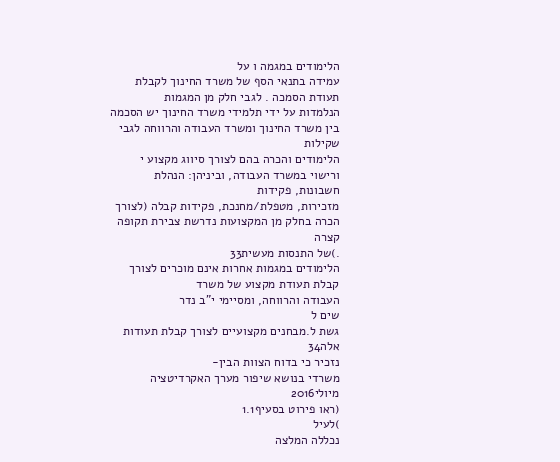הלימודים במגמה ו על
עמידה בתנאי הסף של משרד החינוך לקבלת תעודת הסמכה . לגבי חלק מן המגמות
הנלמדות על ידי תלמידי משרד החינוך יש הסכמה בין משרד החינוך ומשרד העבודה והרווחה לגבי שקילות
הלימודים והכרה בהם לצורך סיווג מקצוע י ורישוי במשרד העבודה, וביניהן: הנהלת חשבונות, פקידות
מזכירות, מטפלת/מחנכת, פקידות קבלה (לצורך הכרה בחלק מן המקצועות נדרשת צבירת תקופה קצרה
.)של התנסות מעשית33
הלימודים במגמות אחרות אינם מוכרים לצורך קבלת תעודת מקצוע של משרד
העבודה והרווחה, ומסיימי י"ב נדר
שים ל
גשת ל.מבחנים מקצועיים לצורך קבלת תעודות אלה34
נזכיר כי בדוח הצוות הבין-
משרדי בנושא שיפור מערך האקרדיטציה מיולי2016
(ראו פירוט בסעיף1.1
)לעיל
נכללה המלצה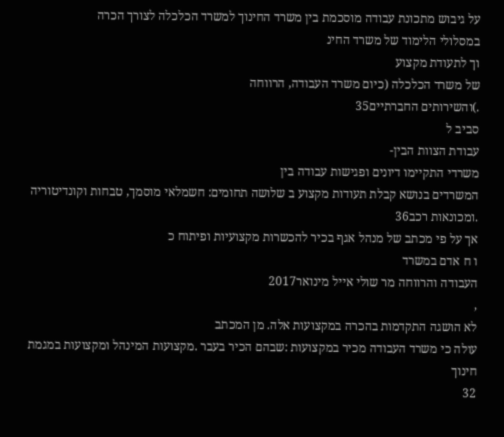על גיבוש מתכונת עבודה מוסכמת בין משרד החינוך למשרד הכלכלה לצורך הכרה
במסלולי הלימוד של משרד החינ
וך לתעודת מקצוע
של משרד הכלכלה (כיום משרד העבודה, הרווחה
.)והשירותים החברתיים35
סביב ל
עבודת הצוות הבין-
משרדי התקיימו דיונים ופגישות עבודה בין
המשרדים בנושא קבלת תעודות מקצוע ב שלושה תחומים: חשמלאי מוסמך, טבחות וקונדיטוריה
.ומכונאות רכב36
אך על פי מכתב של מנהל אגף בכיר להכשרות מקצועיות ופיתוח כ
ו ח אדם במשרד
העבודה והרווחה מר שולי אייל מינואר2017
,
לא הושגה התקדמות בהכרה במקצועות אלה. מן המכתב
עולה כי משרד העבודה מכיר במקצועות :שבהם הכיר בעבר .מקצועות המינהל ומקצועות במגמת חינוך
32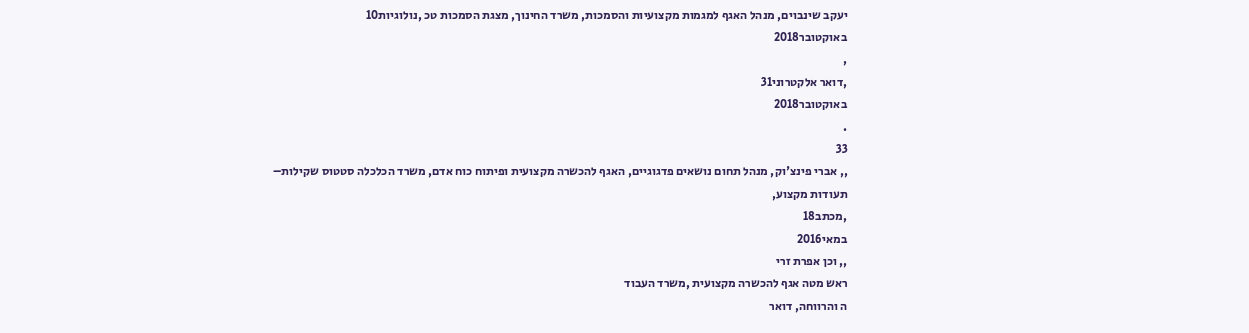יעקב שינבוים, מנהל האגף למגמות מקצועיות והסמכות, משרד החינוך, מצגת הסמכות טכ ,נולוגיות10
באוקטובר2018
,
,דואר אלקטרוני31
באוקטובר2018
.
33
,, אברי פינצ'וק, מנהל תחום נושאים פדגוגיים, האגף להכשרה מקצועית ופיתוח כוח אדם, משרד הכלכלה סטטוס שקילות–
תעודות מקצוע,
,מכתב18
במאי2016
,, וכן אפרת זרי
ראש מטה אגף להכשרה מקצועית ,משרד העבוד
ה והרווחה, דואר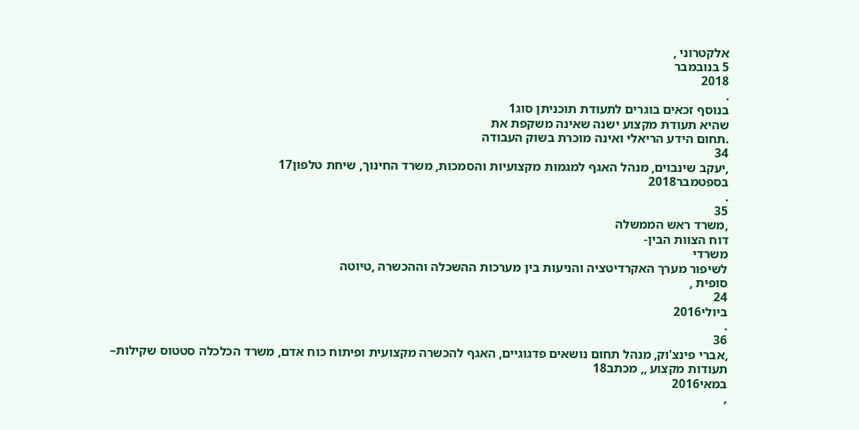אלקטרוני ,
5 בנובמבר
2018
.
בנוסף זכאים בוגרים לתעודת תוכניתן סוג1
שהיא תעודת מקצוע ישנה שאינה משקפת את
.תחום הידע הריאלי ואינה מוכרת בשוק העבודה
34
,יעקב שינבוים, מנהל האגף למגמות מקצועיות והסמכות, משרד החינוך, שיחת טלפון17
בספטמבר2018
.
35
,משרד ראש הממשלה
דוח הצוות הבין-
משרדי
לשיפור מערך האקרדיטציה והניעות בין מערכות ההשכלה וההכשרה ,טיוטה
סופית ,
24
ביולי2016
.
36
,אברי פינצ'וק, מנהל תחום נושאים פדגוגיים, האגף להכשרה מקצועית ופיתוח כוח אדם, משרד הכלכלה סטטוס שקילות–
תעודות מקצוע ,, מכתב18
במאי2016
,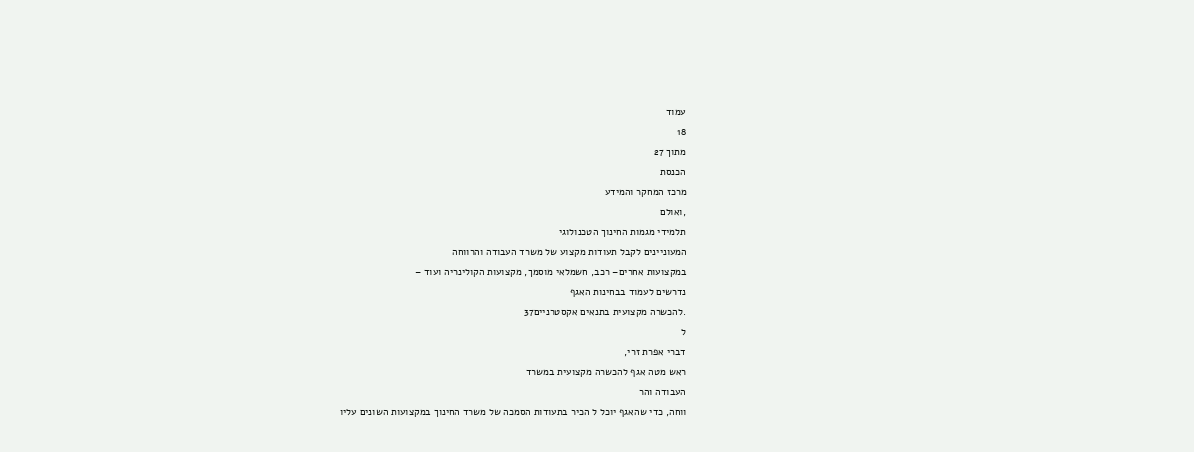עמוד
18
מתוך 27
הכנסת
מרכז המחקר והמידע
,ואולם
תלמידי מגמות החינוך הטכנולוגי
המעוניינים לקבל תעודות מקצוע של משרד העבודה והרווחה
במקצועות אחרים– רכב, חשמלאי מוסמך, מקצועות הקולינריה ועוד –
נדרשים לעמוד בבחינות האגף
.להכשרה מקצועית בתנאים אקסטרניים37
ל
דברי אפרת זרי,
ראש מטה אגף להכשרה מקצועית במשרד
העבודה והר
ווחה, כדי שהאגף יוכל ל הכיר בתעודות הסמכה של משרד החינוך במקצועות השונים עליו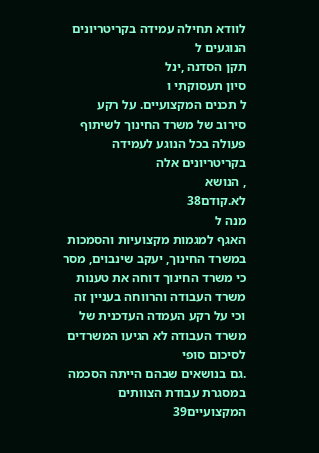לוודא תחילה עמידה בקריטריונים
הנוגעים ל
תקן הסדנה ,ינל
סיון תעסוקתי ו
ל תכנים המקצועיים. על רקע
סירוב של משרד החינוך לשיתוף פעולה בכל הנוגע לעמידה בקריטריונים אלה
, הנושא
לא.קודם38
מנה ל
האגף למגמות מקצועיות והסמכות במשרד החינוך, יעקב שינבוים, מסר כי משרד החינוך דוחה את טענות
משרד העבודה והרווחה בעניין זה וכי על רקע העמדה העדכנית של משרד העבודה לא הגיעו המשרדים
לסיכום סופי
.גם בנושאים שבהם הייתה הסכמה במסגרת עבודת הצוותים המקצועיים39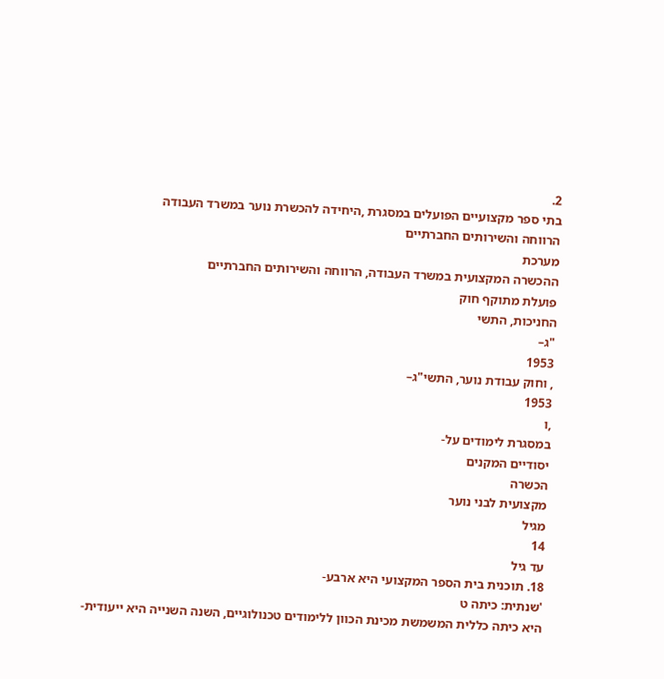2.
בתי ספר מקצועיים הפועלים במסגרת ,היחידה להכשרת נוער במשרד העבודה
הרווחה והשירותים החברתיים
מערכת
ההכשרה המקצועית במשרד העבודה, הרווחה והשירותים החברתיים
פועלת מתוקף חוק
החניכות, התשי
"ג–
1953
, וחוק עבודת נוער, התשי"ג–
1953
,ו
במסגרת לימודים על-
יסודיים המקנים
הכשרה
מקצועית לבני נוער
מגיל
14
עד גיל
18. תוכנית בית הספר המקצועי היא ארבע-
'שנתית: כיתה ט
היא כיתה כללית המשמשת מכינת הכוון ללימודים טכנולוגיים, השנה השנייה היא ייעודית-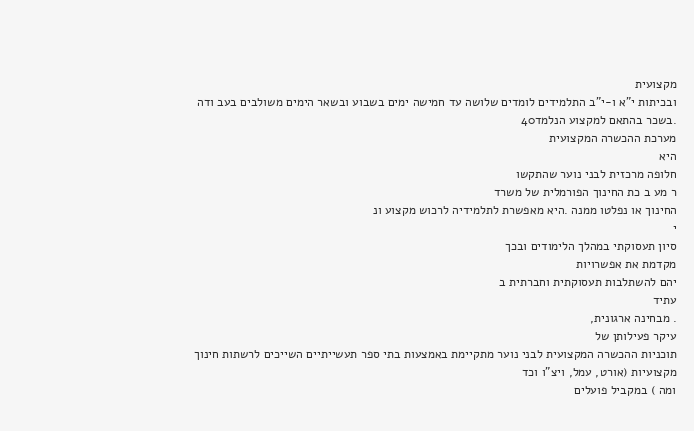מקצועית
ובכיתות י"א ו-י"ב התלמידים לומדים שלושה עד חמישה ימים בשבוע ובשאר הימים משולבים בעב ודה
.בשכר בהתאם למקצוע הנלמד40
מערכת ההכשרה המקצועית
היא
חלופה מרכזית לבני נוער שהתקשו
ר מע ב כת החינוך הפורמלית של משרד
החינוך או נפלטו ממנה .היא מאפשרת לתלמידיה לרכוש מקצוע ונ
י
סיון תעסוקתי במהלך הלימודים ובכך
מקדמת את אפשרויות
יהם להשתלבות תעסוקתית וחברתית ב
עתיד
. מבחינה ארגונית,
עיקר פעילותן של
תוכניות ההכשרה המקצועית לבני נוער מתקיימת באמצעות בתי ספר תעשייתיים השייכים לרשתות חינוך
מקצועיות (אורט, עמל, ויצ"ו וכד
ומה ) במקביל פועלים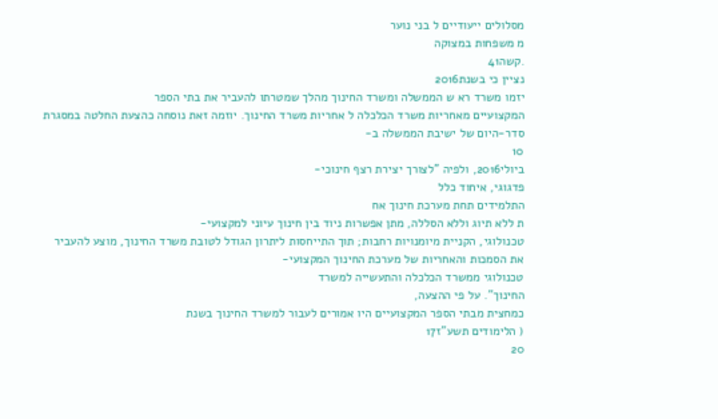מסלולים ייעודיים ל בני נוער
מ משפחות במצוקה
.קשה41
נציין כי בשנת2016
יזמו משרד רא ש הממשלה ומשרד החינוך מהלך שמטרתו להעביר את בתי הספר
המקצועיים מאחריות משרד הכלכלה ל אחריות משרד החינוך. יוזמה זאת נוסחה כהצעת החלטה במסגרת
סדר-היום של ישיבת הממשלה ב-
10
ביולי2016, ולפיה "לצורך יצירת רצף חינוכי-
פדגוגי, איחוד כלל
התלמידים תחת מערכת חינוך אח
ת ללא תיוג וללא הסללה, מתן אפשרות ניוד בין חינוך עיוני למקצועי-
טכנולוגי, הקניית מיומנויות רחבות; תוך התייחסות ליתרון הגודל לטובת משרד החינוך, מוצע להעביר
את הסמכות והאחריות של מערכת החינוך המקצועי-
טכנולוגי ממשרד הכלכלה והתעשייה למשרד
החינוך". על פי ההצעה,
כמחצית מבתי הספר המקצועיים היו אמורים לעבור למשרד החינוך בשנת
( הלימודים תשע"ז17
20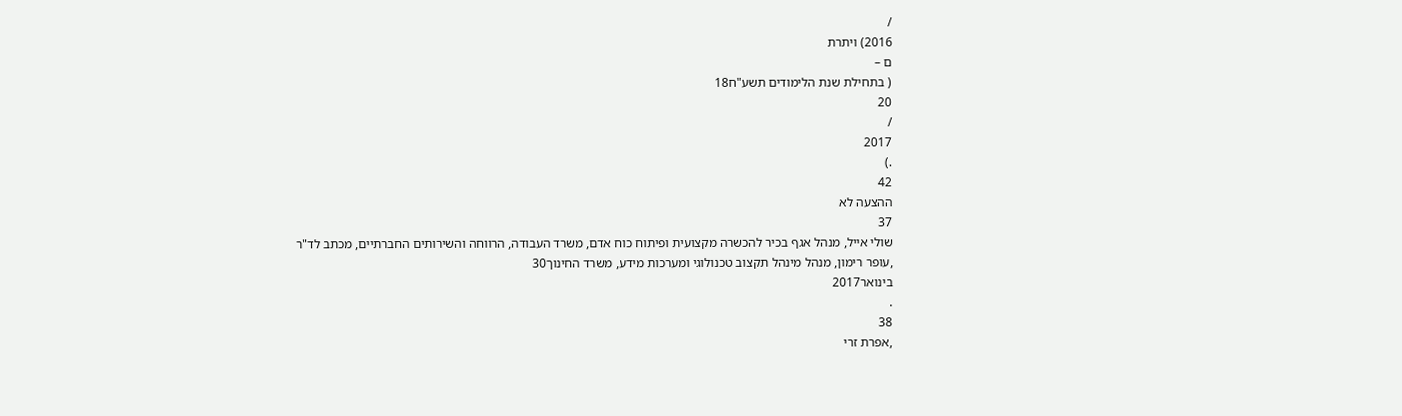/
2016) ויתרת
ם –
( בתחילת שנת הלימודים תשע"ח18
20
/
2017
.)
42
ההצעה לא
37
שולי אייל, מנהל אגף בכיר להכשרה מקצועית ופיתוח כוח אדם, משרד העבודה, הרווחה והשירותים החברתיים, מכתב לד"ר
,עופר רימון, מנהל מינהל תקצוב טכנולוגי ומערכות מידע, משרד החינוך30
בינואר2017
.
38
,אפרת זרי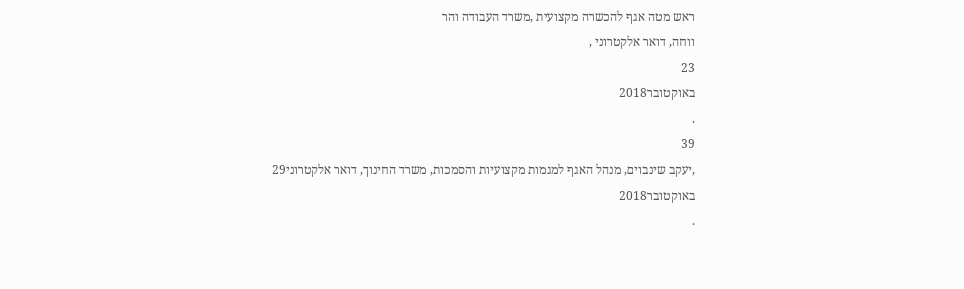ראש מטה אגף להכשרה מקצועית ,משרד העבודה והר
ווחה, דואר אלקטרוני ,
23
באוקטובר2018
.
39
,יעקב שינבוים, מנהל האגף למגמות מקצועיות והסמכות, משרד החינוך, דואר אלקטרוני29
באוקטובר2018
.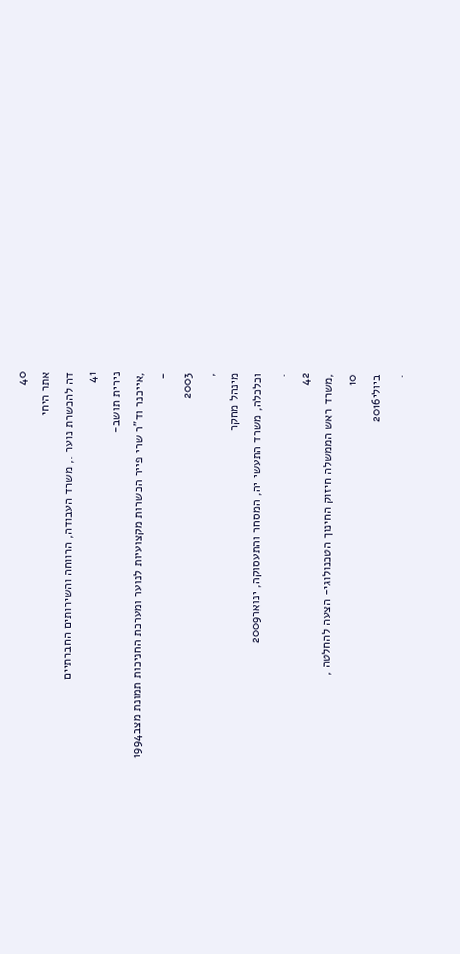40
אתר היחי
דה להכשרת נוער ., משרד העבודה, הרווחה והשירותים החברתיים
41
נירית תושב-
,אייכנר וד"ר שרי פייר הכשרות מקצועיות לנוער ומערכת החניכות תמונת מצב1994
-
2003
,
מינהל מחקר
וכלכלה, משרד התעשי יה, המסחר והתעסוקה, ינואר2009
.
42
,משרד ראש הממשלה חיזוק החינוך הטכנולוגי- הצעה להחלטה ,
10
ביולי2016
.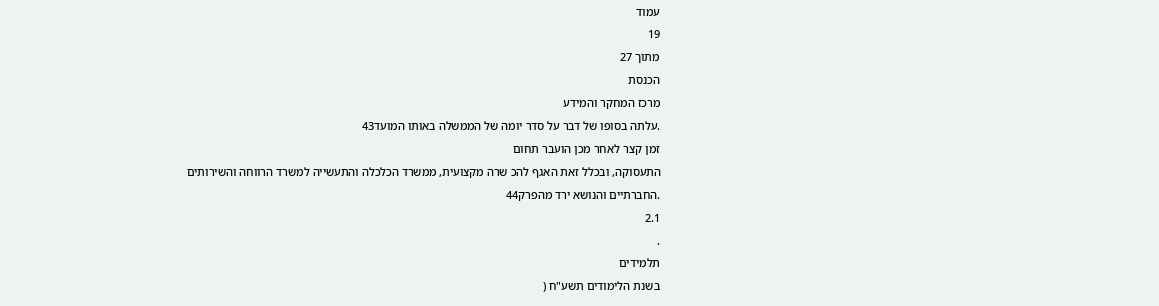עמוד
19
מתוך 27
הכנסת
מרכז המחקר והמידע
.עלתה בסופו של דבר על סדר יומה של הממשלה באותו המועד43
זמן קצר לאחר מכן הועבר תחום
התעסוקה, ובכלל זאת האגף להכ שרה מקצועית, ממשרד הכלכלה והתעשייה למשרד הרווחה והשירותים
.החברתיים והנושא ירד מהפרק44
2.1
.
תלמידים
בשנת הלימודים תשע"ח (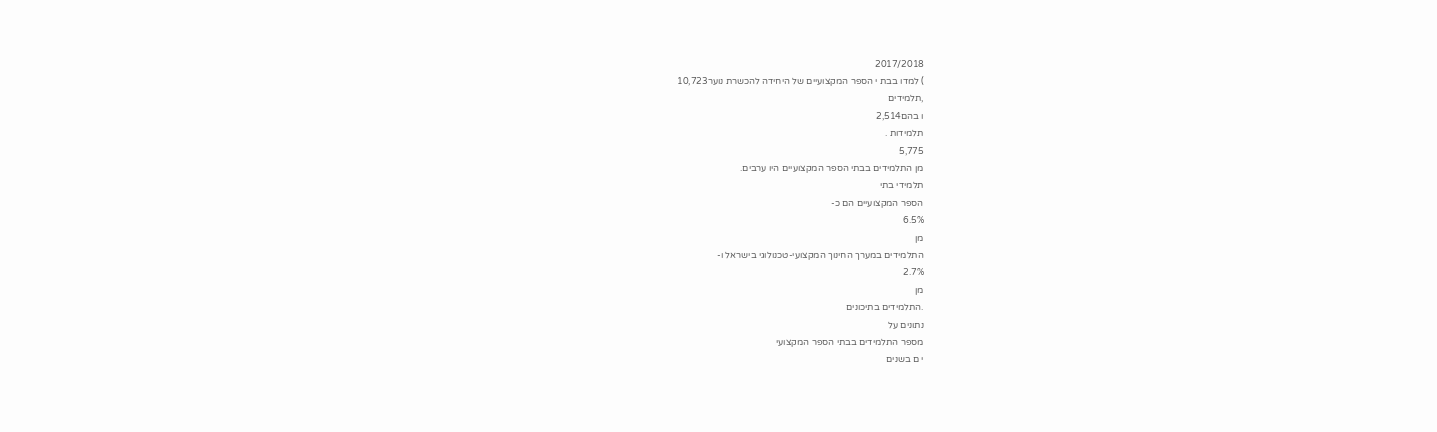2017/2018
) למדו בבת י הספר המקצועיים של היחידה להכשרת נוער10,723
,תלמידים
ו בהם2,514
תלמידות .
5,775
מן התלמידים בבתי הספר המקצועיים היו ערבים.
תלמידי בתי
הספר המקצועיים הם כ-
6.5%
מן
התלמידים במערך החינוך המקצועי-טכנולוגי בישראל ו-
2.7%
מן
.התלמידים בתיכונים
נתונים על
מספר התלמידים בבתי הספר המקצועי
י ם בשנים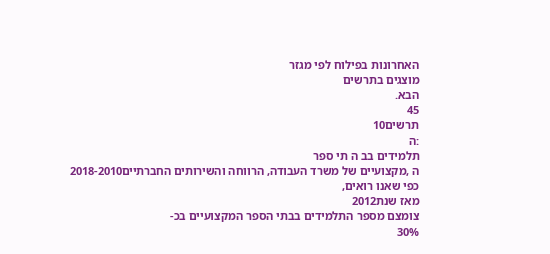האחרונות בפילוח לפי מגזר
מוצגים בתרשים
הבא.
45
תרשים10
:ה
תלמידים בב ה תי ספר
ה ,מקצועיים של משרד העבודה, הרווחה והשירותים החברתיים2018-2010
כפי שאנו רואים,
מאז שנת2012
צומצם מספר התלמידים בבתי הספר המקצועיים בכ-
30%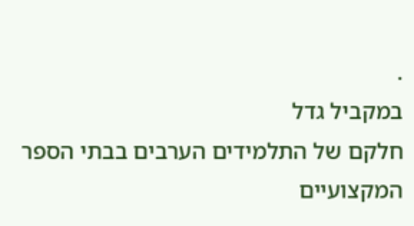.
במקביל גדל
חלקם של התלמידים הערבים בבתי הספר המקצועיים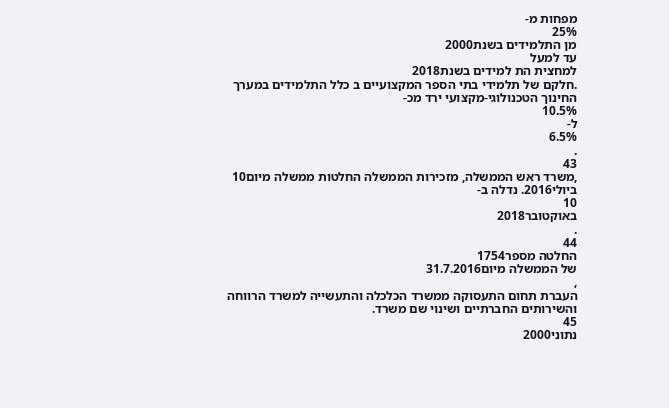מפחות מ-
25%
מן התלמידים בשנת2000
עד למעל
למחצית הת למידים בשנת2018
.חלקם של תלמידי בתי הספר המקצועיים ב כלל התלמידים במערך
החינוך הטכנולוגי-מקצועי ירד מכ-
10.5%
ל-
6.5%
.
43
,משרד ראש הממשלה, מזכירות הממשלה החלטות ממשלה מיום10
ביולי2016. נדלה ב-
10
באוקטובר2018
.
44
החלטה מספר1754
של הממשלה מיום31.7.2016
,
העברת תחום התעסוקה ממשרד הכלכלה והתעשייה למשרד הרווחה
והשירותים החברתיים ושינוי שם משרד.
45
נתוני2000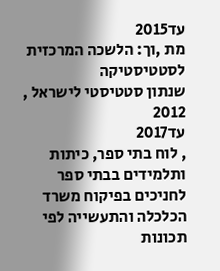עד2015
מת ,וך: הלשכה המרכזית לסטטיסטיקה
שנתון סטטיסטי לישראל ,
2012
עד2017
, לוח בתי ספר, כיתות
ותלמידים בבתי ספר לחניכים בפיקוח משרד הכלכלה והתעשייה לפי תכונות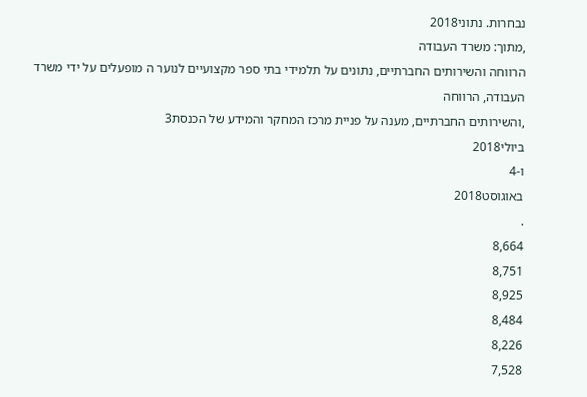נבחרות. נתוני2018
,מתוך: משרד העבודה
הרווחה והשירותים החברתיים, נתונים על תלמידי בתי ספר מקצועיים לנוער ה מופעלים על ידי משרד העבודה, הרווחה
,והשירותים החברתיים, מענה על פניית מרכז המחקר והמידע של הכנסת3
ביולי2018
ו-4
באוגוסט2018
.
8,664
8,751
8,925
8,484
8,226
7,528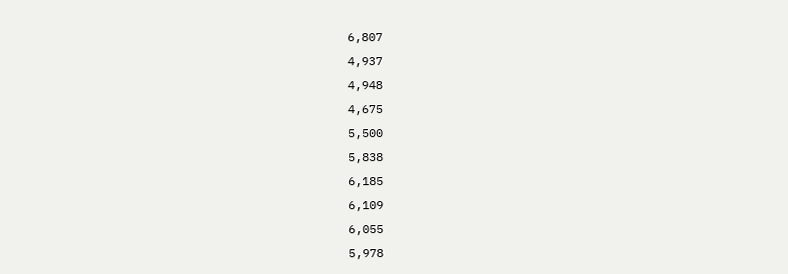6,807
4,937
4,948
4,675
5,500
5,838
6,185
6,109
6,055
5,978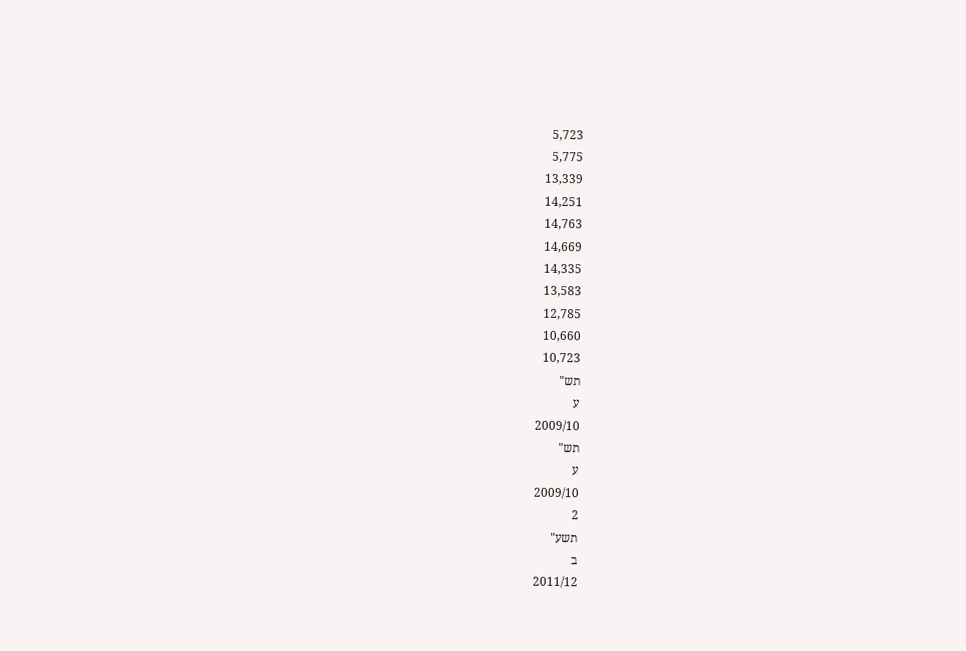5,723
5,775
13,339
14,251
14,763
14,669
14,335
13,583
12,785
10,660
10,723
תש"
ע
2009/10
תש"
ע
2009/10
2
תשע"
ב
2011/12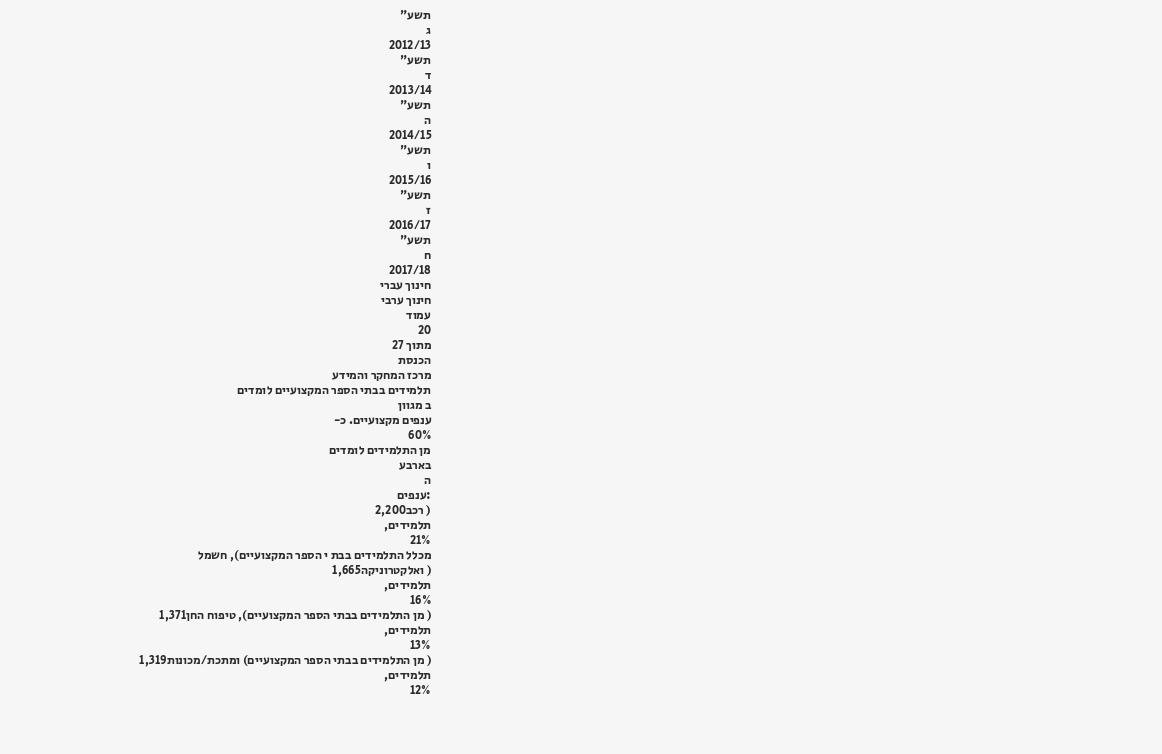תשע"
ג
2012/13
תשע"
ד
2013/14
תשע"
ה
2014/15
תשע"
ו
2015/16
תשע"
ז
2016/17
תשע"
ח
2017/18
חינוך עברי
חינוך ערבי
עמוד
20
מתוך 27
הכנסת
מרכז המחקר והמידע
תלמידים בבתי הספר המקצועיים לומדים
ב מגוון
ענפים מקצועיים. כ-
60%
מן התלמידים לומדים
בארבע
ה
:ענפים
( רכב2,200
תלמידים,
21%
מכלל התלמידים בבת י הספר המקצועיים), חשמל
( ואלקטרוניקה1,665
תלמידים,
16%
( מן התלמידים בבתי הספר המקצועיים), טיפוח החן1,371
תלמידים,
13%
( מן התלמידים בבתי הספר המקצועיים) ומתכת/מכונות1,319
תלמידים,
12%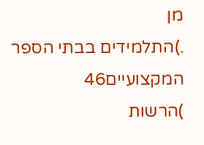מן
.)התלמידים בבתי הספר המקצועיים46
)הרשות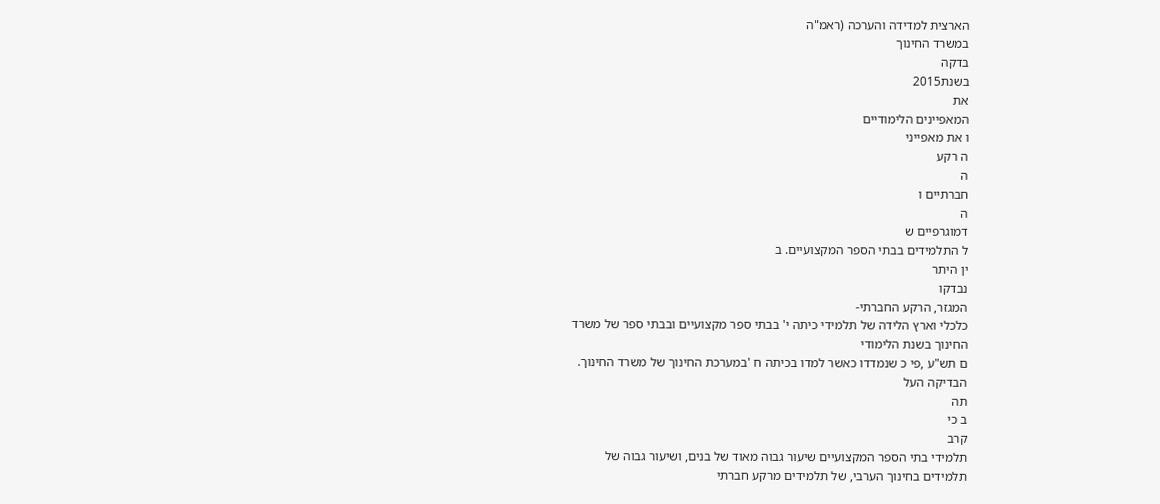הארצית למדידה והערכה (ראמ"ה
במשרד החינוך
בדקה
בשנת2015
את
המאפיינים הלימודיים
ו את מאפייני
ה רקע
ה
חברתיים ו
ה
דמוגרפיים ש
ל התלמידים בבתי הספר המקצועיים. ב
ין היתר
נבדקו
המגזר, הרקע החברתי-
כלכלי וארץ הלידה של תלמידי כיתה י' בבתי ספר מקצועיים ובבתי ספר של משרד
החינוך בשנת הלימודי
ם תש"ע ,פי כ שנמדדו כאשר למדו בכיתה ח 'במערכת החינוך של משרד החינוך.
הבדיקה העל
תה
ב כי
קרב
תלמידי בתי הספר המקצועיים שיעור גבוה מאוד של בנים, ושיעור גבוה של
תלמידים בחינוך הערבי, של תלמידים מרקע חברתי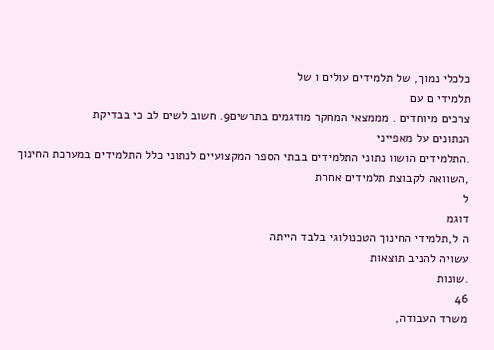כלכלי נמוך, של תלמידים עולים ו של
תלמידי ם עם
צרכים מיוחדים . מממצאי המחקר מודגמים בתרשים9. חשוב לשים לב כי בבדיקת
הנתונים על מאפייני
.התלמידים הושוו נתוני התלמידים בבתי הספר המקצועיים לנתוני כלל התלמידים במערכת החינוך
,השוואה לקבוצת תלמידים אחרת
ל
דוגמ
ה ל,תלמידי החינוך הטכנולוגי בלבד הייתה
עשויה להניב תוצאות
.שונות
46
משרד העבודה,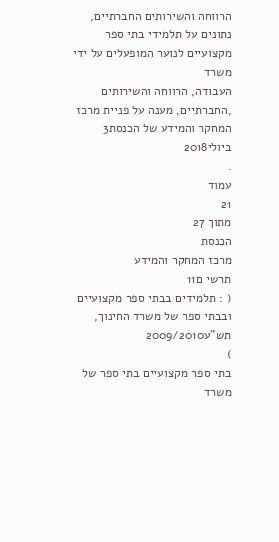הרווחה והשירותים החברתיים, נתונים על תלמידי בתי ספר מקצועיים לנוער המופעלים על ידי משרד
העבודה, הרווחה והשירותים
,החברתיים, מענה על פניית מרכז המחקר והמידע של הכנסת3
ביולי2018
.
עמוד
21
מתוך 27
הכנסת
מרכז המחקר והמידע
תרשי ם11
( : תלמידים בבתי ספר מקצועיים ובבתי ספר של משרד החינוך, תש"ע2009/2010
)
בתי ספר מקצועיים בתי ספר של משרד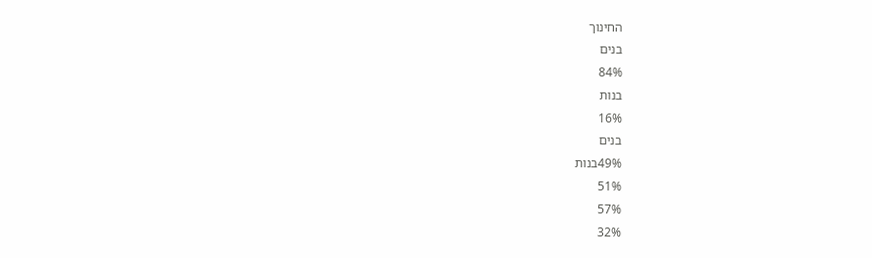החינוך
בנים
84%
בנות
16%
בנים
49%בנות
51%
57%
32%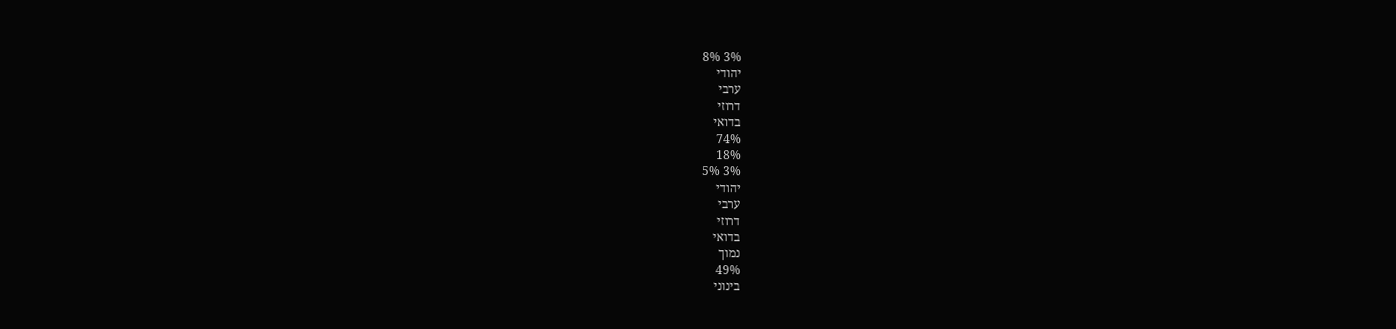3% 8%
יהודי
ערבי
דרוזי
בדואי
74%
18%
3% 5%
יהודי
ערבי
דרוזי
בדואי
נמוך
49%
בינוני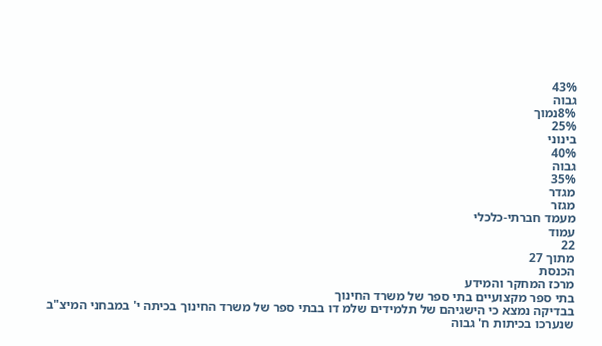43%
גבוה
8%נמוך
25%
בינוני
40%
גבוה
35%
מגדר
מגזר
מעמד חברתי-כלכלי
עמוד
22
מתוך 27
הכנסת
מרכז המחקר והמידע
בתי ספר מקצועיים בתי ספר של משרד החינוך
בבדיקה נמצא כי הישגיהם של תלמידים שלמ דו בבתי ספר של משרד החינוך בכיתה י' במבחני המיצ"ב
שנערכו בכיתות ח' גבוה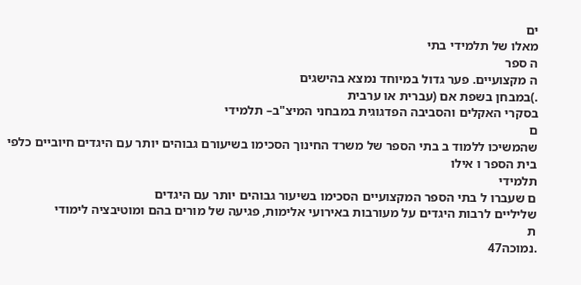ים
מאלו של תלמידי בתי
ה ספר
ה מקצועיים. פער גדול במיוחד נמצא בהישגים
.)במבחן בשפת אם (עברית או ערבית
בסקרי האקלים והסביבה הפדגוגית במבחני המיצ"ב– תלמידי
ם
שהמשיכו ללמוד ב בתי הספר של משרד החינוך הסכימו בשיעורם גבוהים יותר עם היגדים חיוביים כלפי
בית הספר ו אילו
תלמידי
ם שעברו ל בתי הספר המקצועיים הסכימו בשיעור גבוהים יותר עם היגדים
שליליים לרבות היגדים על מעורבות באירועי אלימות, פגיעה של מורים בהם ומוטיבציה לימודי
ת
.נמוכה47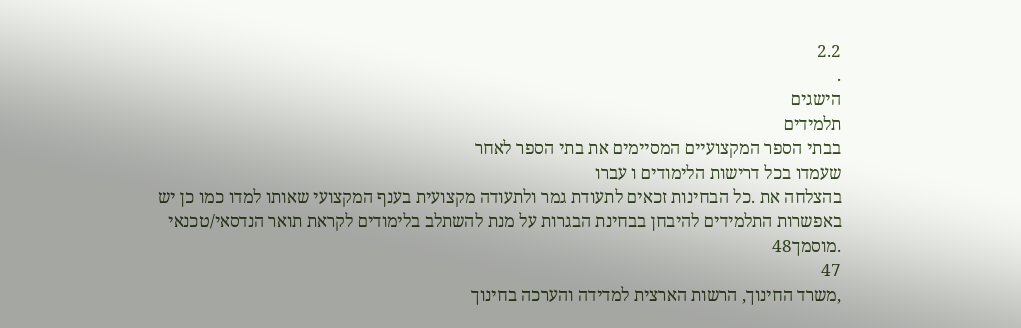2.2
.
הישגים
תלמידים
בבתי הספר המקצועיים המסיימים את בתי הספר לאחר
שעמדו בכל דרישות הלימודים ו עברו
בהצלחה את .כל הבחינות זכאים לתעודת גמר ולתעודה מקצועית בענף המקצועי שאותו למדו כמו כן יש
באפשרות התלמידים להיבחן בבחינת הבגרות על מנת להשתלב בלימודים לקראת תואר הנדסאי/טכנאי
.מוסמך48
47
,משרד החינוך, הרשות הארצית למדידה והערכה בחינוך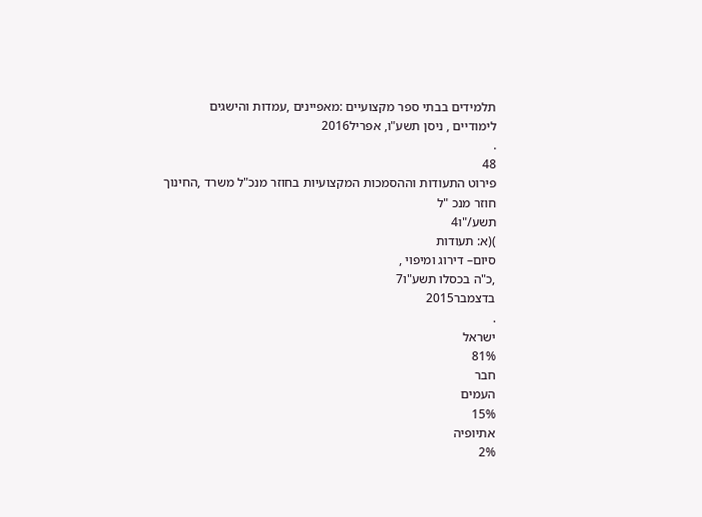תלמידים בבתי ספר מקצועיים :מאפיינים ,עמדות והישגים
לימודיים , ניסן תשע"ו, אפריל2016
.
48
פירוט התעודות וההסמכות המקצועיות בחוזר מנכ"ל משרד ,החינוך
חוזר מנכ "ל
תשע/"ו4
)(א: תעודות
סיום– דירוג ומיפוי ,
,כ"ה בכסלו תשע"ו7
בדצמבר2015
.
ישראל
81%
חבר
העמים
15%
אתיופיה
2%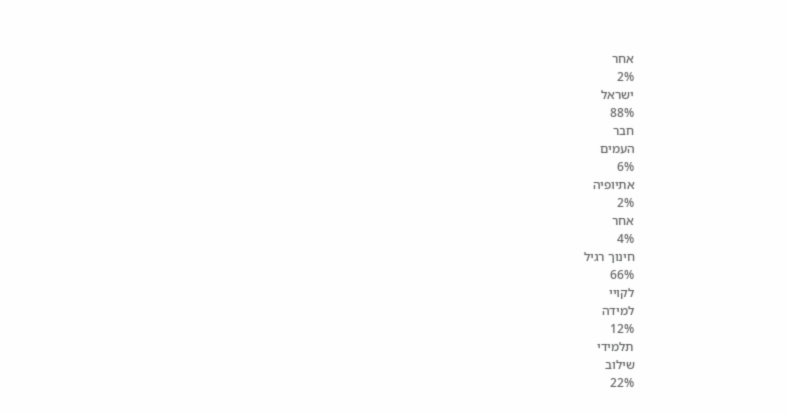אחר
2%
ישראל
88%
חבר
העמים
6%
אתיופיה
2%
אחר
4%
חינוך רגיל
66%
לקויי
למידה
12%
תלמידי
שילוב
22%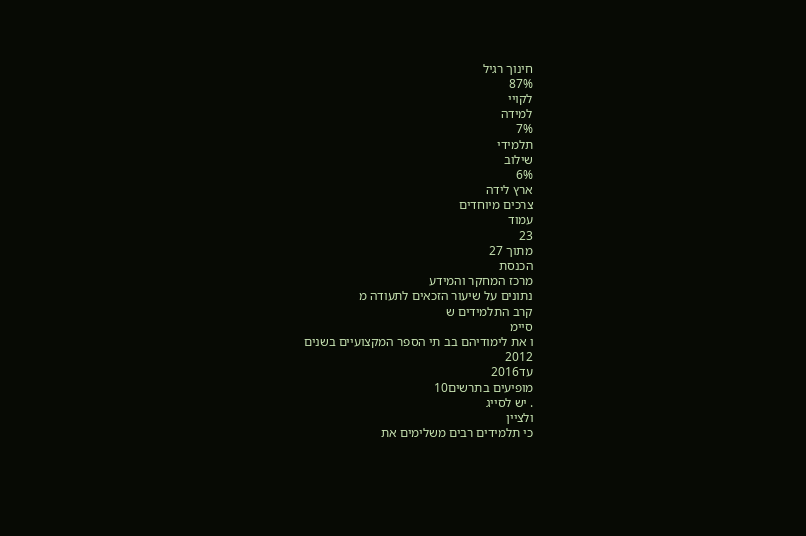חינוך רגיל
87%
לקויי
למידה
7%
תלמידי
שילוב
6%
ארץ לידה
צרכים מיוחדים
עמוד
23
מתוך 27
הכנסת
מרכז המחקר והמידע
נתונים על שיעור הזכאים לתעודה מ
קרב התלמידים ש
סיימ
ו את לימודיהם בב תי הספר המקצועיים בשנים
2012
עד2016
מופיעים בתרשים10
. יש לסייג
ולציין
כי תלמידים רבים משלימים את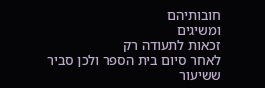חובותיהם
ומשיגים
זכאות לתעודה רק
לאחר סיום בית הספר ולכן סביר ששיעור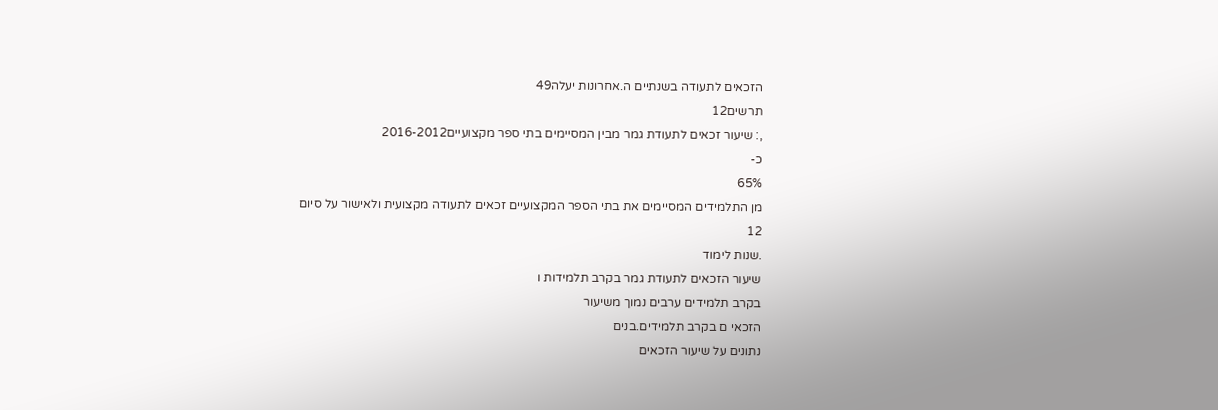הזכאים לתעודה בשנתיים ה.אחרונות יעלה49
תרשים12
,: שיעור זכאים לתעודת גמר מבין המסיימים בתי ספר מקצועיים2016-2012
כ-
65%
מן התלמידים המסיימים את בתי הספר המקצועיים זכאים לתעודה מקצועית ולאישור על סיום
12
.שנות לימוד
שיעור הזכאים לתעודת גמר בקרב תלמידות ו
בקרב תלמידים ערבים נמוך משיעור
הזכאי ם בקרב תלמידים.בנים
נתונים על שיעור הזכאים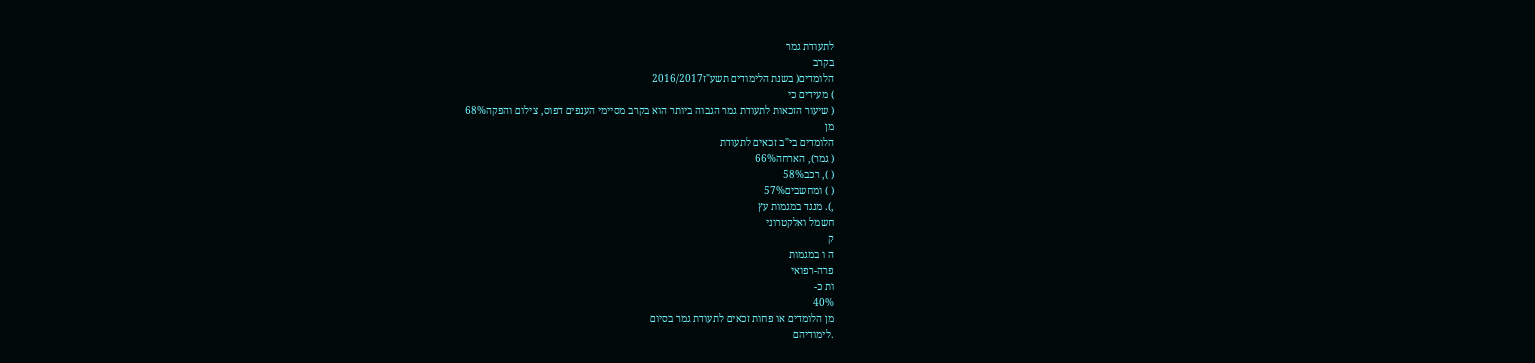לתעודת גמר
בקרב
הלומדים( בשנת הלימודים תשע"ז2016/2017
) מעידים כי
( שיעור הזכאות לתעודת גמר הגבוה ביותר הוא בקרב מסיימי הענפים דפוס, צילום והפקה68%
מן
הלומדים בי"ב זכאים לתעודת
( גמר), הארחה66%
( ), רכב58%
( ) ומחשבים57%
,). מנגד במגמות עץ
חשמל ואלקטרוני
ק
ה ו במגמות
פרה-רפואי
ות כ-
40%
מן הלומדים או פחות זכאים לתעודת גמר בסיום
.לימודיהם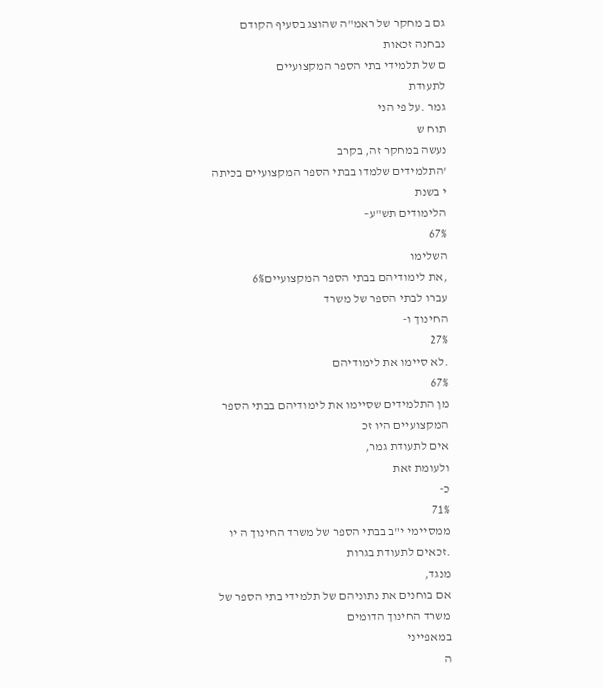גם ב מחקר של ראמ"ה שהוצג בסעיף הקודם
נבחנה זכאות
ם של תלמידי בתי הספר המקצועיים
לתעודת
גמר .על פי הני
תוח ש
נעשה במחקר זה, בקרב
'התלמידים שלמדו בבתי הספר המקצועיים בכיתה י בשנת
הלימודים תש"ע–
67%
השלימו
,את לימודיהם בבתי הספר המקצועיים6%
עברו לבתי הספר של משרד
החינוך ו-
27%
.לא סיימו את לימודיהם
67%
מן התלמידים שסיימו את לימודיהם בבתי הספר
המקצועיים היו זכ
אים לתעודת גמר,
ולעומת זאת
כ-
71%
ממסיימי י"ב בבתי הספר של משרד החינוך ה יו
.זכאים לתעודת בגרות
מנגד,
אם בוחנים את נתוניהם של תלמידי בתי הספר של משרד החינוך הדומים
במאפייני
ה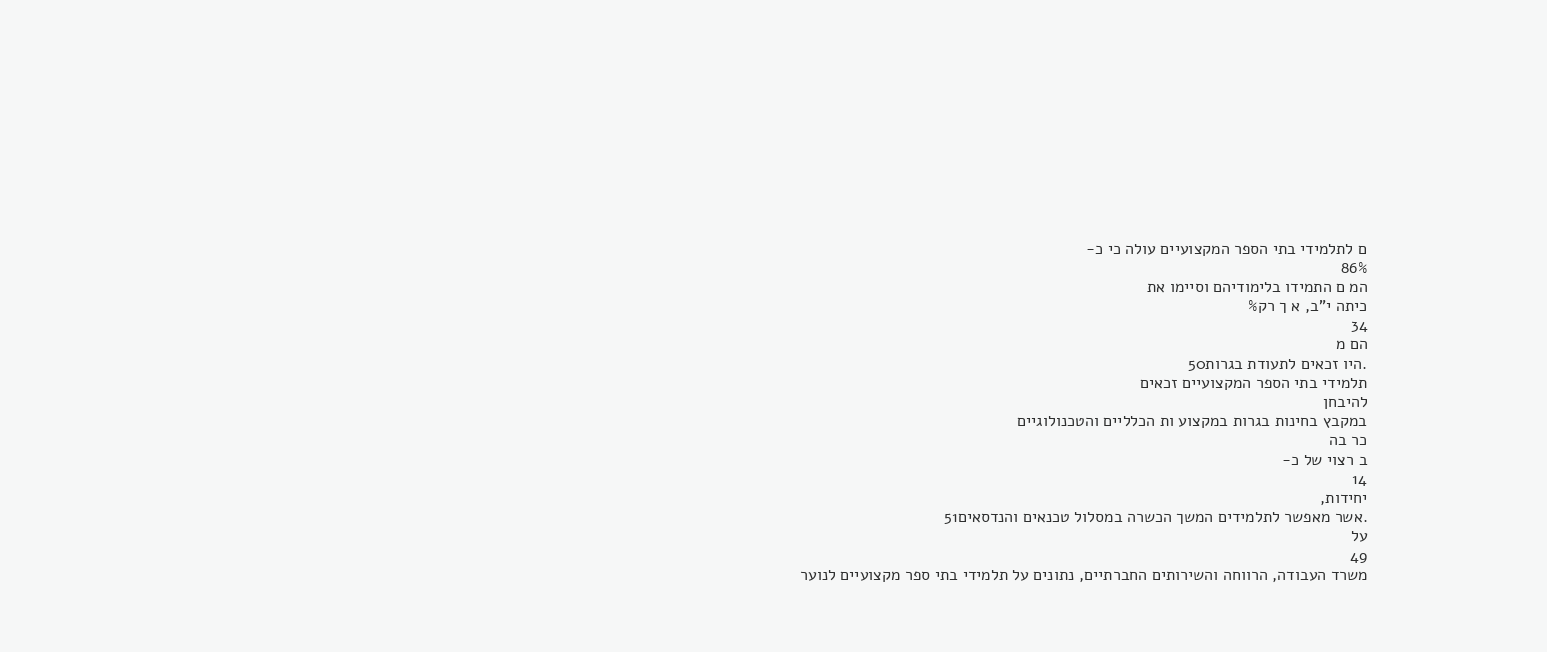ם לתלמידי בתי הספר המקצועיים עולה כי כ-
86%
המ ם התמידו בלימודיהם וסיימו את
כיתה י"ב, א ך רק%
34
הם מ
.היו זכאים לתעודת בגרות50
תלמידי בתי הספר המקצועיים זכאים
להיבחן
במקבץ בחינות בגרות במקצוע ות הכלליים והטכנולוגיים
כר בה
ב רצוי של כ-
14
יחידות,
.אשר מאפשר לתלמידים המשך הכשרה במסלול טכנאים והנדסאים51
על
49
משרד העבודה, הרווחה והשירותים החברתיים, נתונים על תלמידי בתי ספר מקצועיים לנוער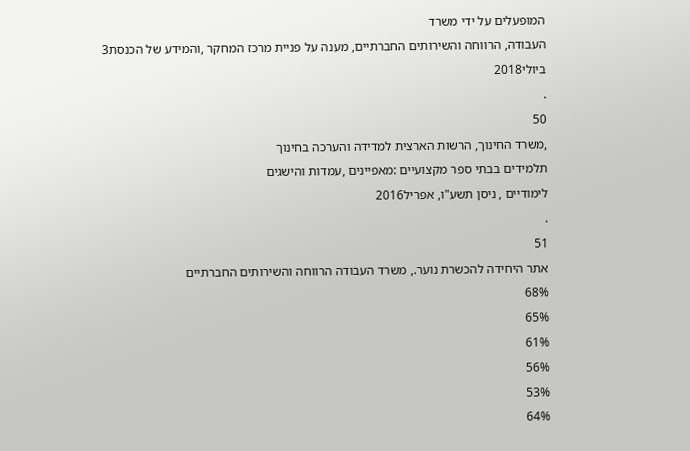המופעלים על ידי משרד
העבודה, הרווחה והשירותים החברתיים, מענה על פניית מרכז המחקר ,והמידע של הכנסת3
ביולי2018
.
50
,משרד החינוך, הרשות הארצית למדידה והערכה בחינוך
תלמידים בבתי ספר מקצועיים :מאפיינים ,עמדות והישגים
לימודיים , ניסן תשע"ו, אפריל2016
.
51
אתר היחידה להכשרת נוער., משרד העבודה הרווחה והשירותים החברתיים
68%
65%
61%
56%
53%
64%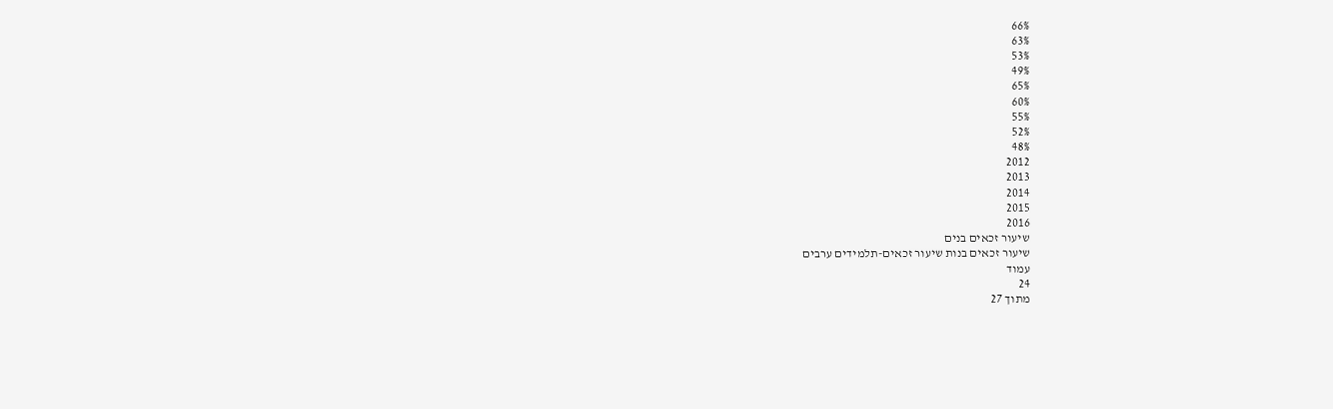66%
63%
53%
49%
65%
60%
55%
52%
48%
2012
2013
2014
2015
2016
שיעור זכאים בנים
שיעור זכאים בנות שיעור זכאים-תלמידים ערבים
עמוד
24
מתוך 27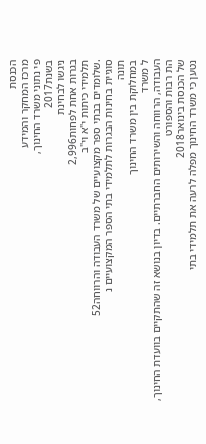הכנסת
מרכז המחקר והמידע
פי נתוני משרד החינוך,
בשנת2017
ניגשו לבחינת
בגרות אחת לפחות2,996
תלמידי כיתות י"א וי"ב
.שלומדים בבתי ספר מקצועיים של משרד העבודה והרווחה52
סוגיית בחינות הבגרות לתלמידי בתי הספר המקצועיים נ
תונה
במחלוקת בין משרד החינוך
ל משרד
העבודה, הרווחה והשירותים החברתיים. בדיון בנושא זה שהתקיים בוועדת החינוך, הת רבות והספורט
של הכנסת בינואר2018
נטען כי משרד החינוך מפלה לרעה את תלמידי בתי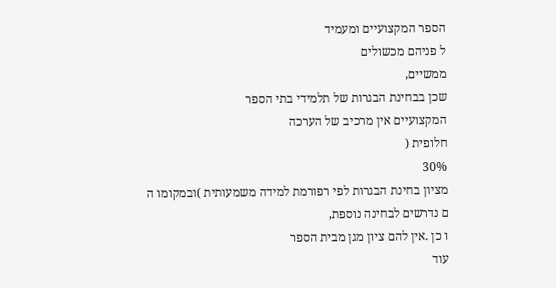הספר המקצועיים ומעמיד
ל פניהם מכשולים
ממשיים,
שכן בבחינת הבגרות של תלמידי בתי הספר
המקצועיים אין מרכיב של הערכה
חלופית (
30%
מציון בחינת הבגרות לפי רפורמת למידה משמעותית )ובמקומו ה
ם נדרשים לבחינה נוספת,
ו כן .אין להם ציון מגן מבית הספר
עוד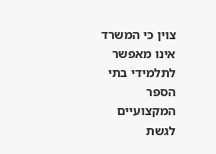צוין כי המשרד אינו מאפשר לתלמידי בתי הספר המקצועיים לגשת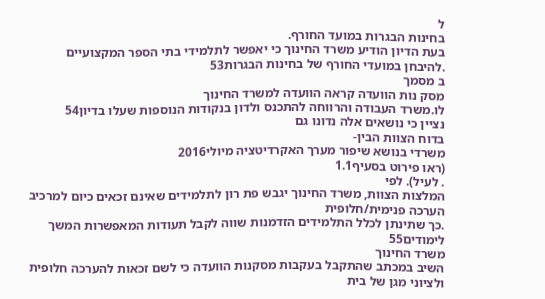ל
בחינות הבגרות במועד החורף.
בעת הדיון הודיע משרד החינוך כי יאפשר לתלמידי בתי הספר המקצועיים
.להיבחן במועדי החורף של בחינות הבגרות53
ב מסמך
מסק נות הוועדה קראה הוועדה למשרד החינוך
לו.משרד העבודה והרווחה להתכנס ולדון בנקודות הנוספות שעלו בדיון54
נציין כי נושאים אלה נדונו גם
בדוח הצוות הבין-
משרדי בנושא שיפור מערך האקרדיטציה מיולי2016
(ראו פירוט בסעיף1.1
. לעיל). לפי
המלצות הצוות, משרד החינוך יגבש פת רון לתלמידים שאינם זכאים כיום למרכיב הערכה פנימית/חלופית
.כך שתינתן לכלל התלמידים הזדמנות שווה לקבל תעודות המאפשרות המשך לימודים55
משרד החינוך
השיב במכתב שהתקבל בעקבות מסקנות הוועדה כי לשם זכאות להערכה חלופית ולציוני מגן של בית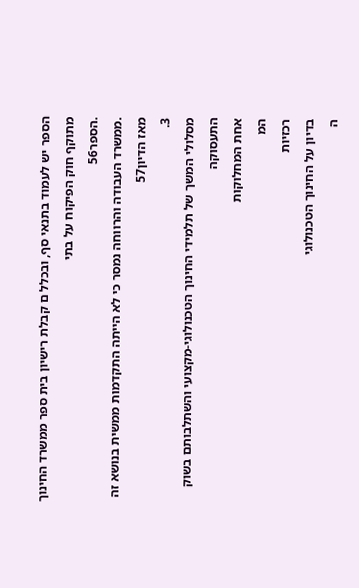הספר יש לעמוד בתנאי סף, ובכלל ם קבלת רישיון בית ספר ממשרד החינוך מתוקף חוק הפיקוח על בתי
.הספר56
.ממשרד העבודה והרווחה נמסר כי לא הייתה התקדמות ממשית בנושא זה מאז הדיון57
3.
מסלולי המשך של תלמידי החינוך הטכנולוגי-מקצועי והשתלבותם בשוק התעסוקה
אחת המחלוקות
המ
רכזיות
בדיון על החינוך הטכנולוגי
ה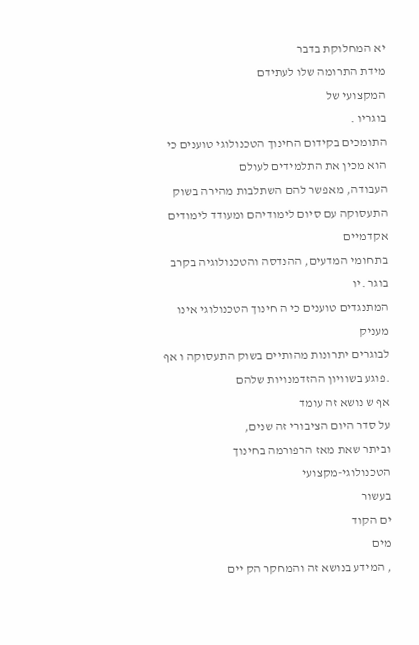יא המחלוקת בדבר
מידת התרומה שלו לעתידם
המקצועי של
בוגריו .
התומכים בקידום החינוך הטכנולוגי טוענים כי הוא מכין את התלמידים לעולם
העבודה, מאפשר להם השתלבות מהירה בשוק התעסוקה עם סיום לימודיהם ומעודד לימודים אקדמיים
בתחומי המדעים, ההנדסה והטכנולוגיה בקרב בוגר .יו
המתנגדים טוענים כי ה חינוך הטכנולוגי אינו מעניק
לבוגרים יתרונות מהותיים בשוק התעסוקה ו אף .פוגע בשוויון ההזדמנויות שלהם
אף ש נושא זה עומד
על סדר היום הציבורי זה שנים,
וביתר שאת מאז הרפורמה בחינוך
הטכנולוגי-מקצועי
בעשור
ים הקוד
מים
, המידע בנושא זה והמחקר הק יים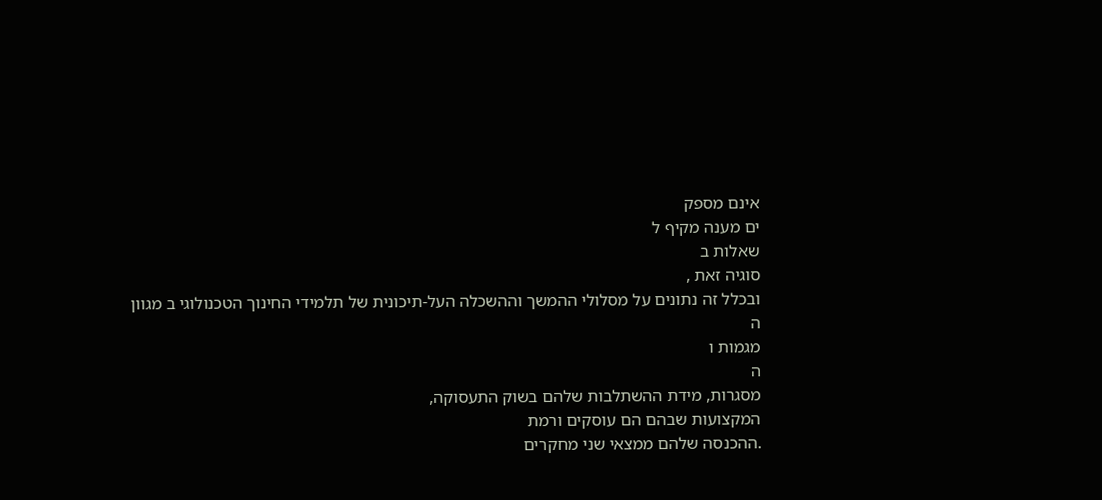אינם מספק
ים מענה מקיף ל
שאלות ב
סוגיה זאת ,
ובכלל זה נתונים על מסלולי ההמשך וההשכלה העל-תיכונית של תלמידי החינוך הטכנולוגי ב מגוון
ה
מגמות ו
ה
מסגרות, מידת ההשתלבות שלהם בשוק התעסוקה,
המקצועות שבהם הם עוסקים ורמת
.ההכנסה שלהם ממצאי שני מחקרים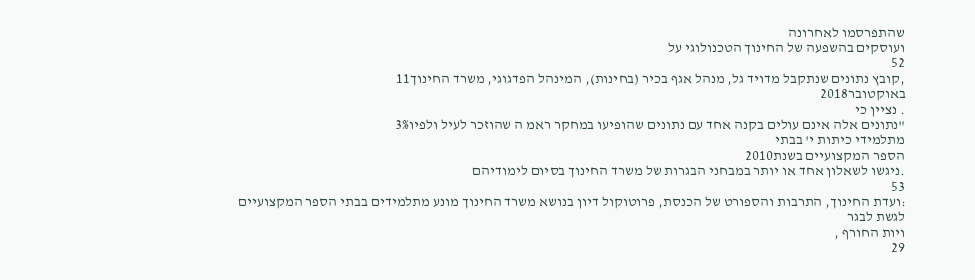שהתפרסמו לאחרונה
ועוסקים בהשפעה של החינוך הטכנולוגי על
52
,קובץ נתונים שנתקבל מדויד גל, מנהל אגף בכיר (בחינות), המינהל הפדגוגי, משרד החינוך11
באוקטובר2018
. נציין כי
"נתונים אלה אינם עולים בקנה אחד עם נתונים שהופיעו במחקר ראמ ה שהוזכר לעיל ולפיו3%
מתלמידי כיתות י' בבתי
הספר המקצועיים בשנת2010
.ניגשו לשאלון אחד או יותר במבחני הבגרות של משרד החינוך בסיום לימודיהם
53
:ועדת החינוך, התרבות והספורט של הכנסת, פרוטוקול דיון בנושא משרד החינוך מונע מתלמידים בבתי הספר המקצועיים
לגשת לבגר
ויות החורף ,
29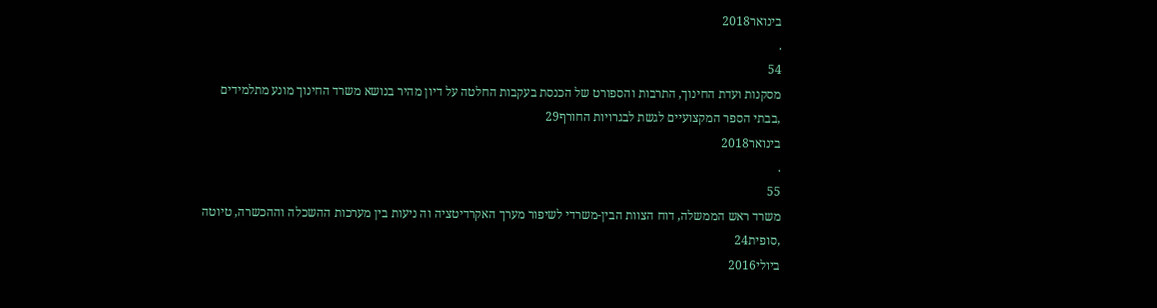בינואר2018
.
54
מסקנות ועדת החינוך, התרבות והספורט של הכנסת בעקבות החלטה על דיון מהיר בנושא משרד החינוך מונע מתלמידים
,בבתי הספר המקצועיים לגשת לבגרויות החורף29
בינואר2018
.
55
משרד ראש הממשלה, דוח הצוות הבין-משרדי לשיפור מערך האקרדיטציה וה ניעות בין מערכות ההשכלה וההכשרה, טיוטה
,סופית24
ביולי2016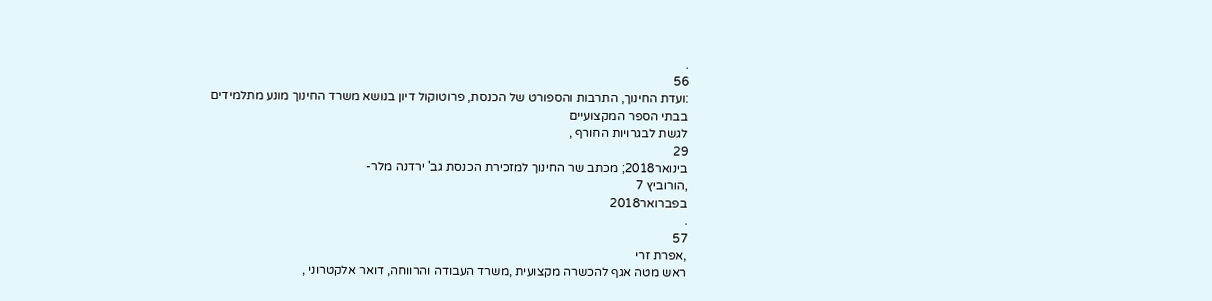.
56
:ועדת החינוך, התרבות והספורט של הכנסת, פרוטוקול דיון בנושא משרד החינוך מונע מתלמידים בבתי הספר המקצועיים
לגשת לבגרויות החורף ,
29
בינואר2018; מכתב שר החינוך למזכירת הכנסת גב' ירדנה מלר-
,הורוביץ 7
בפברואר2018
.
57
,אפרת זרי
ראש מטה אגף להכשרה מקצועית ,משרד העבודה והרווחה, דואר אלקטרוני ,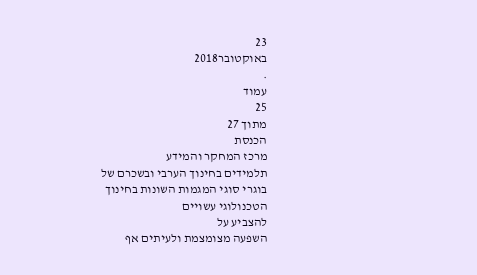23
באוקטובר2018
.
עמוד
25
מתוך 27
הכנסת
מרכז המחקר והמידע
תלמידים בחינוך הערבי ובשכרם של בוגרי סוגי המגמות השונות בחינוך הטכנולוגי עשויים
להצביע על
השפעה מצומצמת ולעיתים אף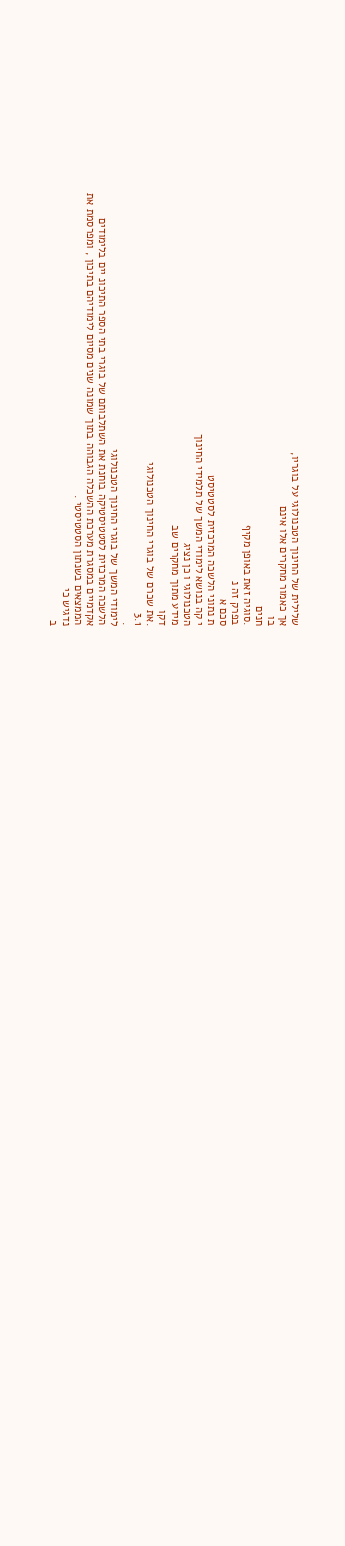שלילית של החינוך הטכנולוגי על בוגריו,
אך כאמור מחקרים אלו אינם
בו
חנים
.סוגיה זאת באופן מקיף
בפרק זה נ
סכם א
ת נתוני הלשכה המרכזית לסטטיסט
י קה בנושא לימודי המשך של תלמידי החינוך
הטכנולוגי ו כן נציג
מידע מתוך מחקרים שב
דקו
.את שכרם של בוגרי החינוך הטכנולוגי
3.1
.
לימודי המשך של בוגרי החינוך הטכנולוגי
הלשכה המרכזית לסטטיסטיקה בוחנת את השתלבותם של בוגרי בתי הספר התיכונ יים בלימודים
אקדמיים במסגרת מערכת ההשכלה הגבוהה בתוך שמונה שנים מסיום לימודיהם בתיכון , ומפרסמת את
הממצאים בשנתון הסטטיסטי .
נדגיש כי
ב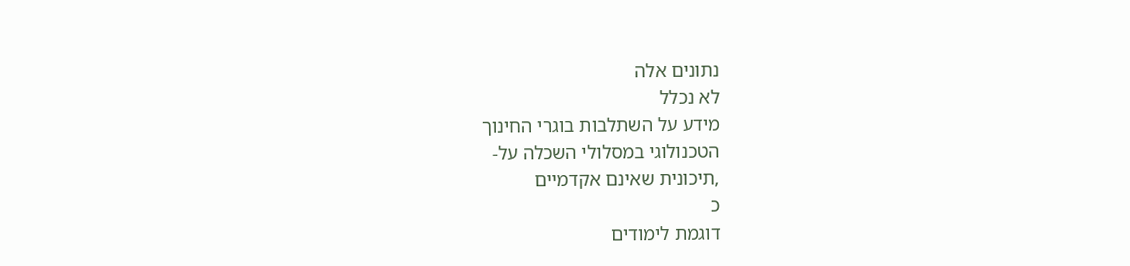נתונים אלה
לא נכלל
מידע על השתלבות בוגרי החינוך
הטכנולוגי במסלולי השכלה על-
,תיכונית שאינם אקדמיים
כ
דוגמת לימודים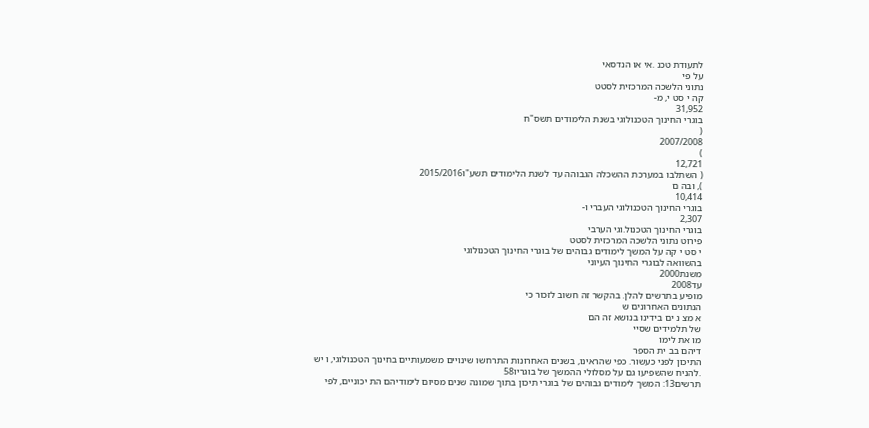לתעודת טכנ .אי או הנדסאי
על פי
נתוני הלשכה המרכזית לסטט
קה י סט י, מ-
31,952
בוגרי החינוך הטכנולוגי בשנת הלימודים תשס"ח
(
2007/2008
)
12,721
( השתלבו במערכת ההשכלה הגבוהה עד לשנת הלימודים תשע"ו2015/2016
), ובה ם
10,414
בוגרי החינוך הטכנולוגי העברי ו-
2,307
בוגרי החינוך הטכנול.וגי הערבי
פירוט נתוני הלשכה המרכזית לסטט
י סט י קה על המשך לימודים גבוהים של בוגרי החינוך הטכנולוגי
בהשוואה לבוגרי החינוך העיוני
משנת2000
עד2008
מופיע בתרשים להלן. בהקשר זה חשוב לזכור כי
הנתונים האחרונים ש
א מצ נ ים בידינו בנושא זה הם
של תלמידים שסיי
מו את לימו
דיהם בב ית הספר
התיכון לפני כעשור. כפי שהראינו, בשנים האחרונות התרחשו שינויים משמעותיים בחינוך הטכנולוגי, ו יש
.להניח שהשפיעו גם על מסלולי ההמשך של בוגריו58
תרשים13: המשך לימודים גבוהים של בוגרי תיכון בתוך שמונה שנים מסיום לימודיהם הת יכוניים, לפי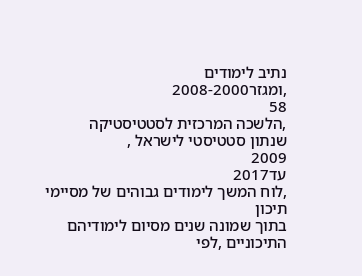נתיב לימודים
,ומגזר2008-2000
58
,הלשכה המרכזית לסטטיסטיקה
שנתון סטטיסטי לישראל ,
2009
עד2017
,לוח המשך לימודים גבוהים של מסיימי תיכון
בתוך שמונה שנים מסיום לימודיהם התיכוניים ,לפי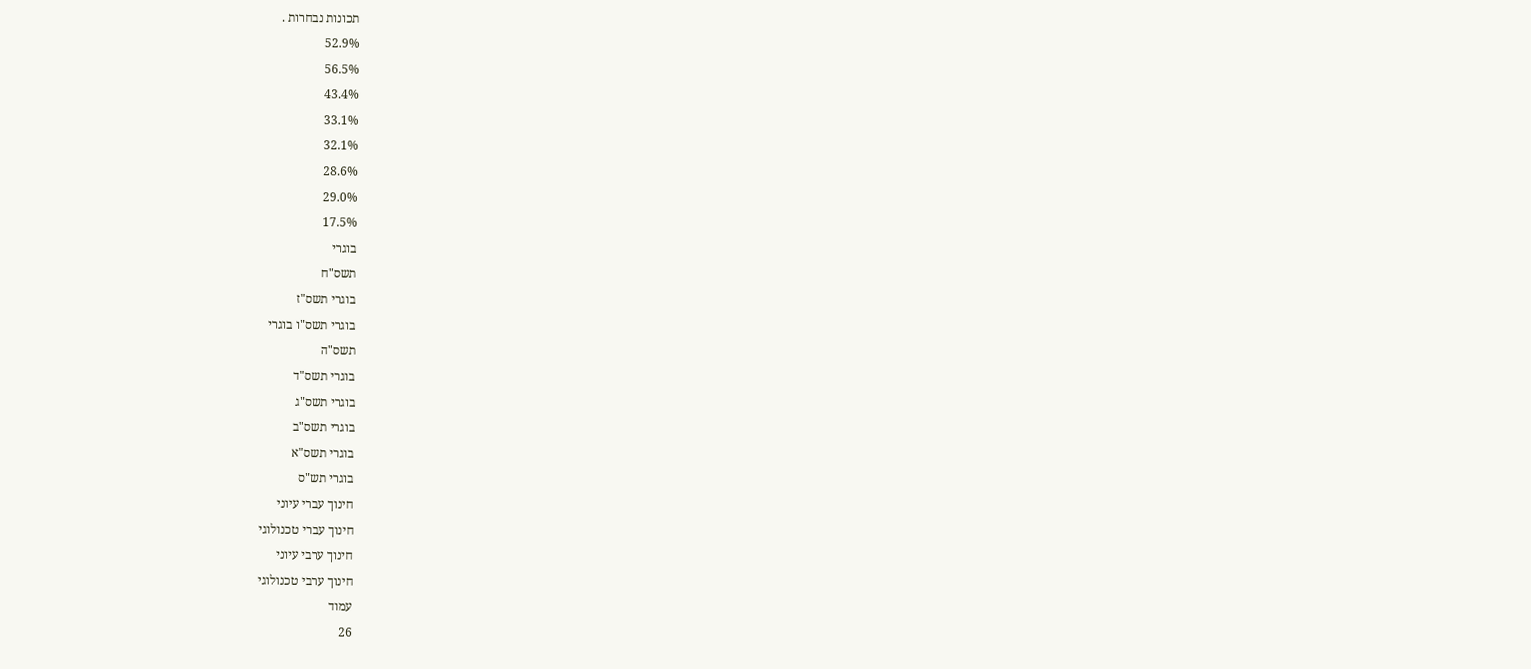תכונות נבחרות .
52.9%
56.5%
43.4%
33.1%
32.1%
28.6%
29.0%
17.5%
בוגרי
תשס"ח
בוגרי תשס"ז
בוגרי תשס"ו בוגרי
תשס"ה
בוגרי תשס"ד
בוגרי תשס"ג
בוגרי תשס"ב
בוגרי תשס"א
בוגרי תש"ס
חינוך עברי עיוני
חינוך עברי טכנולוגי
חינוך ערבי עיוני
חינוך ערבי טכנולוגי
עמוד
26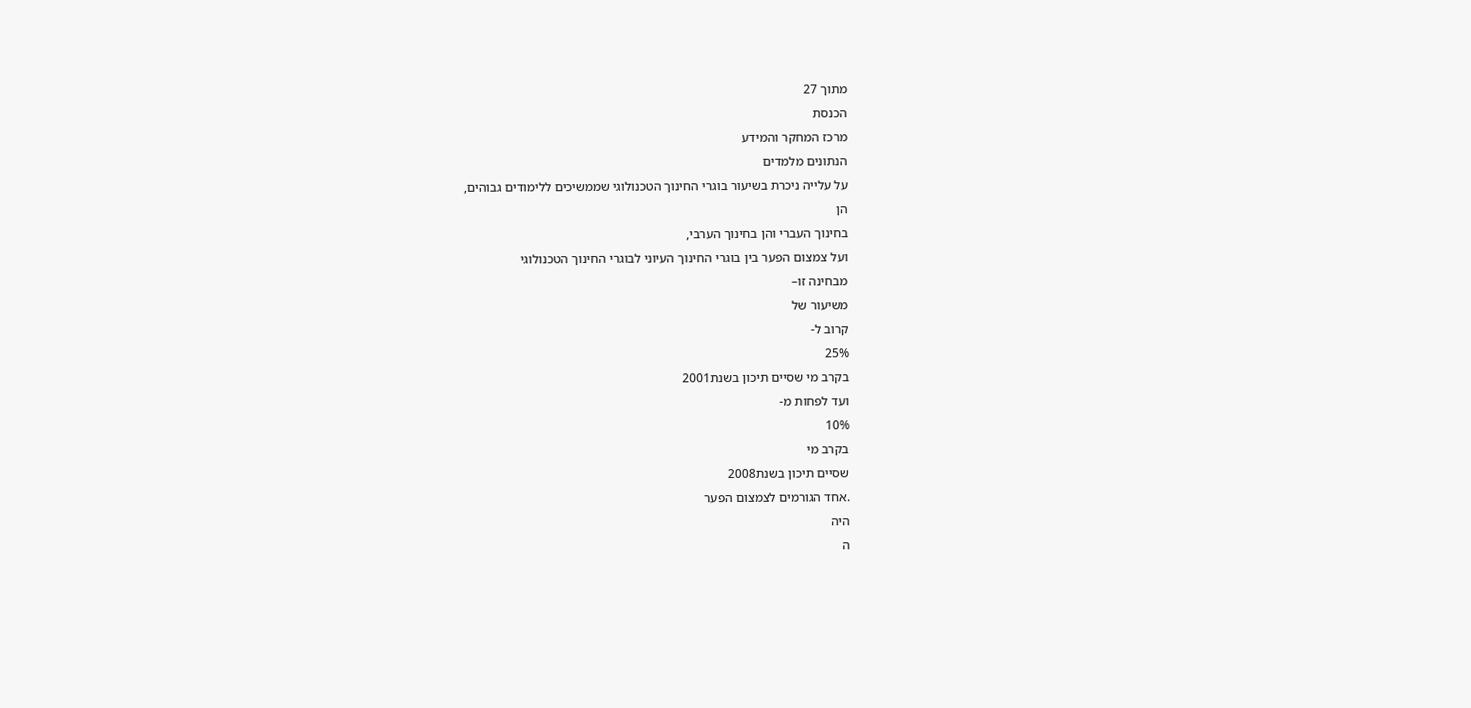מתוך 27
הכנסת
מרכז המחקר והמידע
הנתונים מלמדים
על עלייה ניכרת בשיעור בוגרי החינוך הטכנולוגי שממשיכים ללימודים גבוהים,
הן
בחינוך העברי והן בחינוך הערבי,
ועל צמצום הפער בין בוגרי החינוך העיוני לבוגרי החינוך הטכנולוגי
מבחינה זו–
משיעור של
קרוב ל-
25%
בקרב מי שסיים תיכון בשנת2001
ועד לפחות מ-
10%
בקרב מי
שסיים תיכון בשנת2008
.אחד הגורמים לצמצום הפער
היה
ה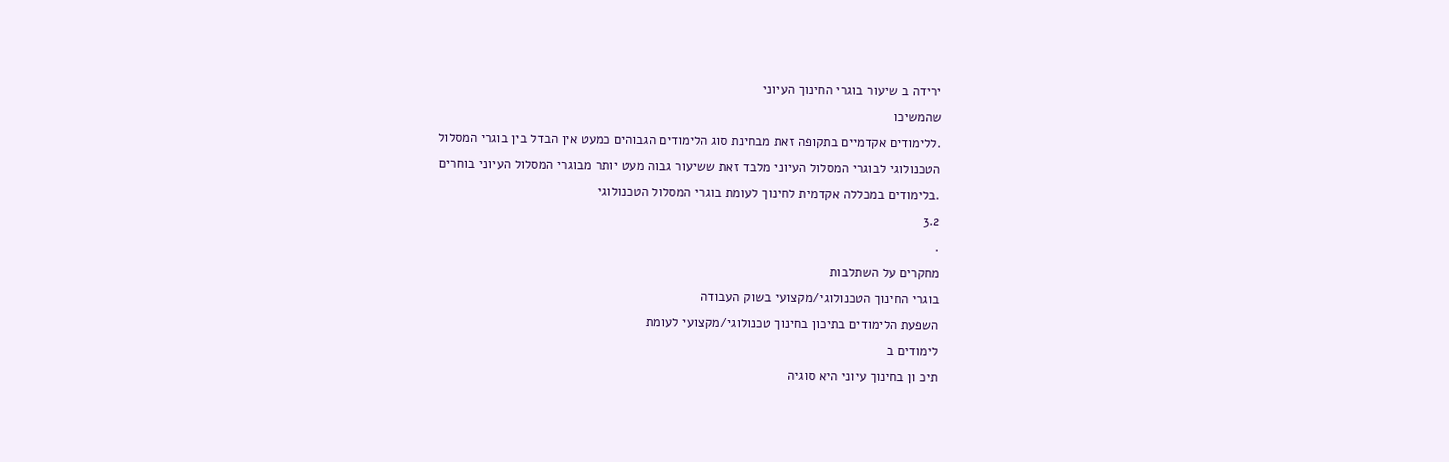ירידה ב שיעור בוגרי החינוך העיוני
שהמשיכו
.ללימודים אקדמיים בתקופה זאת מבחינת סוג הלימודים הגבוהים כמעט אין הבדל בין בוגרי המסלול
הטכנולוגי לבוגרי המסלול העיוני מלבד זאת ששיעור גבוה מעט יותר מבוגרי המסלול העיוני בוחרים
.בלימודים במכללה אקדמית לחינוך לעומת בוגרי המסלול הטכנולוגי
3.2
.
מחקרים על השתלבות
בוגרי החינוך הטכנולוגי/מקצועי בשוק העבודה
השפעת הלימודים בתיכון בחינוך טכנולוגי/מקצועי לעומת
לימודים ב
תיכ ון בחינוך עיוני היא סוגיה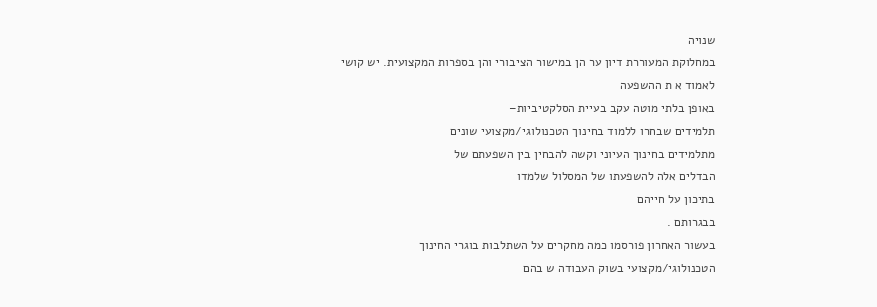שנויה
במחלוקת המעוררת דיון ער הן במישור הציבורי והן בספרות המקצועית. יש קושי
לאמוד א ת ההשפעה
באופן בלתי מוטה עקב בעיית הסלקטיביות–
תלמידים שבחרו ללמוד בחינוך הטכנולוגי/מקצועי שונים
מתלמידים בחינוך העיוני וקשה להבחין בין השפעתם של
הבדלים אלה להשפעתו של המסלול שלמדו
בתיכון על חייהם
בבגרותם .
בעשור האחרון פורסמו כמה מחקרים על השתלבות בוגרי החינוך
הטכנולוגי/מקצועי בשוק העבודה ש בהם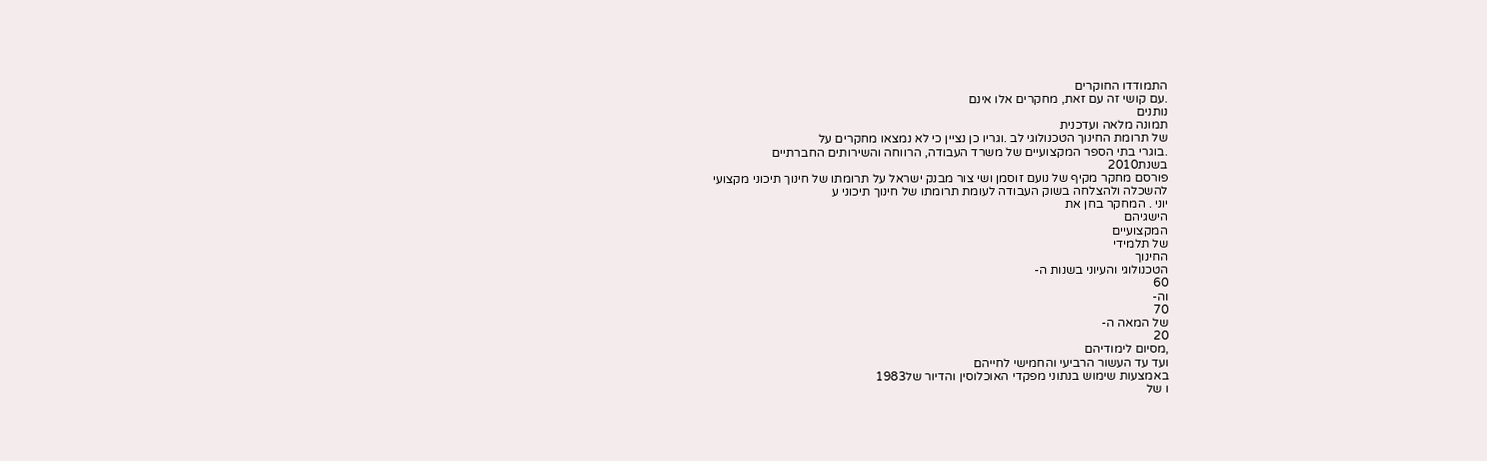התמודדו החוקרים
.עם קושי זה עם זאת, מחקרים אלו אינם
נותנים
תמונה מלאה ועדכנית
של תרומת החינוך הטכנולוגי לב .וגריו כן נציין כי לא נמצאו מחקרים על
.בוגרי בתי הספר המקצועיים של משרד העבודה, הרווחה והשירותים החברתיים
בשנת2010
פורסם מחקר מקיף של נועם זוסמן ושי צור מבנק ישראל על תרומתו של חינוך תיכוני מקצועי
להשכלה ולהצלחה בשוק העבודה לעומת תרומתו של חינוך תיכוני ע
יוני . המחקר בחן את
הישגיהם
המקצועיים
של תלמידי
החינוך
הטכנולוגי והעיוני בשנות ה-
60
וה-
70
של המאה ה-
20
,מסיום לימודיהם
ועד עד העשור הרביעי והחמישי לחייהם
באמצעות שימוש בנתוני מפקדי האוכלוסין והדיור של1983
ו של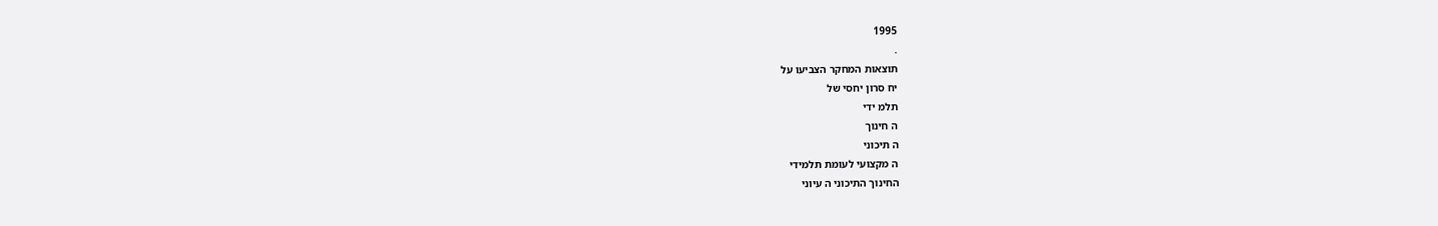1995
.
תוצאות המחקר הצביעו על
יח סרון יחסי של
תלמ ידי
ה חינוך
ה תיכוני
ה מקצועי לעומת תלמידי
החינוך התיכוני ה עיוני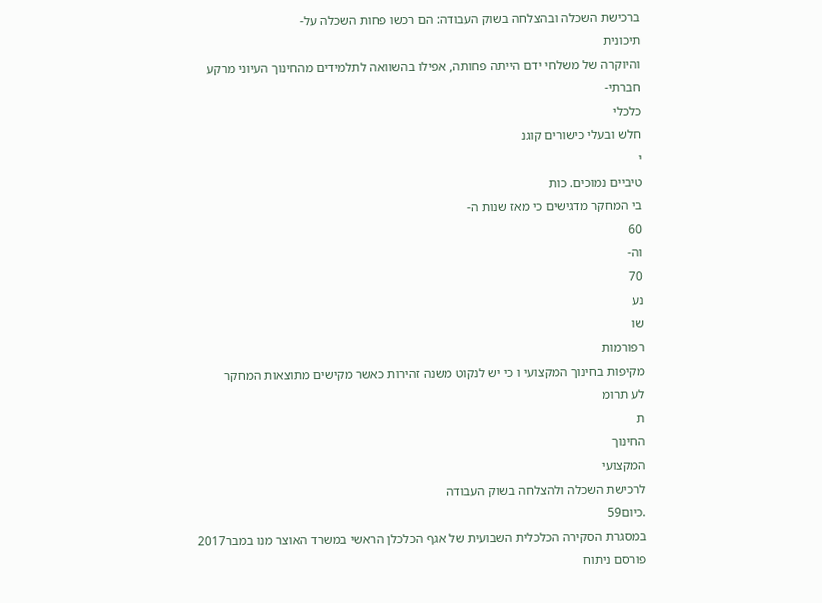ברכישת השכלה ובהצלחה בשוק העבודה: הם רכשו פחות השכלה על-
תיכונית
והיוקרה של משלחי ידם הייתה פחותה, אפילו בהשוואה לתלמידים מהחינוך העיוני מרקע חברתי-
כלכלי
חלש ובעלי כישורים קוגנ
י
טיביים נמוכים. כות
בי המחקר מדגישים כי מאז שנות ה-
60
וה-
70
נע
שו
רפורמות
מקיפות בחינוך המקצועי ו כי יש לנקוט משנה זהירות כאשר מקישים מתוצאות המחקר
לע תרומ
ת
החינוך
המקצועי
לרכישת השכלה ולהצלחה בשוק העבודה
.כיום59
במסגרת הסקירה הכלכלית השבועית של אגף הכלכלן הראשי במשרד האוצר מנו במבר2017
פורסם ניתוח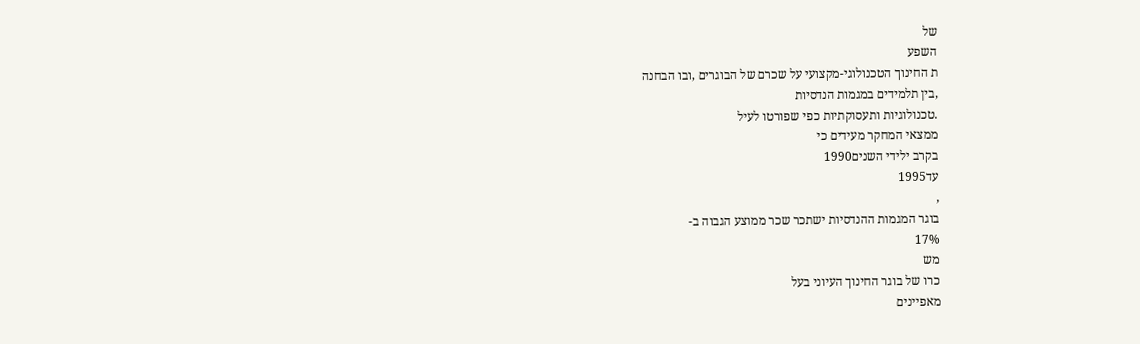של
השפע
ת החינוך הטכנולוגי-מקצועי על שכרם של הבוגרים ,ובו הבחנה
,בין תלמידים במגמות הנדסיות
.טכנולוגיות ותעסוקתיות כפי שפורטו לעיל
ממצאי המחקר מעידים כי
בקרב ילידי השנים1990
עד1995
,
בוגר המגמות ההנדסיות ישתכר שכר ממוצע הגבוה ב-
17%
מש
כרו של בוגר החינוך העיוני בעל
מאפיינים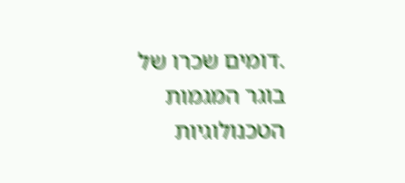.דומים שכרו של בוגר המגמות הטכנולוגיות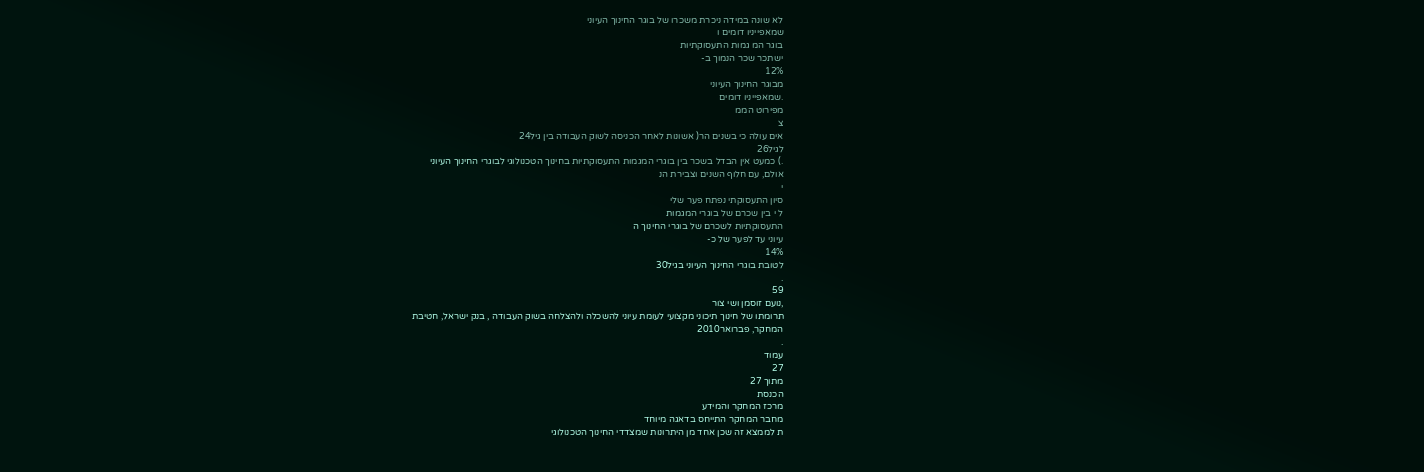לא שונה במידה ניכרת משכרו של בוגר החינוך העיוני
שמאפייניו דומים ו
בוגר המ גמות התעסוקתיות
ישתכר שכר הנמוך ב-
12%
מבוגר החינוך העיוני
.שמאפייניו דומים
מפירוט הממ
צ
אים עולה כי בשנים הר( אשונות לאחר הכניסה לשוק העבודה בין גיל24
לגיל26
.) כמעט אין הבדל בשכר בין בוגרי המגמות התעסוקתיות בחינוך הטכנולוגי לבוגרי החינוך העיוני
אולם, עם חלוף השנים וצבירת הנ
י
סיון התעסוקתי נפתח פער שלי
ל י בין שכרם של בוגרי המגמות
התעסוקתיות לשכרם של בוגרי החינוך ה
עיוני עד לפער של כ-
14%
לטובת בוגרי החינוך העיוני בגיל30
.
59
,נועם זוסמן ושי צור
תרומתו של חינוך תיכוני מקצועי לעומת עיוני להשכלה ולהצלחה בשוק העבודה , בנק ישראל, חטיבת
המחקר, פברואר2010
.
עמוד
27
מתוך 27
הכנסת
מרכז המחקר והמידע
מחבר המחקר התייחס בדאגה מיוחד
ת לממצא זה שכן אחד מן היתרונות שמצדדי החינוך הטכנולוגי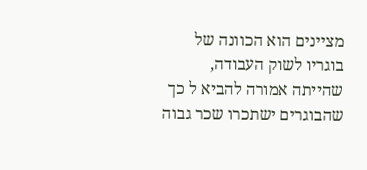מציינים הוא הכוונה של בוגריו לשוק העבודה, שהייתה אמורה להביא ל כך שהבוגרים ישתכרו שכר גבוה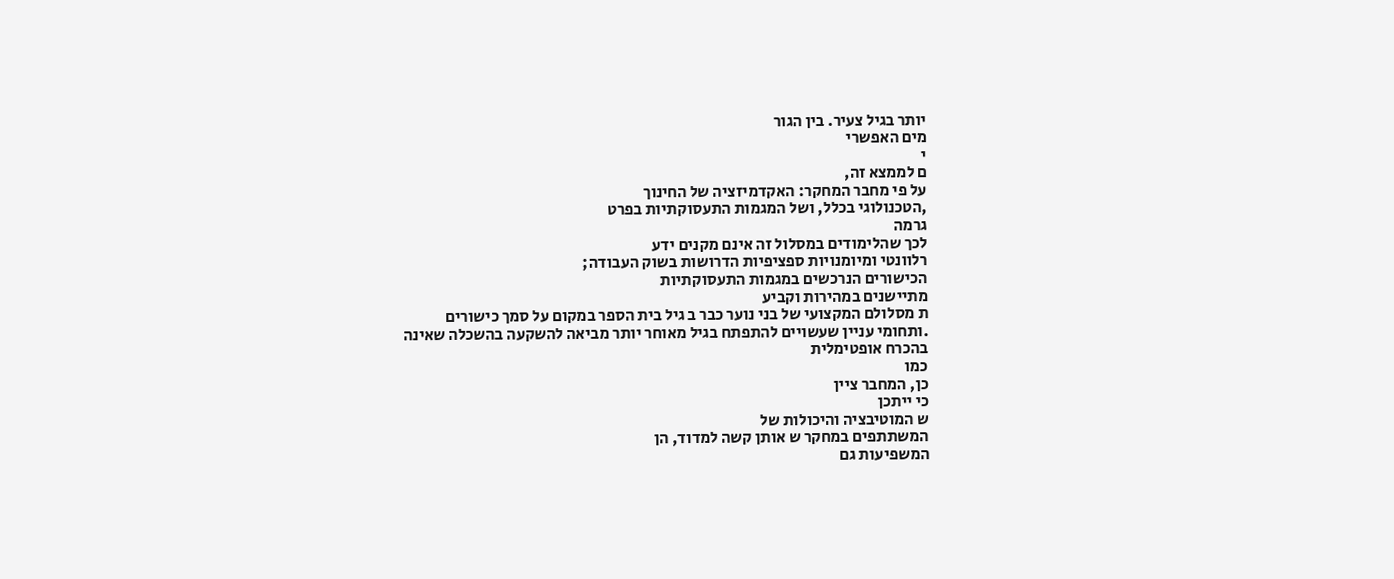יותר בגיל צעיר. בין הגור
מים האפשרי
י
ם לממצא זה,
על פי מחבר המחקר: האקדמיזציה של החינוך
,הטכנולוגי בכלל, ושל המגמות התעסוקתיות בפרט
גרמה
לכך שהלימודים במסלול זה אינם מקנים ידע
רלוונטי ומיומנויות ספציפיות הדרושות בשוק העבודה;
הכישורים הנרכשים במגמות התעסוקתיות
מתיישנים במהירות וקביע
ת מסלולם המקצועי של בני נוער כבר ב גיל בית הספר במקום על סמך כישורים
.ותחומי עניין שעשויים להתפתח בגיל מאוחר יותר מביאה להשקעה בהשכלה שאינה בהכרח אופטימלית
כמו
כן, המחבר ציין
כי ייתכן
ש המוטיבציה והיכולות של
המשתתפים במחקר ש אותן קשה למדוד, הן
המשפיעות גם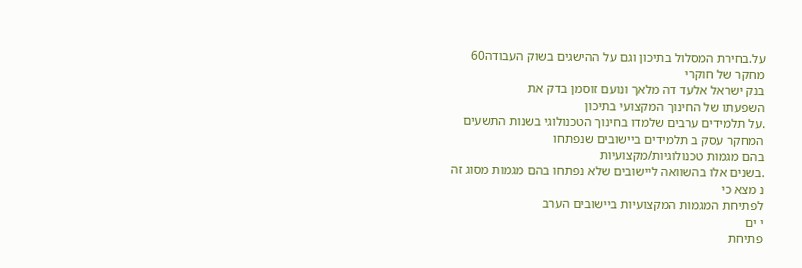על.בחירת המסלול בתיכון וגם על ההישגים בשוק העבודה60
מחקר של חוקרי
בנק ישראל אלעד דה מלאך ונועם זוסמן בדק את
השפעתו של החינוך המקצועי בתיכון
.על תלמידים ערבים שלמדו בחינוך הטכנולוגי בשנות התשעים
המחקר עסק ב תלמידים ביישובים שנפתחו
בהם מגמות טכנולוגיות/מקצועיות
.בשנים אלו בהשוואה ליישובים שלא נפתחו בהם מגמות מסוג זה
נ מצא כי
לפתיחת המגמות המקצועיות ביישובים הערב
י ים
פתיחת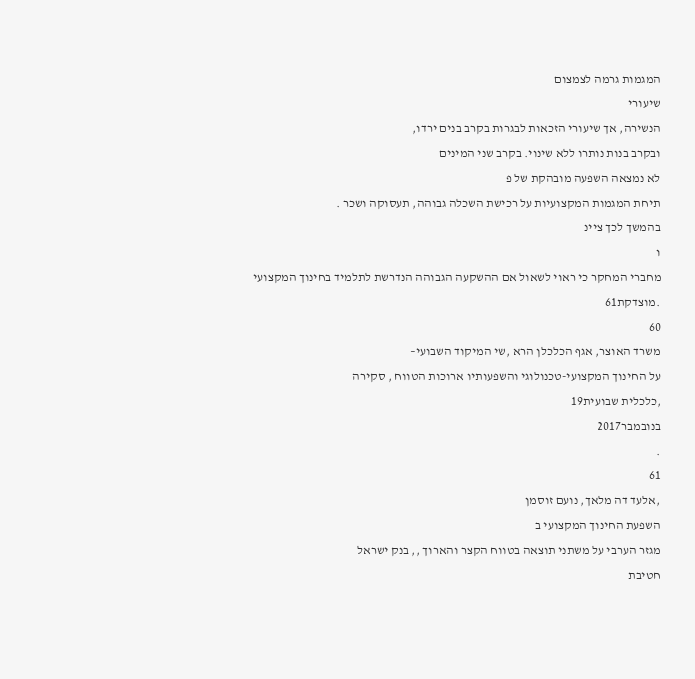המגמות גרמה לצמצום
שיעורי
הנשירה, אך שיעורי הזכאות לבגרות בקרב בנים ירדו,
ובקרב בנות נותרו ללא שינוי. בקרב שני המינים
לא נמצאה השפעה מובהקת של פ
תיחת המגמות המקצועיות על רכישת השכלה גבוהה, תעסוקה ושכר .
בהמשך לכך ציינ
ו
מחברי המחקר כי ראוי לשאול אם ההשקעה הגבוהה הנדרשת לתלמיד בחינוך המקצועי
.מוצדקת61
60
משרד האוצר, אגף הכלכלן הרא ,שי המיקוד השבועי–
על החינוך המקצועי-טכנולוגי והשפעותיו ארוכות הטווח , סקירה
,כלכלית שבועית19
בנובמבר2017
.
61
,אלעד דה מלאך, נועם זוסמן
השפעת החינוך המקצועי ב
מגזר הערבי על משתני תוצאה בטווח הקצר והארוך ,, בנק ישראל
חטיבת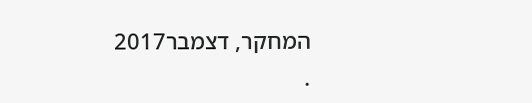המחקר, דצמבר2017
.